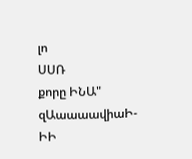լո
ՍՍՌ
քորը ԻՆԱ" զԱաաաավիաԻ-ԻԻ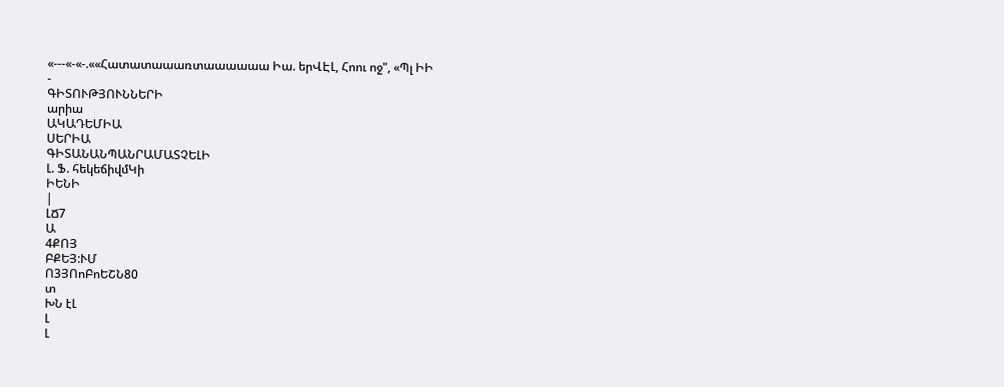«---«-«-.««Հատատաաառտաաաաաա Իա. երՎԷԼ, Հոու ոջ", «Պլ ԻԻ
-
ԳԻՏՈՒԹՅՈՒՆՆԵՐԻ
արիա
ԱԿԱԴԵՄԻԱ
ՍԵՐԻԱ
ԳԻՏԱՆԱՆՊԱՆՐԱՄԱՏՉԵԼԻ
Լ. Ֆ. հեկեճիվմԿի
ԻԵՆԻ
|
ԼՃ7
Ա
4ՔՈՅ
ԲՔԵՅ:ՒՄ
Ո3ՅՈոԲոԵՇՆ80
տ
ԽՆ էԼ
Լ
Լ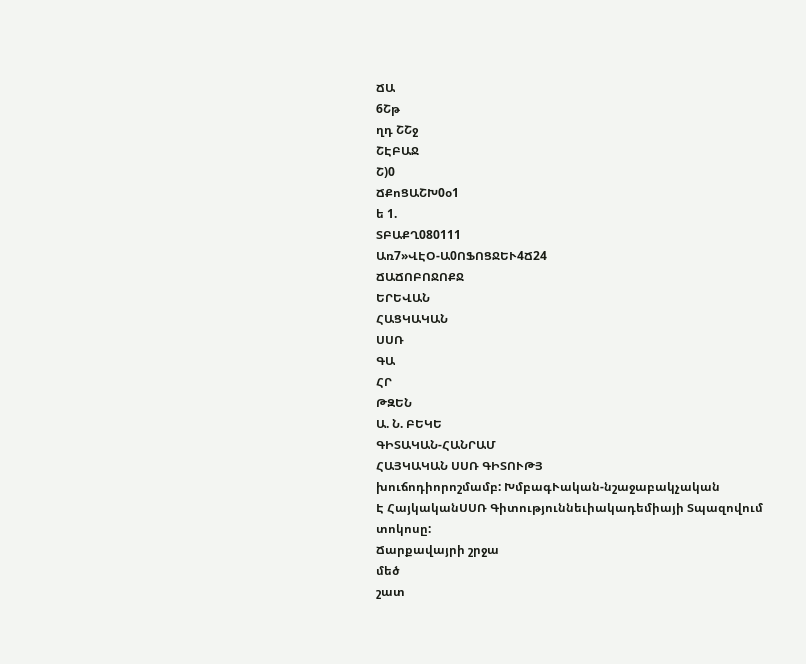ՃԱ
6Շթ
ղդ ՇՇջ
ՇԷԲԱՋ
Շ)0
ՃՔոՑԱՇԽ0օ1
ե 1.
ՏԲԱՔՂ080111
Առ7»ՎԷՕ-Ա0ՈՖՈՑՋԵՒ4Ճ24
ՃԱՃՈԲՈՋՈՔՋ
ԵՐԵՎԱՆ
ՀԱՑԿԱԿԱՆ
ՍՍՌ
ԳԱ
ՀՐ
ԹԶԵՆ
Ա. Ն. ԲԵԿԵ
ԳԻՏԱԿԱՆ-ՀԱՆՐԱՄ
ՀԱՅԿԱԿԱՆ ՍՍՌ ԳԻՏՈՒԹՅ
խուճոդիորոշմամբ: ԽմբագՒական-նշաջաբակչական
Է ՀայկականՍՍՌ Գիտություննեւիակադեմիայի Տպազովում
տոկոսը:
Ճարքավայրի շրջա
մեծ
շատ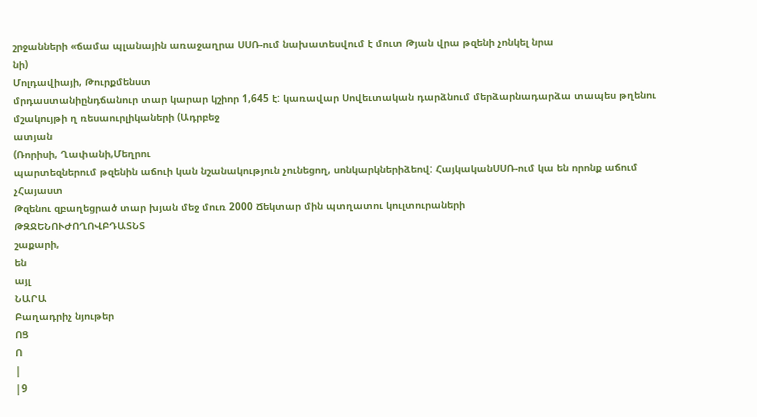շրջանների «ճամա պլանային առաջաղրա ՍՍՌ-ում նախատեսվում է մուտ Թյան վրա թզենի չոնկել նրա
նի)
Մոլդավիայի, Թուրքմենստ
մրդաստանիընդճանուր տար կարար կշիոր 1,645 է: կառավար Սովեւտական դարձնում մերձարնադարձա տապես թղենու մշակույթի ղ ռեսաուրլիկաների (Ադրբեջ
ատյան
(Ռորիսի, Ղափանի,Մեղրու
պարտեզներում թզենին աճուի կան նշանակություն չունեցող, սոնկարկներիձեով: ՀայկականՍՍՌ-ում կա են որոնք աճում չՀայաստ
Թզենու զբաղեցրած տար խյան մեջ մուռ 2000 Ճեկտար մին պտղատու կուլտուրաների
ԹԶՋԵՆՈՒԺՈՂՈՎԲԴԱՏՆՏ
շաքարի,
են
այլ
ՆԱՐԱ
Բաղադրիչ նյութեր
ՈՑ
Ո
|
|9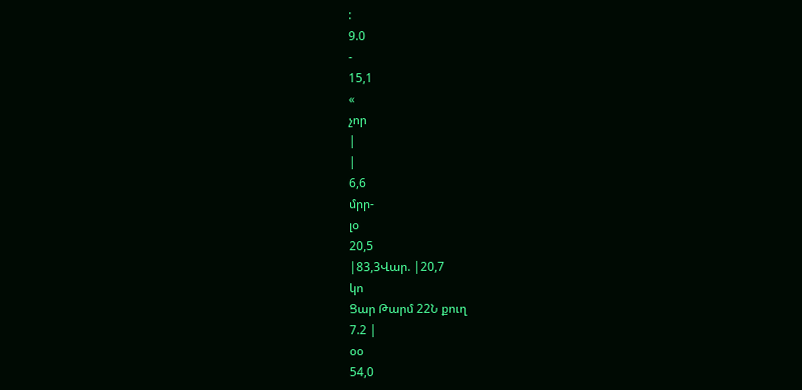:
9.0
-
15,1
«
չոր
|
|
6,6
մրր-
լօ
20,5
|83,3Վար. |20,7
կո
Ցար Թարմ 22Ն քուղ
7.2 |
օօ
54,0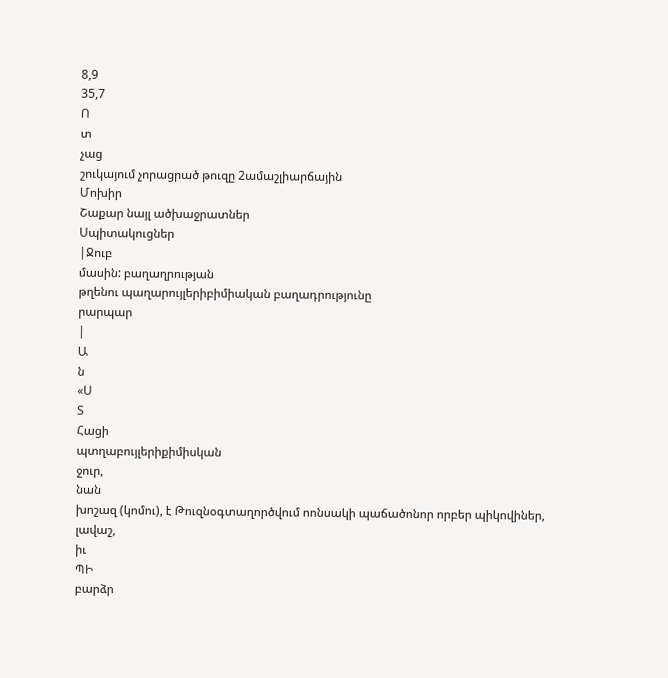8,9
35,7
Ո
տ
չաց
շուկայում չորացրած թուզը 2ամաշլիարճային
Մոխիր
Շաքար նայլ ածխաջրատներ
Սպիտակուցներ
|Ջուբ
մասին: բաղաղրության
թղենու պաղարույլերիբիմիական բաղադրությունը
րարպար
|
Ա
ն
«Ս
Տ
Հացի
պտղաբույլերիքիմիսկան
ջուր,
նան
խոշազ (կոմու), է Թուզնօգտաղործվում ոոնսակի պաճածոնոր որբեր պիկովիներ, լավաշ,
իւ
ՊԻ
բարձր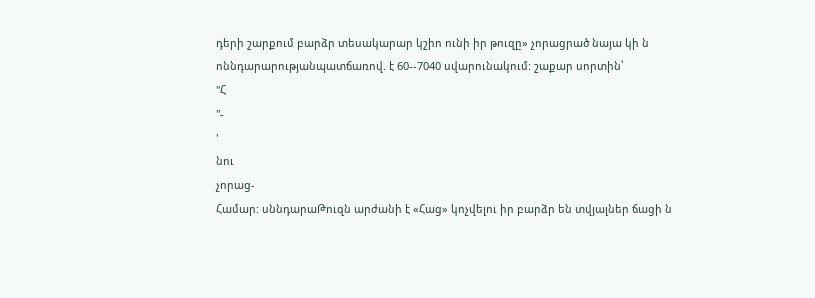դերի շարքում բարձր տեսակարար կշիո ունի իր թուզը» չորացրած նայա կի ն ոննդարարությանպատճառով. է 60--7040 սվարունակում: շաքար սորտին՝
"Հ
"-
'
նու
չորաց-
Համար: սննդարաԹուզն արժանի է «Հաց» կոչվելու իր բարձր են տվյալներ ճացի ն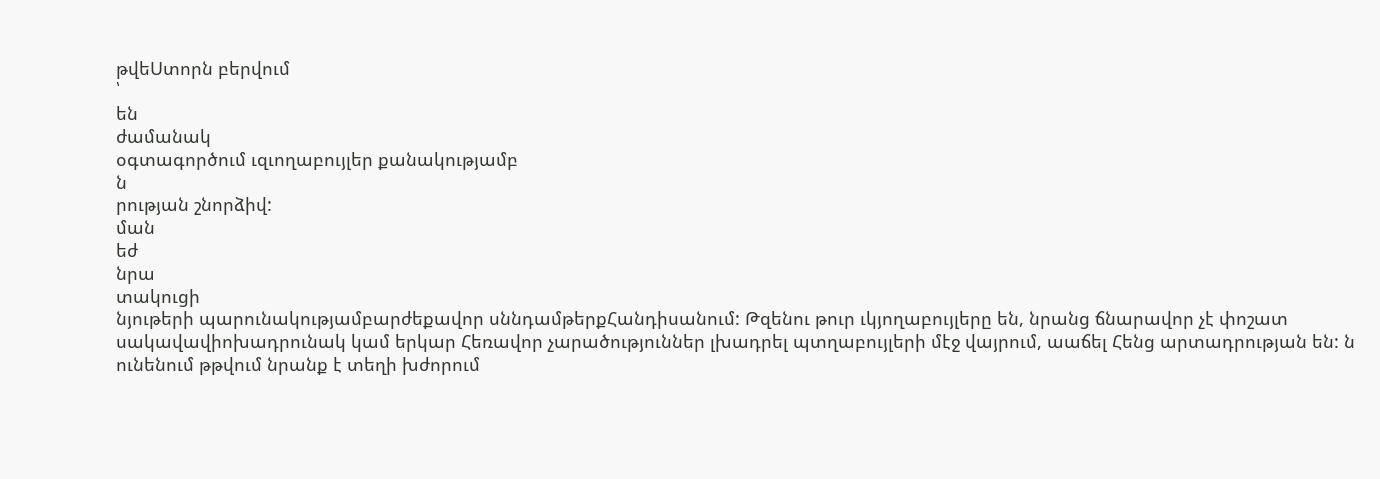թվեՍտորն բերվում
՝
են
ժամանակ
օգտագործում ւզւողաբույլեր քանակությամբ
ն
րության շնորձիվ:
ման
եժ
նրա
տակուցի
նյութերի պարունակությամբարժեքավոր սննդամթերքՀանդիսանում: Թզենու թուր ւկյողաբույլերը են, նրանց ճնարավոր չէ փոշատ սակավավիոխադրունակ կամ երկար Հեռավոր չարածություններ լխադրել պտղաբույլերի մէջ վայրում, աաճել Հենց արտադրության են: ն ունենում թթվում նրանք է տեղի խժորում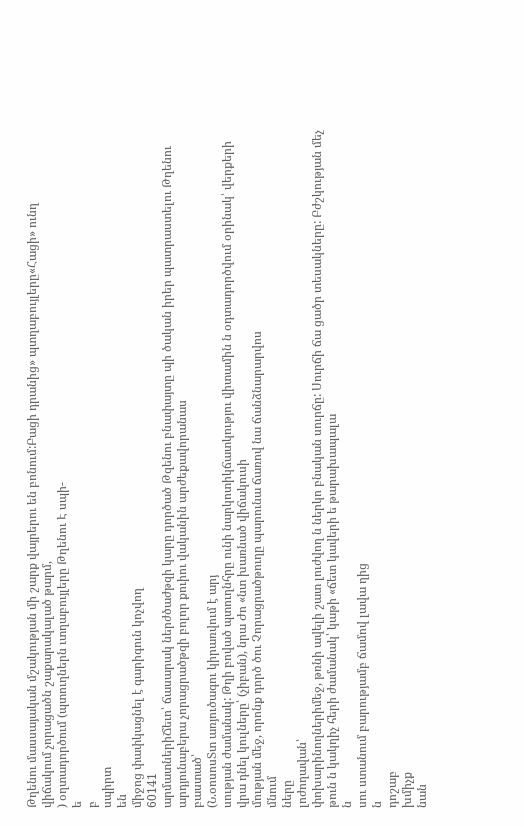Թղենու մասսայական մշակության մի շարք վայրերու են բոնում:Բացի դրանից» պտղաբույլերը«Հացի» ունղ
վիճակում չորացածն շաքարակալած թարմ,
) օղտադործում (պտուղներն ւտղաբույլերը Թղենու Է սպի-
ե
բ
սպիրտ
են
միջոց փափկացնել է գարիգուն կոչվող
60141
արմատներիՃեւո՝ ճասարակ ներժծաժթզի կարը դործած Թզենու բնափայտը պի ծական իրեր պատրաստելու Թղենու արդյունաբերա չորացրածթզի բոլոր քուիու վականին արժեքավորանաս
բաստած՝
(Ն.օոսոսՏտ առյուծագու կիրառվում է արյ
սության ժամանակ: Թղի բոված պտուղնհրը ունի նարկոտիկճատկությու վիտամին ն օդտադործվում օրինակ՝ վերքերի վրա դնել կուլները՝ (չիբան), նրա Ժո «նտ խառնած վիճակուսի
մության մեջ, որոնք դործ ծու Չորացրածթուղը պարունա ճառով նա ճանձնարարվոս
մնում
ները
լոժողավան՝
փոխարինողներիմեջ, թռնի ավելի շատ լուժվող ն ներկո բնական սուրճը: Սուրճի ճա ցածր տեսակները: Բժշկության մեչ թուն ն կակղիչ հերի ժամանակ՝ կաթի «ճետ կավերի ե թարախապալա
ն
սու ստանում բարությամբ ճամով լավա ղից
ն
դոշաբ
խմիչք
նան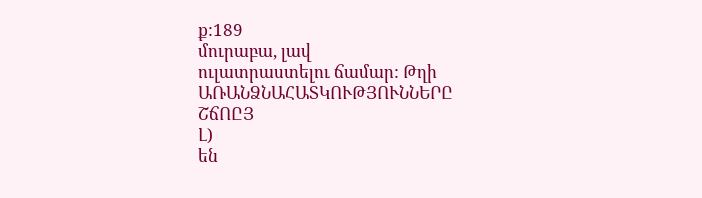ք:189
մուրաբա, լավ
ուլատրաստելու ճամար: Թղի
ԱՌԱՆՁՆԱՀԱՏԿՈՒԹՅՈՒՆՆԵՐԸ
ՇճՈԸՅ
Լ)
են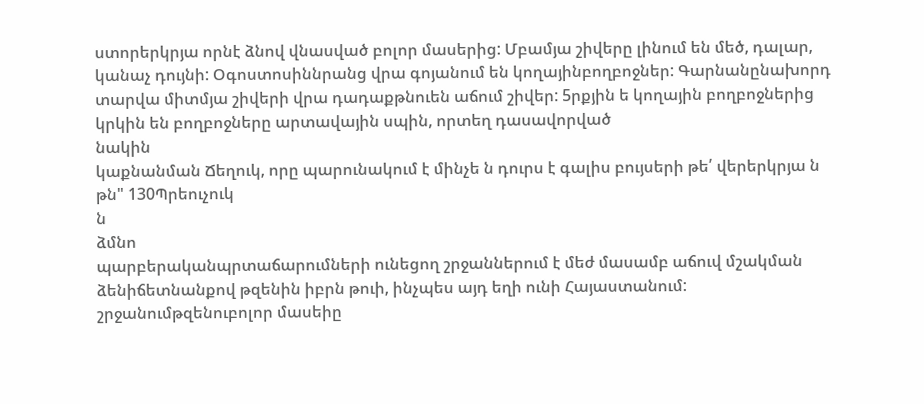ստորերկրյա որնէ ձնով վնասված բոլոր մասերից: Մբամյա շիվերը լինում են մեծ, դալար, կանաչ դույնի: Օգոստոսիննրանց վրա գոյանում են կողայինբողբոջներ: Գարնանընախորդ տարվա միտմյա շիվերի վրա դադաքթնուեն աճում շիվեր: 5րքյին ե կողային բողբոջներից կրկին են բողբոջները արտավային սպին, որտեղ դասավորված
նակին
կաքնանման Ճեղուկ, որը պարունակում է մինչե ն դուրս է գալիս բույսերի թե՛ վերերկրյա ն թն" 130Պրեուչուկ
ն
ձմնո
պարբերականպրտաճարումների ունեցող շրջաններում է մեժ մասամբ աճուվ մշակման ձենիճետնանքով թզենին իբրն թուի, ինչպես այդ եղի ունի Հայաստանում: շրջանումթզենուբոլոր մասեիը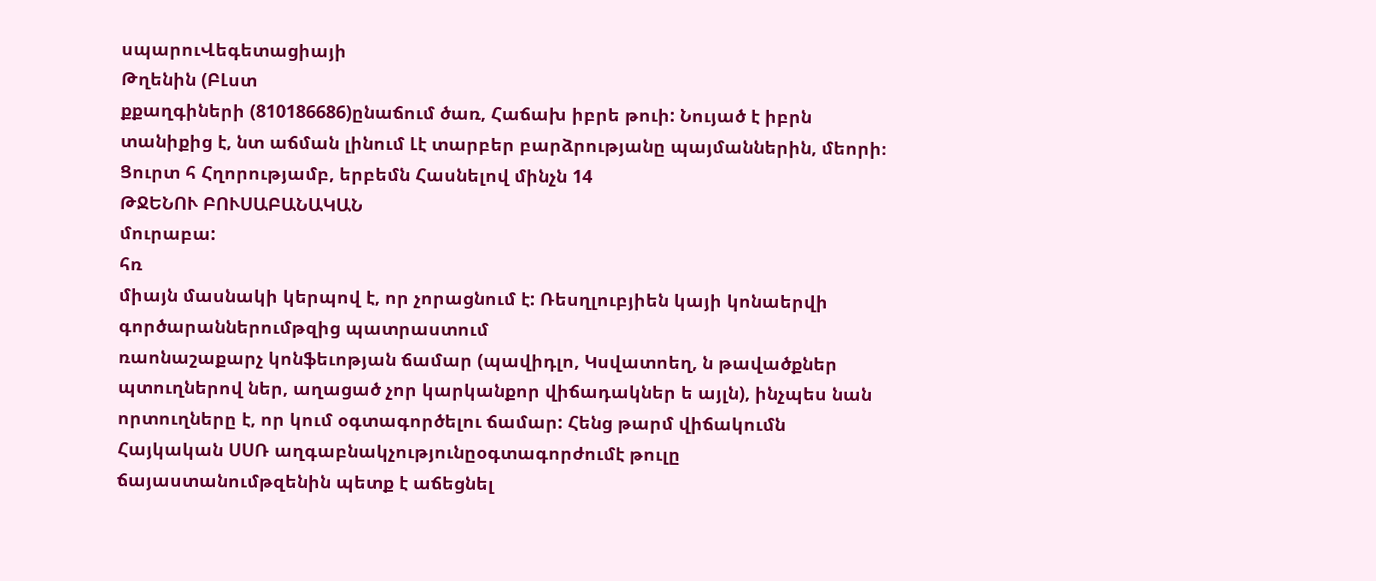սպարուՎեգետացիայի
Թղենին (ԲԼստ
քքաղգիների (810186686)ընաճում ծառ, Հաճախ իբրե թուի: Նույած է իբրն տանիքից է, նտ աճման լինում Լէ տարբեր բարձրությանը պայմաններին, մեորի։ Ցուրտ հ Հղորությամբ, երբեմն Հասնելով մինչն 14
ԹՋԵՆՈՒ ԲՈՒՍԱԲԱՆԱԿԱՆ
մուրաբա:
հռ
միայն մասնակի կերպով է, որ չորացնում է: Ռեսղլուբյիեն կայի կոնաերվի գործարաններումթզից պատրաստում
ռաոնաշաքարչ կոնֆեւոթյան ճամար (պավիդլո, Կսվատոեղ, ն թավածքներ պտուղներով ներ, աղացած չոր կարկանքոր վիճադակներ ե այլն), ինչպես նան որտուղները է, որ կում օգտագործելու ճամար: Հենց թարմ վիճակումն Հայկական ՍՍՌ աղգաբնակչությունըօգտագորժումէ թուլը
ճայաստանումթզենին պետք է աճեցնել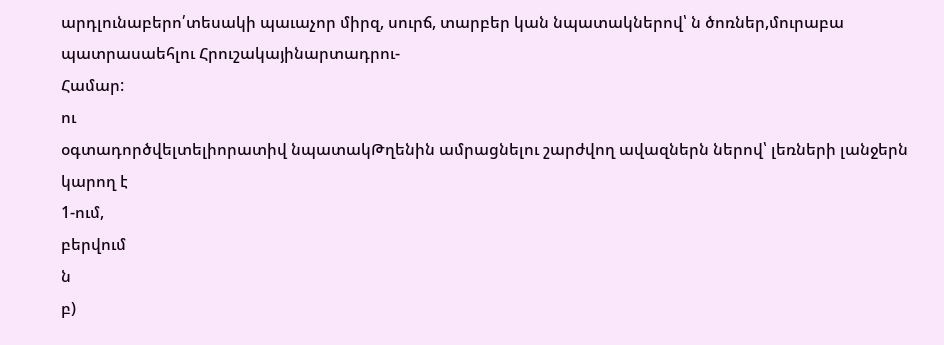արդլունաբերո՛տեսակի պաւաչոր միրզ, սուրճ, տարբեր կան նպատակներով՝ ն ծոռներ,մուրաբա պատրասաեհլու Հրուշակայինարտադրու-
Համար:
ու
օգտադործվելտելիորատիվ նպատակԹղենին ամրացնելու շարժվող ավազներն ներով՝ լեռների լանջերն կարող է
1-ում,
բերվում
ն
բ)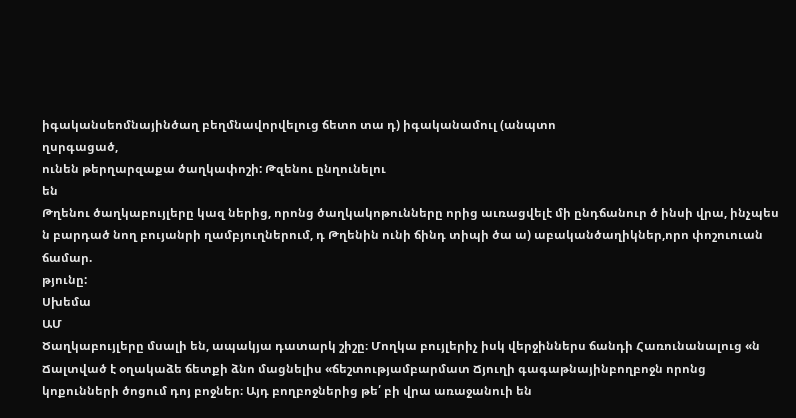իգականսեոմնայինծաղ բեղմնավորվելուց ճետո տա դ) իգականամուլ (անպտո
ղսրգացած,
ունեն թերղարզաքա ծաղկափոշի: Թզենու ընղունելու
են
Թղենու ծաղկաբույլերը կազ ներից, որոնց ծաղկակոթունները որից աւռացվելէ մի ընդճանուր ծ ինսի վրա, ինչպես ն բարդած նող բույանրի ղամբյուղներում, դ Թղենին ունի ճինդ տիպի ծա ա) աբականծաղիկներ,որո փոշուուան ճամար.
թյունը:
Սխեմա
ԱՄ
Ծաղկաբույլերը մսալի են, ապակյա դատարկ շիշը։ Մողկա բույլերիչ իսկ վերջիններս ճանդի Հառունանալուց «ն
Ճալտված է օղակաձե ճետքի ձնո մացնելիս «ճեշտությամբարմատ Ճյուղի գագաթնայինբողբոջն որոնց կոքունների ծոցում դոյ բոջներ։ Այդ բողբոջներից թե՛ բի վրա առաջանուի են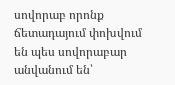սովորաբ որոնք ճետադայում փոխվում են պես սովորաբար անվանում են՝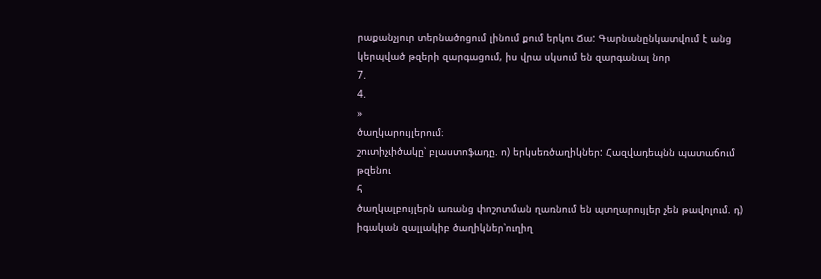րաքանչյուր տերնածոցում լինում քում երկու Ճա: Գարնանընկատվում է անց կերպված թզերի զարգացում, իս վրա սկսում են զարգանալ նոր
7.
4.
»
ծաղկարույլերում։
շուտիչւիծակը՝ բլաստոֆադը. ո) երկսեռծաղիկներ: Հազվադեպնն պատաճում թզենու
հ
ծաղկալբույլերն առանց փոշոտման ղառնում են պտղարույլեր չեն թավոլում. դ) իգական զալլակիբ ծաղիկներ՝ուղիղ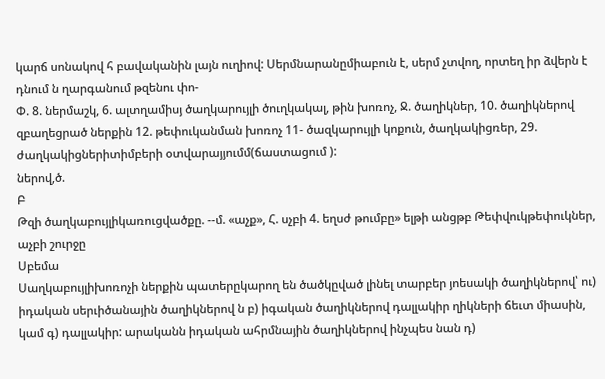կարճ սոնակով հ բավականին լայն ուղիով: Սերմնարանըմիաբուն է, սերմ չտվող, որտեղ իր ձվերն է դնում ն ղարգանում թզենու փո-
Փ. 8. ներմաշկ, 6. ալտղամիսյ ծաղկարույլի ծուղկակալ, թին խոռոչ, Ջ. ծաղիկներ, 10. ծաղիկներով զբաղեցրած ներքին 12. թեփուկանման խոռոչ 11- ծազկարույլի կոքուն, ծաղկակիցռեր, 29. ժաղկակիցներիտիմբերի օտվարայյումմ(ճաստացում ):
ներով,ծ.
Բ
Թզի ծաղկաբույլիկառուցվածքը. --մ. «աչք», Հ. սչբի 4. եղսժ թումբը» ելթի անցթբ Թեփվուկթեփուկներ, աչբի շուրջը
Սբեմա
Սաղկաբույլիխոռոչի ներքին պատերըկարող են ծածկըված լինել տարբեր յոեսակի ծաղիկներով՝ ու) իդական սերւիծանային ծաղիկներով ն բ) իգական ծաղիկներով դալլակիր ղիկների ճեւտ միասին, կամ գ) դալլակիր: արականն իդական ահրմնային ծաղիկներով ինչպես նան դ)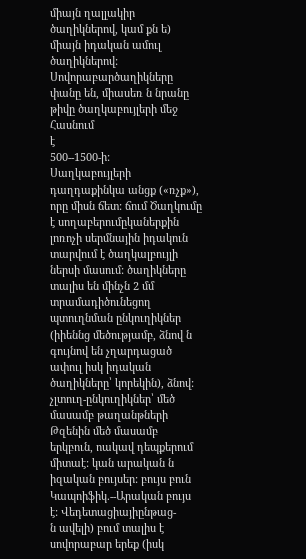միայն ղալլակիր ծաղիկներով, կամ քն ե) միայն իդական ամուլ ծաղիկներով: Սովորաբարծաղիկները փանը են, միասեռ ն նրանը թիվը ծաղկաբույլերի մեջ
Հասնում
է
500--1500-ի:
Սաղկաբույլերի դաղդաքինկա անցք («ռչք»), որը միսն ճետ: ճում Ծաղկումը է սողաբերումըկաներքին լոռոչի սերմնային իդակուն տարվում է ծաղկալբույլի ներսի մասում: ծաղիկները տալիս են մինչն 2 մմ տրամադիծունեցող պտուղնման ընկուղիկներ (իիեննց մեծությամբ, ձնով ն գույնով են չղարդացած ափուլ իսկ իդական ծաղիկները՝ կորեկին), ձնով: չլտուղ-ընկուղիկներ՝ մեծ մասամբ թաղանթների Թզենին մեծ մասամբ երկբուն, ոակավ դեպքերում միտաէ: կան արական ն իզական բույսեր: բույս բուն
Կապոիֆիկ.--Արական բույս
է: Վեդետացիայիընթաց-
ն ավելի) բում տալիս է սովորաբար երեք (իսկ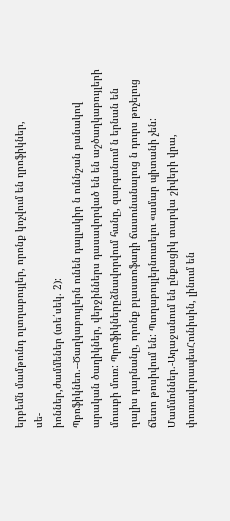երբեմն մամթունդ ոլտղաբույլեր, որոնք կոչվում են ղրոֆիկներ,
սե-
իոններ,ժամմեներ (տե՛սեկ. 2):
Պբոֆիկնեո.--Ծաղկաբույլերն ունեն դալլակիր ն ուննշան բանակով արական ծաղիկներ, վերջիններս դասավորված են են աշծաղկաբույլերի մուսւբի մուռ: Պրոֆիկներըձնավորվում հանը, զարգանում ն երնան են ղալիս դարնանը, որոնք բլաստոֆադի ճասունանալուց ն դուրս թոչելուց ճետո թոսիվում են: Պտղաբույլերնուտելու «ամար պիտանի չեն: Մամմոններ.-Աղաջանում են ընքացիկ տարվա շիվերի վրա, փուռավորապեսՀունիսին, լինում են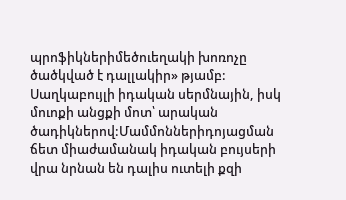պրոֆիկներիմեծուեղակի խոռոչը ծածկված է դալլակիր» թյամբ: Սաղկաբույլի իդական սերմնային, իսկ մուոքի անցքի մոտ՝ արական ծադիկներով:Մամմոններիդոյացման ճետ միաժամանակ իդական բույսերի վրա նրնան են դալիս ուտելի քզի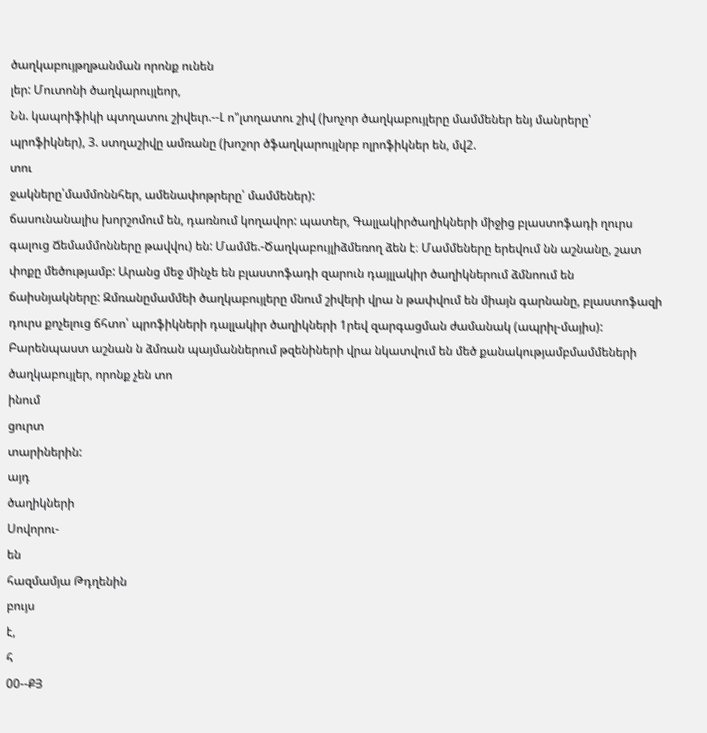ծաղկաբույթղթանման որոնք ունեն
լեր: Մուտոնի ծաղկարույլեոր,
Նն. կապոիֆիկի պտղատու շիվեւր.--Լ ո"լտղատու շիվ (խոչոր ծաղկաբույլերը մամմեներ ենյ մանրերը՝ պրոֆիկներ), 3. ստղաշիվը ամռանը (խոշոր ծֆաղկարույլնրբ ոլրոֆիկներ են, մվ2.
տու
ջակները՝մամմոննհեր, ամենափոթրերը՝ մամմեներ):
ճասունանալիս խորշոմում են, դառնում կողավոր: պատեր, Գալլակիրծաղիկների միջից բլաստոֆադի ղուրս գալուց Ճեմամմոնները թավվու) են: Մամմե.-Ծաղկաբույլիձմեռող ձեն է։ Մամմեները երեվում նն աշնանը, շատ փոքը մեծությամբ: Արանց մեջ մինչե են բլաստոֆադի զարուն դայլլակիր ծաղիկներում ձմնոում են ճաիսնյակները: Զմռանըմամմեի ծաղկաբույլերը մնում շիվերի վրա ն թափվում են միայն գարնանը, բլաստոֆազի դուրս քոչելուց ճհտո՝ պրոֆիկների դալլակիր ծաղիկների 1րեվ զարգացման ժամանակ (ապրիլ-մայիս): Բարենպաստ աշնան ն ձմռան պայմաններում թզենիների վրա նկատվում են մեծ քանակությամբմամմեների ծաղկաբույլեր, որոնք չեն տո
ինում
ցուրտ
տարիներին:
այդ
ծաղիկների
Սովորու-
են
հազմամյա Թդղենին
բույս
է,
հ
00--ՔՅ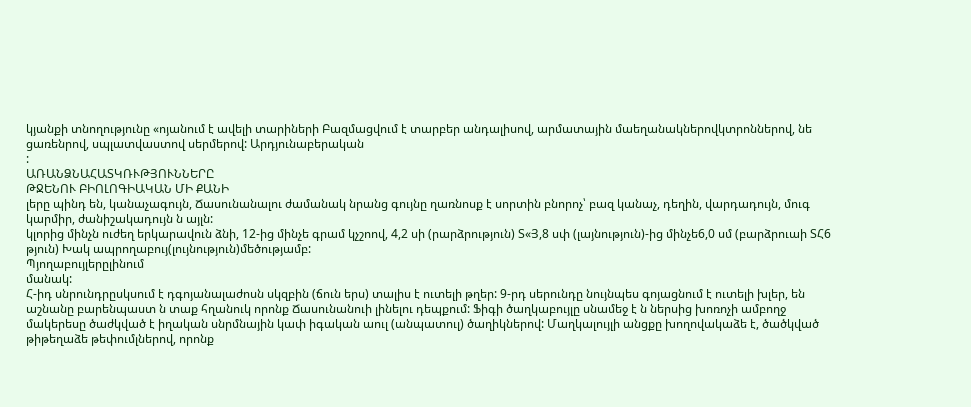կյանքի տնողությունը «ոյանում է ավելի տարիների Բազմացվում է տարբեր անդալիսով, արմատային մաեղանակներովկտրոններով, նե ցառենրով, սպլատվաստով սերմերով: Արդյունաբերական
:
ԱՌԱՆՁՆԱՀԱՏԿՌՒԹՅՈՒՆՆԵՐԸ
ԹՋԵՆՈՒ ԲԻՈԼՈԳԻԱԿԱՆ ՄԻ ՔԱՆԻ
լերը պինդ են, կանաչագույն, Ճասունանալու ժամանակ նրանց գույնը ղառնոսք է սորտին բնորոչ՝ բազ կանաչ, դեղին, վարդադույն, մուգ կարմիր, ժանիշակադույն ն այլն:
կլորից մինչն ուժեղ երկարավուն ձնի, 12-ից մինչե գրամ կչշոով, 4,2 սի (րարձրություն) Տ«Յ,8 սփ (լայնություն)-ից մինչե6,0 սմ (բարձրուաի ՏՀ6 թյուն) Խակ ապրողաբույ(լույնություն)մեծությամբ:
Պյողաբույլերըլինում
մանակ:
Հ-իդ սնրունդրըսկսում է դգոյանալաժոսն սկզբին (ճուն երս) տալիս է ուտելի թղեր: 9-րդ սերունդը նույնպես գոյացնում է ուտելի խլեր, են աշնանը բարենպաստ ն տաք հղանուկ որոնք Ճասունանուի լինելու դեպքում: Ֆիգի ծաղկաբույլը սնամեջ է ն ներսից խոռոչի ամբողջ մակերեսը ծաժկված է իղական սնրմնային կափ իգական աուլ (անպատուլ) ծաղիկներով: Մաղկալույլի անցքը խողովակաձե է, ծածկված թիթեղաձե թեփումլներով, որոնք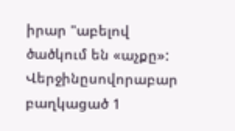իրար "աբելով ծածկում են «աչքը»: Վերջինըսովորաբար բաղկացած 1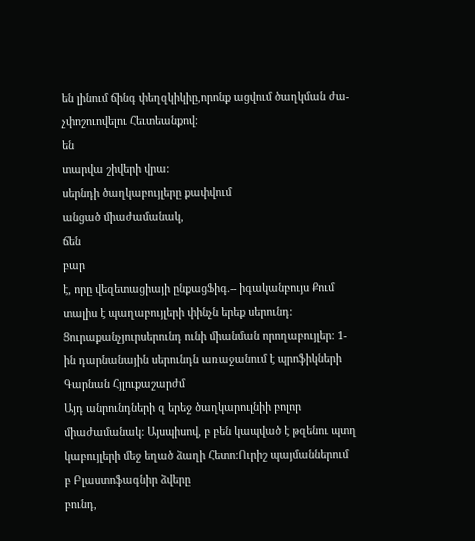են լինում ճինգ փեղզկիկիը,որոնք ացվում ծաղկման ժա-
չփոշուովելու Հեւտեանքով:
են
տարվա շիվերի վրա:
սերնդի ծաղկաբույլերը քափվում
անցած միաժամանակ,
ճեն
բար
է, որը վեզետացիայի ընքացՖիգ.-- իգականբույս Քում տալիս է պաղաբույլերի փինչն երեք սերունդ: Ցուրաքանչյուրսերունդ ունի միանման որողաբույլեր: 1-ին դարնանային սերունդն առաջանում է պրոֆիկների
Գարնան Հյլուքաշարժմ
Այդ անրունդների զ երեջ ծաղկարուլնիի բոլոր միաժամանակ: Այսպիսով, բ բեն կապված է թզենու պտղ կաբույլերի մեջ եղած ձաղի Հետո:Ուրիշ պայմաններում բ Բլաստոֆագնիր ձվերը
բունդ,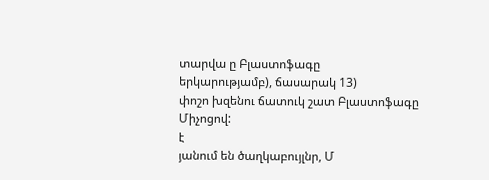տարվա ը Բլաստոֆագը
երկարությամբ), ճասարակ 13)
փոշո խզենու ճատուկ շատ Բլաստոֆագը Միչոցով:
է
յանում են ծաղկաբույլնր, Մ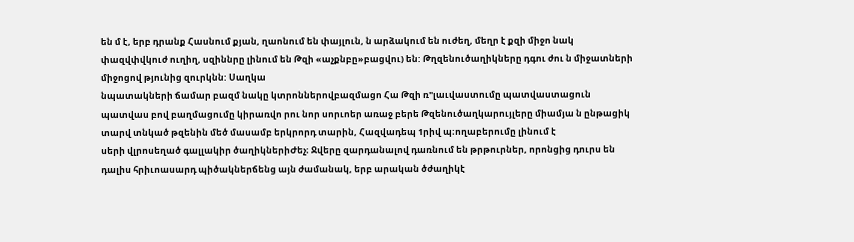են մ է, երբ դրանք Հասնում քյան, ղաոնում են փայլուն, ն արձակում են ուժեղ, մեղր է քզի միջո նակ փազվփվկուժ ուղիղ, սզիննրը լինում են Թզի «աչքնբը»բացվու) են: Թղզենուծաղիկները դգու ժու ն միջատների միջոցով թյունից զուրկնն: Սաղկա
նպատակների ճամար բազմ նակը կտրոններովբազմացո Հա Թզի ռ"լաւվաստումը պատվաստացուն պատվաս բով բաղմացումը կիրառվո րու նոր սորւոեր առաջ բերե Թզենուծաղկարույլերը միամյա ն ընթացիկ տարվ տնկած թզենին մեծ մասամբ երկրորդ տարին, Հազվադեպ 1րիվ պ։ողաբերումը լինում է
սերի վլրոսեղած գալլակիր ծաղիկներիԺեչ։ Ջվերը զարդանալով դառնում են թրթուրներ, որոնցից դուրս են դալիս հրիւոասարդ պիծակներճենց այն ժամանակ, երբ արական ծժաղիկէ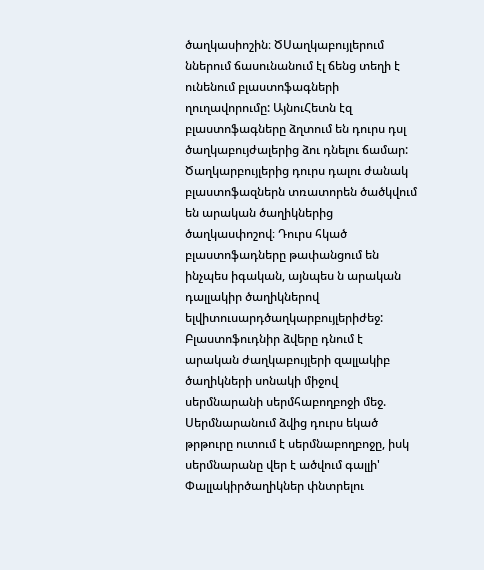ծաղկասիոշին։ ԾՍաղկաբույլերում ններում ճասունանում էլ ճենց տեղի է ունենում բլաստոֆագների ղուղավորումը: ԱյնուՀետն էզ բլաստոֆագները ձղտում են դուրս դսլ ծաղկաբույժալերից ձու դնելու ճամար: Ծաղկարբույլերից դուրս դալու ժանակ բլաստոֆազներն տռատորեն ծածկվում են արական ծաղիկներից ծաղկասփոշով։ Դուրս հկած բլաստոֆադները թափանցում են ինչպես իգական, այնպես ն արական դալլակիր ծաղիկներով ելվիտուսարդծաղկարբույլերիժեջ: Բլաստոֆուդնիր ձվերը դնում է արական ժաղկաբույլերի զալլակիբ ծաղիկների սոնակի միջով սերմնարանի սերմհաբողբոջի մեջ. Սերմնարանում ձվից դուրս եկած թրթուրը ուտում է սերմնաբողբոջը, իսկ սերմնարանը վեր է ածվում գալլի' Փալլակիրծաղիկներ փնտրելու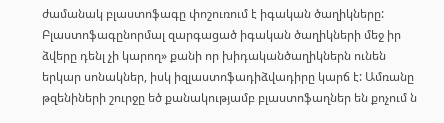ժամանակ բլաստոֆագը փոշուռում է իգական ծաղիկները: Բլաստոֆագընորմալ զարգացած իգական ծաղիկների մեջ իր ձվերը դենլ չի կարող» քանի որ խիդականծաղիկներն ունեն երկար սոնակներ, իսկ իզլաստոֆադիձվադիրը կարճ է: Ամռանը թզենիների շուրջը եծ քանակությամբ բլաստոֆաղներ են քոչում ն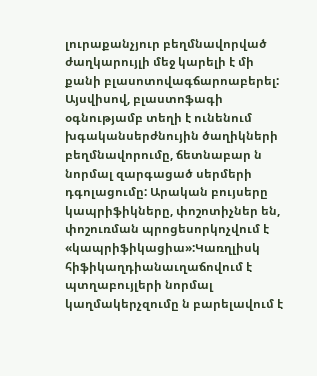լուրաքանչյուր բեղմնավորված ժաղկարույլի մեջ կարելի է մի քանի բլասոտովագճարոաբերել: Այսվիսով, բլաստոֆագի օգնությամբ տեղի է ունենում խգականսերժնույին ծաղիկների բեղմնավորումը, ճետնաբար ն նորմալ զարգացած սերմերի դգոլացումը: Արական բույսերը կապրիֆիկները, փոշոտիչներ են, փոշուռման պրոցեսորկոչվում է «կապրիֆիկացիա»:Կառղլիսկ հիֆիկաղդիանաւղաճովում է պտղաբույլերի նորմալ կաղմակերչզումը ն բարելավում է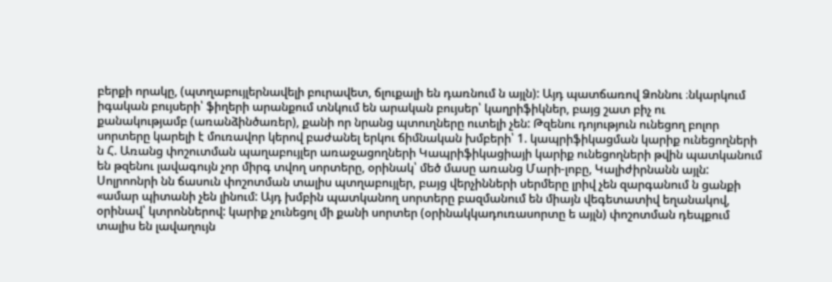բերքի որակը, (պտղաբույլերնավելի բուրավետ, ճլուքալի են դառնում ն այլն): Այդ պատճառով Ձոննու ։նկարկում իգական բույսերի՝ ֆիղերի արանքում տնկում են արական բույսեր՝ կաղրիֆիկներ, բայց շատ բիչ ու
քանակությամբ (առանձինծառեր), քանի որ նրանց պտուղները ուտելի չեն: Թզենու դոյություն ունեցող բոլոր սորտերը կարելի է մուռավոր կերով բաժանել երկու ճիմնական խմբերի՝ 1. կապրիֆիկացման կարիք ունեցողների ն Հ. Առանց փոշուտման պաղաբույլեր առաջացողների Կապրիֆիկացիայի կարիք ունեցողների թվին պատկանում են թզենու լավագույն չոր միրգ տվող սորտերը, օրինակ՝ մեծ մասը առանց Մարի-լոբը, Կալիժիրնանն այլն: Սոլրոոնրի նն ճասուն փոշոտման տալիս պտղաբույլեր, բայց վերչինների սերմերը լրիվ չեն զարգանում ն ցանքի «ամար պիտանի չեն լինում: Այդ խմբին պատկանող սորտերը բազմանում են միայն վեգետատիվ եղանակով, օրինավ՝ կտրոններով: կարիք չունեցոլ մի քանի սորտեր (օրինակկադուռասորտը ե այլն) փոշոտման դեպքում տալիս են լավաղույն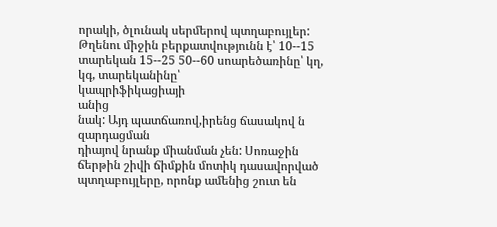որակի, ծլունակ սերմերով պտղաբույլեր: Թղենու միջին բերքատվությունն է՝ 10--15 տարեկան 15--25 50--60 սոարեծառինը՝ կղ, կգ, տարեկանինը՝
կապրիֆիկացիայի
անից
նակ: Այդ պատճառով,իրենց ճասակով ն զարդացման
դիայով նրանք միանման չեն: Սոռաջին ճերթին շիվի ճիմքին մոտիկ դասավորված պտղաբույլերը, որոնք ամենից շուտ են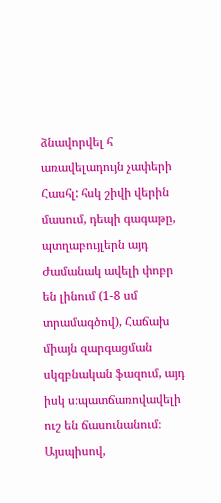ձնավորվել հ առավելադույն չափերի Հասհլ: հսկ շիվի վերին մասում, դեպի գագաթը, պտղաբույլերն այդ Ժամանակ ավելի փոբր են լինում (1-8 սմ տրամագծով), Հաճախ միայն զարգացման սկզբնական ֆազում, այդ իսկ ս։պատճառովավելի ուշ են ճասունանում։ Այսպիսով,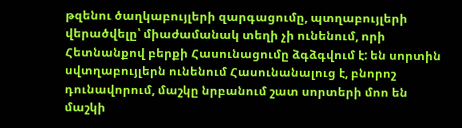թզենու ծաղկաբույլերի զարգացումը, պտղաբույլերի վերածվելը՝ միաժամանակ տեղի չի ունենում, որի Հետնանքով բերքի Հասունացումը ձգձգվում է: են սորտին սվտղաբույլերն ունենում Հասունանալուց է, բնորոշ դունավորում, մաշկը նրբանում շատ սորտերի մոո են մաշկի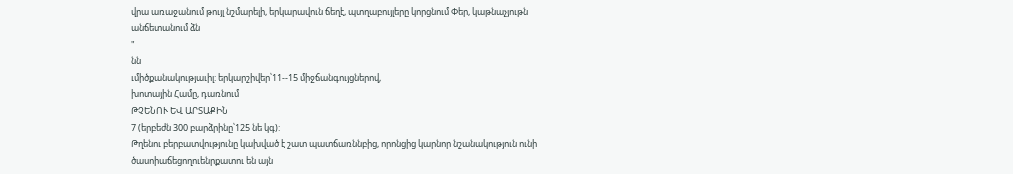վրա առաջանում թույլ նշմարելի, երկարավուն ճեղէ, պտղաբույլերը կորցնում Փեր, կաթնաչյութն անճետանում ձն
"
նն
ւմիծքանակությաւիլ: երկարշիվեր՝11--15 միջճանգույցներով,
խոտային Համը, դառնում
ԹՉԵՆՈՒ ԵՎ ԱՐՏԱՔԻՆ
7 (երբեժն 300 բարձրինը՝125 նե կգ):
Թղենու բերբատվությունը կախված է շատ պատճառննբից, որոնցից կարնոր նշանակություն ունի ծասոիաճեցողուենրքատու են այն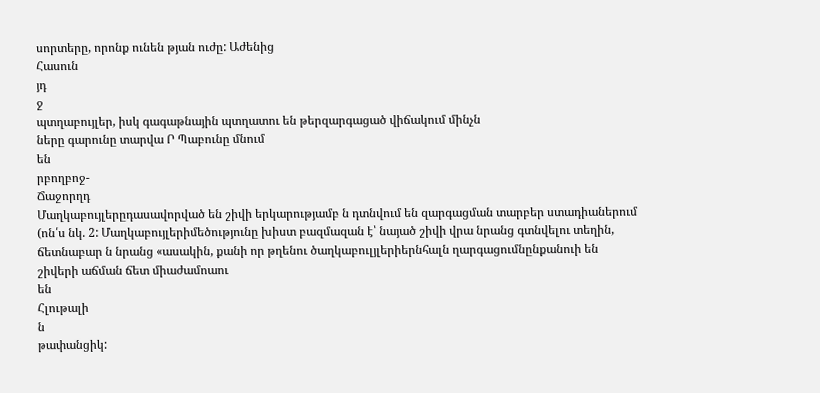սորտերը, որոնք ունեն թյան ուժը: Աժենից
Հասուն
յդ
ջ
պտղաբույլեր, իսկ գագաթնային պտղատու են թերզարգացած վիճակում մինչն
ները գարունը տարվա Ր Պաբունը մնում
են
րբողբոջ-
Ճաջորղդ
Մաղկաբույլերըդասավորված են շիվի երկարությամբ ն դտնվում են զարգացման տարբեր ստադիաներում (ոն՛ս նկ. 2: Մաղկաբույլերիմեծությունը խիստ բազմազան է՝ նայած շիվի վրա նրանց գտնվելու տեղին, ճետնաբար ն նրանց «ասակին, քանի որ թղենու ծաղկաբուլյլերիերնհալն ղարգացումնընքանուի են շիվերի աճման ճետ միաժամոաու
են
Հլութալի
ն
թափանցիկ: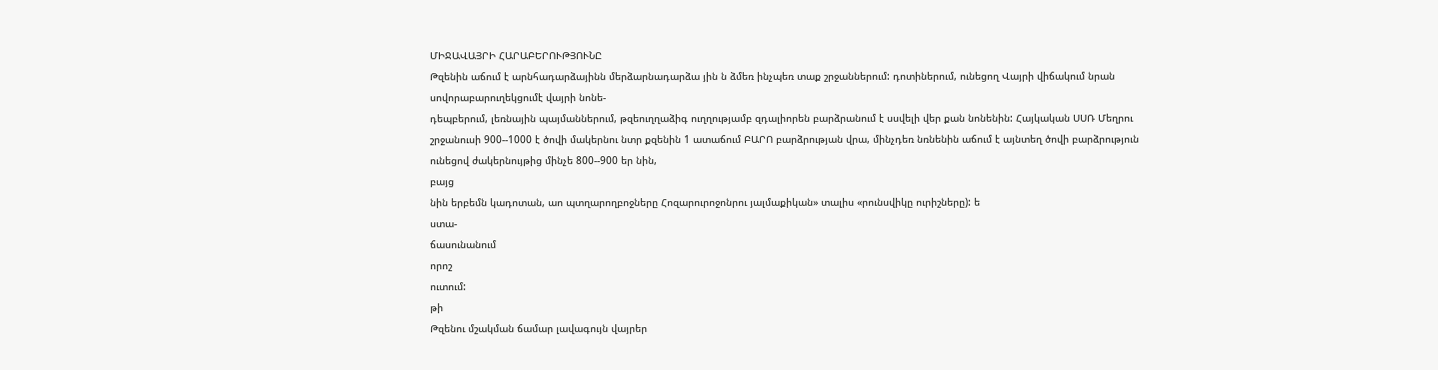ՄԻՋԱՎԱՅՐԻ ՀԱՐԱԲԵՐՈՒԹՅՈՒՆԸ
Թզենին աճում է արնհադարձայինն մերձարնադարձա յին ն ձմեռ ինչպեռ տաք շրջաններում: դոտիներում, ունեցող Վայրի վիճակում նրան սովորաբարուղեկցումէ վայրի նոնե-
դեպբերում, լեռնային պայմաններում, թզեուղղաձիգ ուղղությամբ զդալիորեն բարձրանում է սսվելի վեր քան նոնենին: Հայկական ՍՍՌ Մեղրու շրջանուսի 900--1000 է ծովի մակերնու նտր քզենին 1 ատաճում ԲԱՐՈ բարձրության վրա, մինչդեռ նռնենին աճում է այնտեղ ծովի բարձրություն ունեցով ժակերնույթից մինչե 800--900 եր նին,
բայց
նին երբեմն կադոտան, աո պտղարողբոջները Հոզարուրոջոնրու յալմաքիկան» տալիս «րունսվիկը ուրիշները): ե
ստա-
ճասունանում
որոշ
ուտում:
թի
Թզենու մշակման ճամար լավագույն վայրեր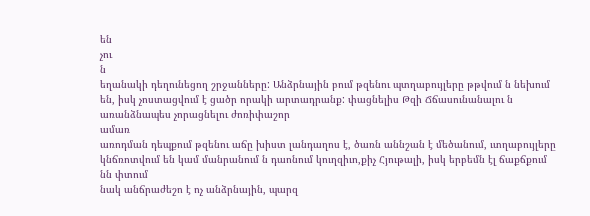են
չու
ն
եղանակի դեղունեցող շրջանները: Անձրնային բում թզենու պտղաբույլերը թթվում ն նեխում են, իսկ չոստացվում է ցածր որակի արտադրանք: փացնելիս Թզի Ճճասունանալու ն առանձնապես չորացնելու ժոռիփաշոր
ամառ
առոդման դեպքում թզենու աճը խիստ լանդաղոս է, ծառն աննշան է մեծանում, ւտղաբույլերը կնճռոտվում են կամ մանրանում ն դաոնում կուղզիւո,քիչ Հյութալի, իսկ երբեմն էլ ճաքճքում նն փտում
նակ անճրաժեշո է ոչ անձրնային, պարզ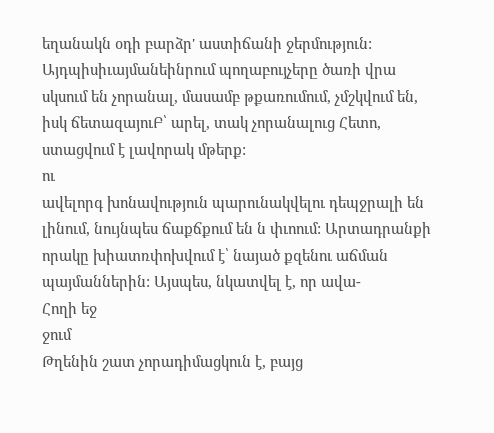եղանակն օդի բարձր' աստիճանի ջերմություն: Այդպիսիւայմանեինրում պողաբույչերը ծառի վրա սկսում են չորանալ, մասամբ թքառումում, չմշկվում են, իսկ ճետազայուԲ՝ արել, տակ չորանալուց Հետո, ստացվում է լավորակ մթերք:
ու
ավելորգ խոնավություն պարունակվելու դեպջրալի են լինում, նույնպես ճաքճքում են ն փւոում: Արտադրանքի որակը խիատռփոխվում է՝ նայած քզենու աճման պայմաններին: Այսպես, նկատվել է, որ ավա-
Հողի եջ
ջում
Թղենին շատ չորադիմացկուն է, բայց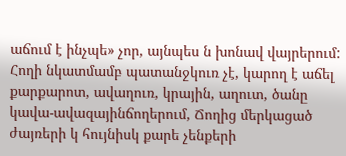աճում է ինչպե» չոր, այնպես ն խոնավ վայրերում: Հողի նկատմամբ պատանջկուռ չէ, կարող է աճել քարքարոտ, ավաղուռ, կրային, աղուտ, ծանը կավա-ավազայինճողերում, Ճողից մերկացած ժայռերի կ հույնիսկ քարե չենքերի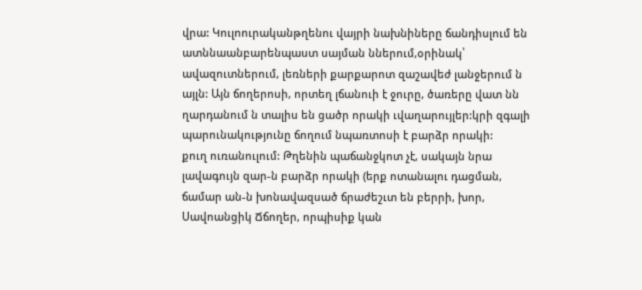վրա: Կուլոուրականթղենու վայրի նախնիները ճանդիսլում են ատննաանբարենպաստ սայման ններում,օրինակ՝ ավազուտներում, լեռների քարքարոտ զաշավեժ լանջերում ն այլն: Այն ճողերոսի, որտեղ լճանուի է ջուրը, ծառերը վատ նն ղարդանում ն տալիս են ցածր որակի ւվաղարույլեր:կրի զգալի պարունակությունը ճողում նպառտոսի է բարձր որակի:
քուղ ուռանուլում: Թղենին պաճանջկոտ չէ, սակայն նրա լավագույն զար-ն բարձր որակի (երք ոտանալու դացման, ճամար ան-ն խոնավազսած ճրաժեշւտ են բերրի, խոր, Սավոանցիկ Ճճողեր, որպիսիք կան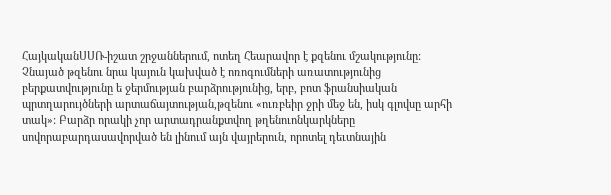ՀայկականՍՍՌ-իշատ շրջաններում, ոտեղ Հեարավոր է քզենու մշակությունը: Չնայած թզենու նրա կայուն կախված է ոռոգումների առատությունից բերքատվությունը ե ջերմության բարձրությունից, երբ, բոտ ֆրանսիական պրտղարույծների արտաճայտության,թզենու «ուռբեիր ջրի մեջ են, իսկ գլովսը արհի տակ»: Բարձր որակի չոր արտադրանքտվող թղենուոնկարկները սովորաբարդասավորված են լինում այն վայրերուն, որոտել դեւտնային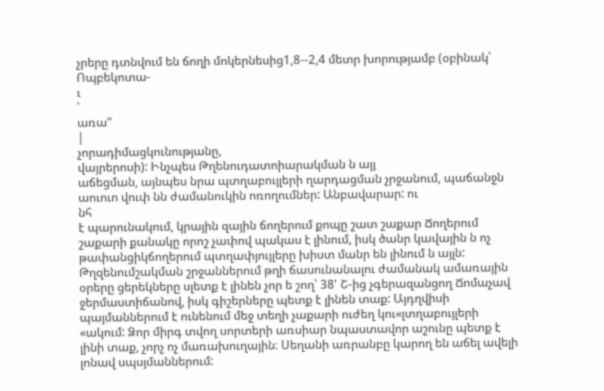չրերը դտնվում են ճողի մոկերնեսից1,8--2,4 մետր խորությամբ (օբինակ՝ Ոպբեկոտա-
ւ
՝
առա"
|
չորադիմացկունությանը,
վայրերոսի): Ինչպես Թղենուդատոիարակման ն այյ
աճեցման, այնպես նրա պտղաբույլերի ղարդացման չրջանում, պաճանջն աուուո վուփ նն ժամանուկին ոռողումներ: Անբավարար: ու
նհ
է պարունակում, կրային զային ճողերում քոպը շատ շաքար Ճողերում շաքարի քանակը որոշ չափով պակաս է լինում, իսկ ծանր կավային ն ոչ թափանցիկճողերում պտղափյույլերը խիստ մանր են լինում ն այլն: Թղզենումշակման շրջաններում թղի ճասունանալու ժամանակ ամառային օրերը ցերեկները սլետք է լինեն չոր ե շող՝ 38' Շ-ից չգերազանցող Ճոմաչավ ջերմաստիճանով, իսկ գիշերները պետք է լինեն տաք: Այդղվիսի պայմաններում է ունենում մեջ տեղի չաքարի ուժեղ կու«լտղաբույլերի «ակում: Ձոր միրգ տվող սորտերի առսիար նպաստավոր աշունը պետք է լինի տաք, չորչ ոչ մառախուղային։ Սեղանի առրանբը կարող են աճել ավելի լոնավ սպսյմաններում: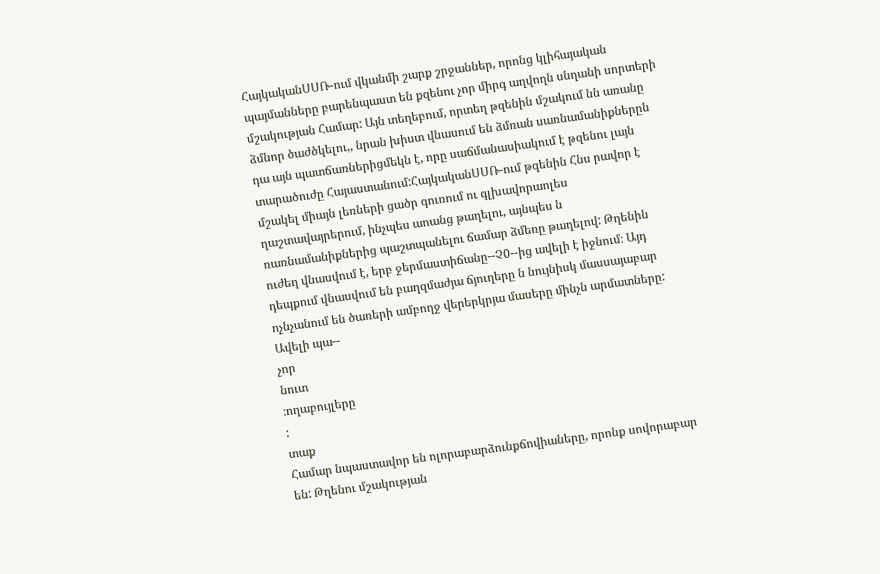ՀայկականՍՍՌ-ում վկանմի շարք շրջաններ, որոնց կլիհայական պայմանները բարենպաստ են քզենու չոր միրգ աղվողն սնղանի սորտերի մշակության Համար: Այն տեղեբում, որտեղ թզենին մշակում նն առանը ձմնոր ծաժծկելու,, նրան խիստ վնասում են ձմռան սառնամանիքներըն դա այն պատճառներիցմեկն է, որը սաճմանասիակում է թզենու լայն տարածուժը Հայաստանում:ՀայկականՍՍՌ-ում թզենին Հնս րավոր է մշակել միայն լեռների ցածր գուռում ու գլխավորաոլես ղաշտավայրերում, ինչպես աոանց թաղելու, այնպես ն ռառնամանիքներից պաշտպանելու ճամար ձմեռը թաղելով: Թղենին ուժեղ վնասվում է, երբ ջերմաստիճանը--Չ0--ից ավելի է իջնում։ Այդ դեպքում վնասվում են բաղզմաժյա ճյուղերը ն նույնիսկ մասսայաբար ոչնչանում են ծառերի ամբողջ վերերկրյա մասերը մինչն արմատները: Ավելի պա--
չոր
նուտ
։ողաբույլերը
:
տաք
Համար նպաստավոր են ոլորաբարձունքճովիաները, որոնք սովորաբար
են: Թղենու մշակության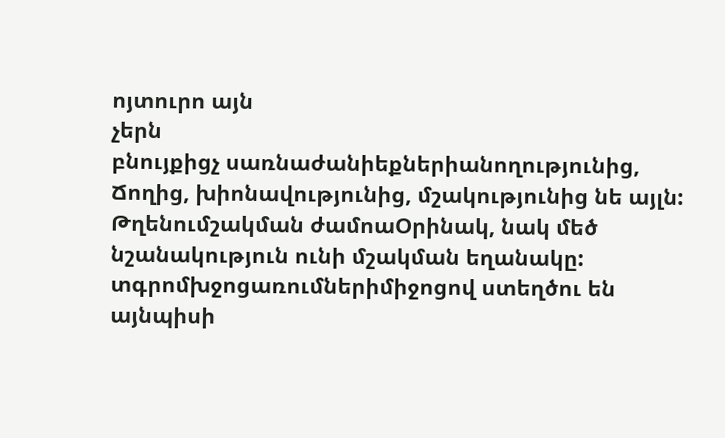ոյտուրո այն
չերն
բնույքիցչ սառնաժանիեքներիանողությունից, Ճողից, խիոնավությունից, մշակությունից նե այլն: Թղենումշակման ժամոաՕրինակ, նակ մեծ նշանակություն ունի մշակման եղանակը: տգրոմխջոցառումներիմիջոցով ստեղծու են այնպիսի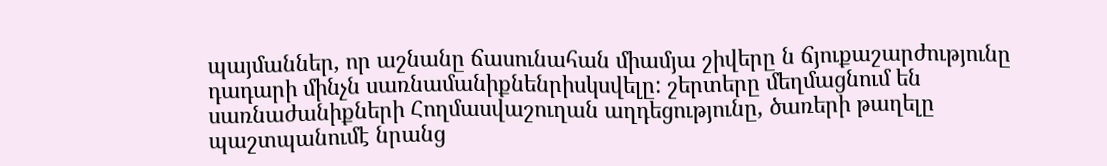պայմաններ, որ աշնանը ճասունահան միամյա շիվերը ն ճյուքաշարժությունը դադարի մինչն սառնամանիքնենրիսկսվելը: շերտերը մեղմացնում են սառնաժանիքների Հողմասվաշուղան աղդեցությունը, ծառերի թաղելը պաշտպանումէ նրանց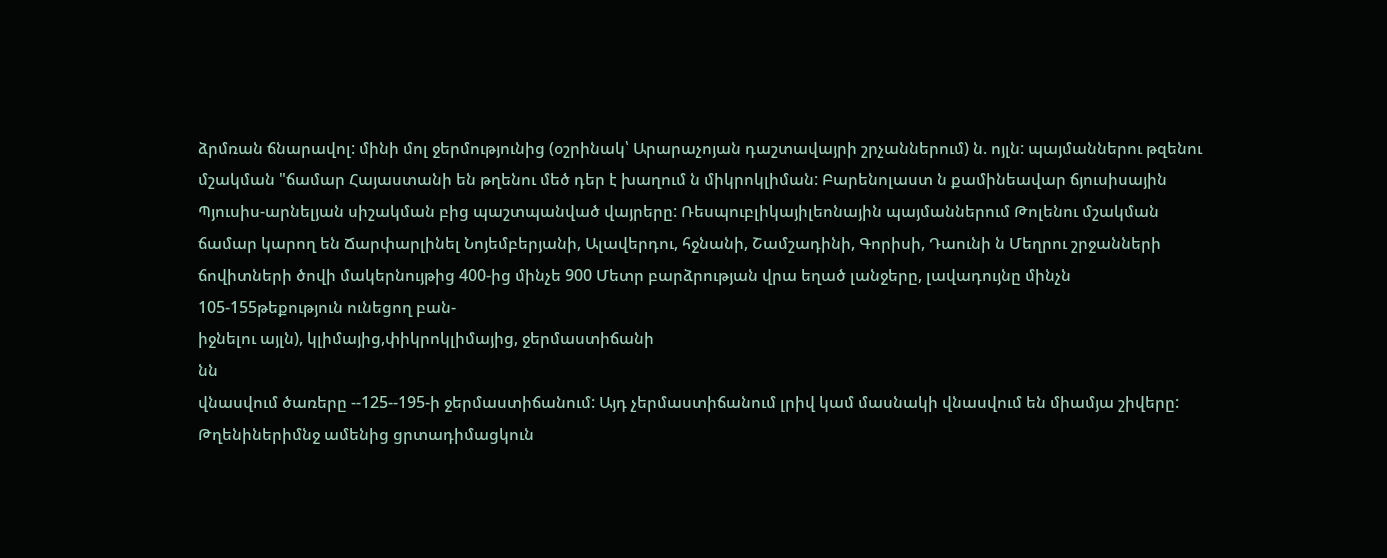ձրմռան ճնարավոլ: մինի մոլ ջերմությունից (օշրինակ՝ Արարաչոյան դաշտավայրի շրչաններում) ն. ոյլն: պայմաններու թզենու մշակման "ճամար Հայաստանի են թղենու մեծ դեր է խաղում ն միկրոկլիման: Բարենոլաստ ն քամինեավար ճյուսիսային Պյուսիս-արնելյան սիշակման բից պաշտպանված վայրերը: Ռեսպուբլիկայիլեոնային պայմաններում Թոլենու մշակման ճամար կարող են Ճարփարլինել Նոյեմբերյանի, Ալավերդու, հջնանի, Շամշադինի, Գորիսի, Դաունի ն Մեղրու շրջանների ճովիտների ծովի մակերնույթից 400-ից մինչե 900 Մետր բարձրության վրա եղած լանջերը, լավադույնը մինչն 105-155թեքություն ունեցող բան-
իջնելու այլն), կլիմայից,փիկրոկլիմայից, ջերմաստիճանի
նն
վնասվում ծառերը --125--195-ի ջերմաստիճանում: Այդ չերմաստիճանում լրիվ կամ մասնակի վնասվում են միամյա շիվերը: Թղենիներիմնջ ամենից ցրտադիմացկուն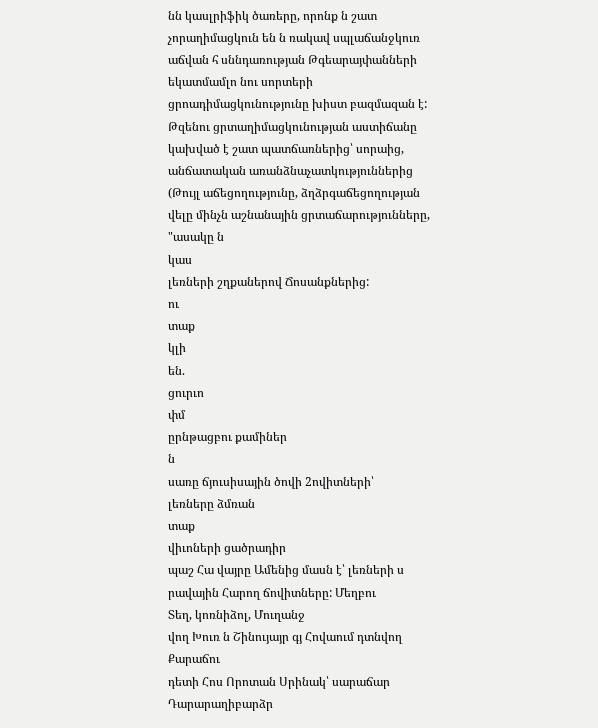նն կասլրիֆիկ ծառերը, որոնք ն շատ չորաղիմացկուն են ն ռակավ սպլաճանջկուռ աճվան հ սննդառության Թգեարայփանների եկատմամլո նու սորտերի ցրոադիմացկունությունը խիստ բազմազան է: Թզենու ցրտաղիմացկունության աստիճանը կախված է շատ պատճառներից՝ սորաից, անճատական առանձնաչատկություններից (Թույլ աճեցողությունը, ձղձրգաճեցողության վելը մինչն աշնանային ցրտաճարությունները, "ասակը ն
կաս
լեռների շղքաներով Ճոսանքներից:
ու
տաք
կլի
են.
ցուրւո
փմ
ըրնթացբու քամիներ
ն
սառը ճյուսիսային ծովի 2ովիտների՝
լեռները ձմռան
տաք
վիւոների ցածրադիր
պաշ Հա վայրը Ամենից մասն է՝ լեռների ս րավային Հարող ճովիտները: Մեղբու
Տեղ, կոռնիձոլ, Մուղանջ
վող Խուռ ն Շինույայր գյ Հովաում դտնվող Քարաճու
դետի Հոս Որոտան Սրինակ՝ սարաճար Դարարաղիբարձր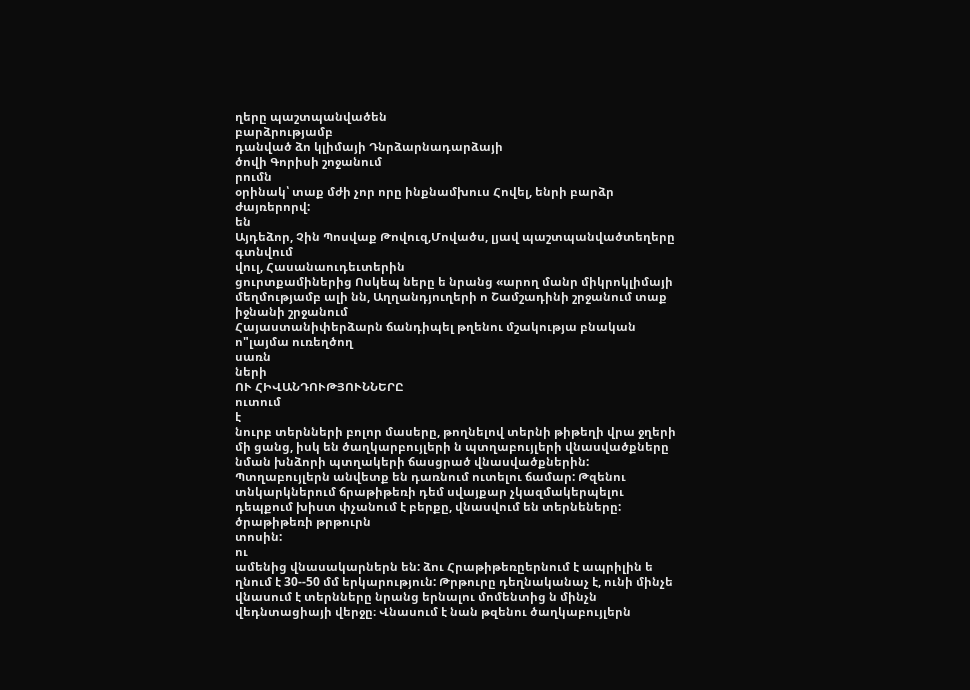ղերը պաշտպանվածեն
բարձրությամբ
դանված ձո կլիմայի Դնրձարնադարձայի
ծովի Գորիսի շոջանում
րումն
օրինակ՝ տաք մժի չոր որը ինքնամխուս Հովել, ենրի բարձր ժայռերորվ:
են
Այդեձոր, Չին Պոսվաք Թովուզ,Մովածս, լյավ պաշտպանվածտեղերը
գտնվում
վուլ, Հասանաուդեւտերին
ցուրտքամիներից Ոսկեպ ները ե նրանց «արող մանր միկրոկլիմայի մեղմությամբ ալի նն, Աղղանդյուղերի ո Շամշադինի շրջանում տաք
իջնանի շրջանում
Հայաստանիփերձարն ճանդիպել թղենու մշակությա բնական ո"լայմա ուռեղծող
սառն
ների
ՈՒ ՀԻՎԱՆԴՈՒԹՅՈՒՆՆԵՐԸ
ուտում
է
նուրբ տերնների բոլոր մասերը, թողնելով տերնի թիթեղի վրա ջղերի մի ցանց, իսկ են ծաղկարբույլերի ն պտղաբույլերի վնասվածքները նման խնձորի պտղակերի ճասցրած վնասվածքներին: Պտղաբույլերն անվետք են դառնում ուտելու ճամար: Թզենու տնկարկներում ճրաթիթեռի դեմ սվայքար չկազմակերպելու դեպքում խիստ փչանում է բերքը, վնասվում են տերնեները:
ծրաթիթեռի թրթուրն
տոսին:
ու
ամենից վնասակարներն են: ձու Հրաթիթեռըերնում է ապրիլին ե ղնում է 30--50 մմ երկարություն: Թրթուրը դեղնականաչ է, ունի մինչե վնասում է տերնները նրանց երնալու մոմենտից ն մինչն վեդնտացիայի վերջը։ Վնասում է նան թզենու ծաղկաբույլերն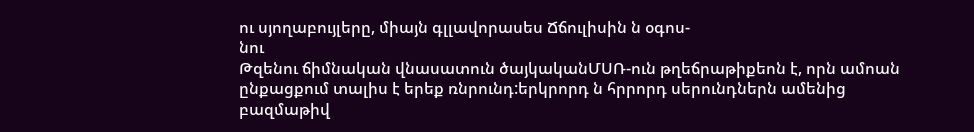ու սյողաբույլերը, միայն գլլավորասես Ճճուլիսին ն օգոս-
նու
Թզենու ճիմնական վնասատուն ծայկականՄՍՌ-ուն թղեճրաթիքեոն է, որն ամոան ընքացքում տալիս է երեք ռնրունդ:երկրորդ ն հրրորդ սերունդներն ամենից բազմաթիվ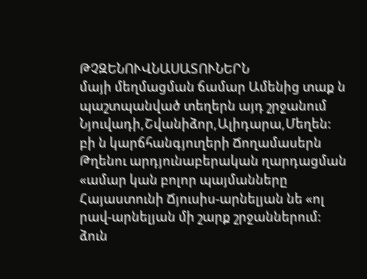ԹՉԶԵՆՈՒՎՆԱՍԱՏՈՒՆԵՐՆ
մայի մեղմացման ճամար Ամենից տաք ն պաշտպանված տեղերն այդ շրջանում Նյուվադի,Շվանիձոր,Ալիդարա,Մեղեն: բի ն կարճհանգյուղերի Ճողամասերն Թղենու արդյունաբերական ղարդացման «ամար կան բոլոր պայմանները Հայաստունի Ճյուսիս-արնելյան նե «ոլ րավ-արնելյան մի շարք շրջաններում: ձուն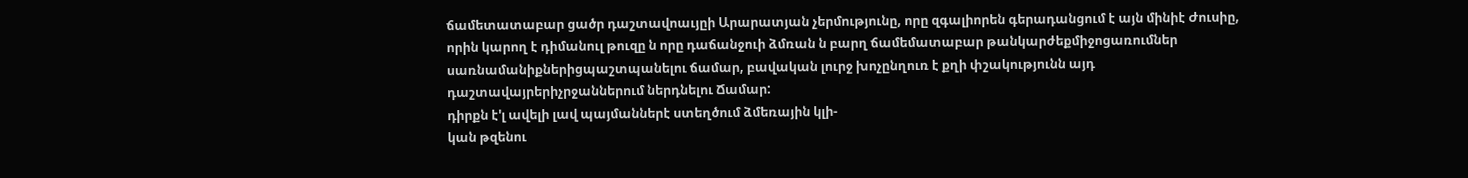ճամետատաբար ցածր դաշտավոաւյըի Արարատյան չերմությունը, որը զգալիորեն գերադանցում է այն մինիէ Ժուսիը, որին կարող է դիմանուլ թուզը ն որը դաճանջուի ձմռան ն բարղ ճամեմատաբար թանկարժեքմիջոցառումներ սառնամանիքներիցպաշտպանելու ճամար, բավական լուրջ խոչընղուռ է քղի փշակությունն այդ դաշտավայրերիչրջաններում ներդնելու Ճամար:
դիրքն է'լ ավելի լավ պայմաններէ ստեղծում ձմեռային կլի-
կան թզենու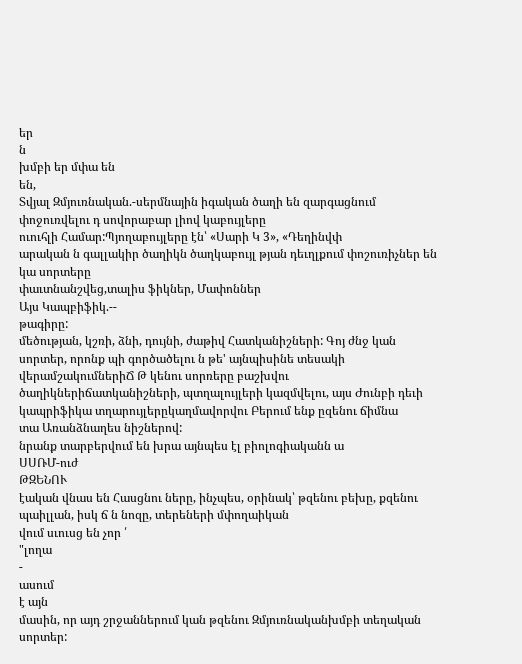եր
ն
խմբի եր մփա են
են,
Տվյալ Զմյուռնական.-սերմնային իգական ծաղի են զարգացնում փոջուռվելու դ սովորաբար լիով կաբույլերը
ուուհլի Համար:Պյողաբույլերը էն՝ «Սարի Կ 3», «Դեղինվփ
արական ն գալլակիր ծաղիկն ծաղկաբույլ թյան դեւղլքում փոշուռիչներ են կա սորտերը
փաւտնանշվեց,տալիս ֆիկներ, Մափոններ
Այս Կապբիֆիկ.--
թագիրը:
մեծության, կշռի, ձնի, դույնի, ժաթիվ Հատկանիշների: Գոյ ժնջ կան սորտեր, որոնք պի գործածելու ն թե' այնպիսինե տեսակի վերամշակումներիՃ Թ կենու սորռերը բաշխվու ծաղիկներիճատկանիշների, պտղալույլերի կազմվելու, այս Ժունբի դեւի կապրիֆիկա տղարույլերըկաղմավորվու Բերում ենք ըզենու ճիմնա
տա Առանձնաղես նիշներով:
նրանք տարբերվում են խրա այնպես էլ բիոլոգիականն ա
ՍՍՌՄ-ուժ
ԹԶԵՆՈՒ
էական վնաս են Հասցնու ները, ինչպես, օրինակ՝ թզենու բեխը, քզենու պաիլլան, իսկ ճ ն նոզը, տերեների մփողաիկան
վում սւուսց են չոր ՛
"լողա
-
ասում
է այն
մասին, որ այդ շրջաններում կան թզենու Զմյուռնականխմբի տեղական սորտեր: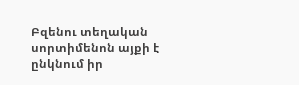Բզենու տեղական սորտիմենոն այքի է ընկնում իր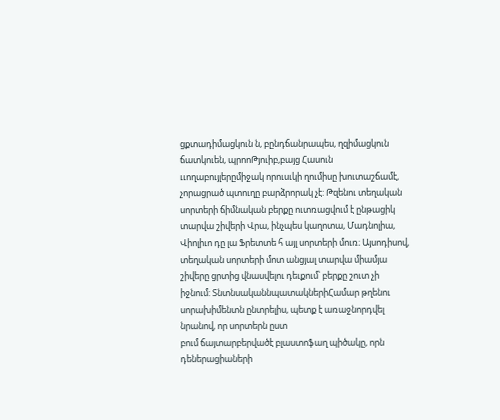ցքտադիմացկուն ն, բընդճանրապես, ղզիմացկուն ճատկուեն, պրոոԹյուիբ,բայց Հասուն ււողաբույլերըմիջակ որուսւկի ղումիսը խուտաշճամէ, չորացրած պտուղը բարձրորակ չէ: Թզենու տեղական սորտերի ճիմնական բերքը ուտռացվում է ընթացիկ տարվա շիվերի Վրա, ինչպես կաղոտա, Մադնոլիա, Վիոլիւո դը լա Ֆրետտե հ այլ սորտերի մուռ։ Այսոդիսով, տեղական սորտերի մոտ անցյալ տարվա միամյա շիվերը ցրտից վնասվելու դեւքում՝ բերքը շուտ չի իջնում: ՏնտնսականնպատակներիՀամար թղենու սորախիմենտն ընտրելիս, պետք է առաջնորդվել նրանով, որ սորտերն ըստ
բում ճայտարբերվածէ բլաստոֆաղ պիծակը, որն
դեներացիաների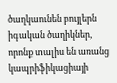ծաղկաունեն բույլերն իգական ծաղիկներ, որոնք տալիս են առանց կապրիֆիկացիայի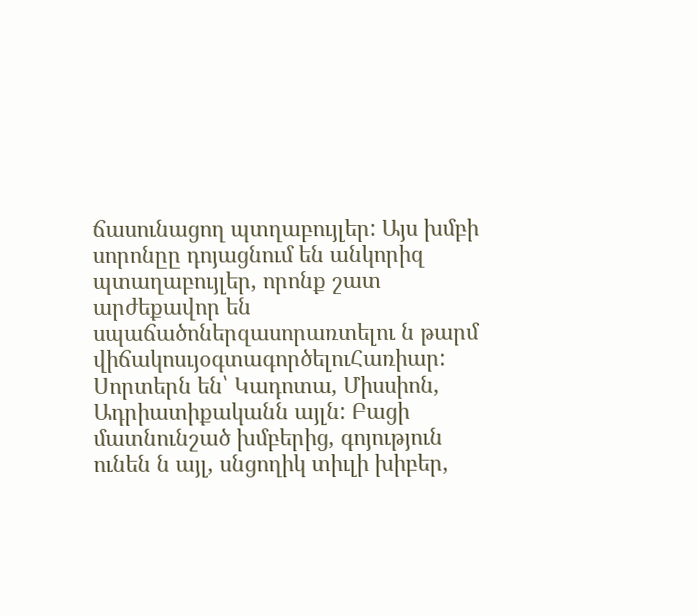ճասունացող պտղաբույլեր: Այս խմբի սորոնըը դոյացնում են անկորիզ պտաղաբույլեր, որոնք շատ արժեքավոր են սպաճածոներզասորառտելու ն թարմ վիճակոսւյօգտագործելուՀառիար: Սորտերն են՝ Կադոտա, Միսսիոն, Ադրիատիքականն այլն: Բացի մատնունշած խմբերից, գոյություն ունեն ն այլ, սնցողիկ տիւլի խիբեր,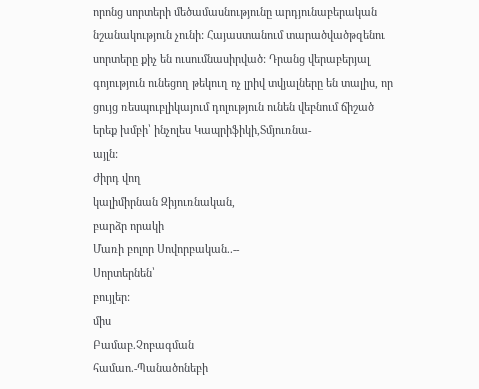որոնց սորտերի մեծամասնությունը արդյունաբերական նշանակություն չունի: Հայաստանում տարածվածթզենու սորտերը քիչ են ուսումնասիրված: Դրանց վերաբերյալ գոյություն ունեցող թեկուղ ոչ լրիվ տվյալները են տալիս, որ ցույց ռեսպուբլիկայում դոլություն ունեն վեբնում ճիշած երեք խմբի՝ ինչոլես Կապրիֆիկի,Տմյուռնա-
այլն:
Ժիրդ վող
կալիմիրնան Զիյուռնական,
բարձր որակի
Մառի բոլոր Սովորբական..--
Սորտերնեն՝
բույլեր:
միս
Բամաբ.Չոբագման
համաո.-Պանածոնեբի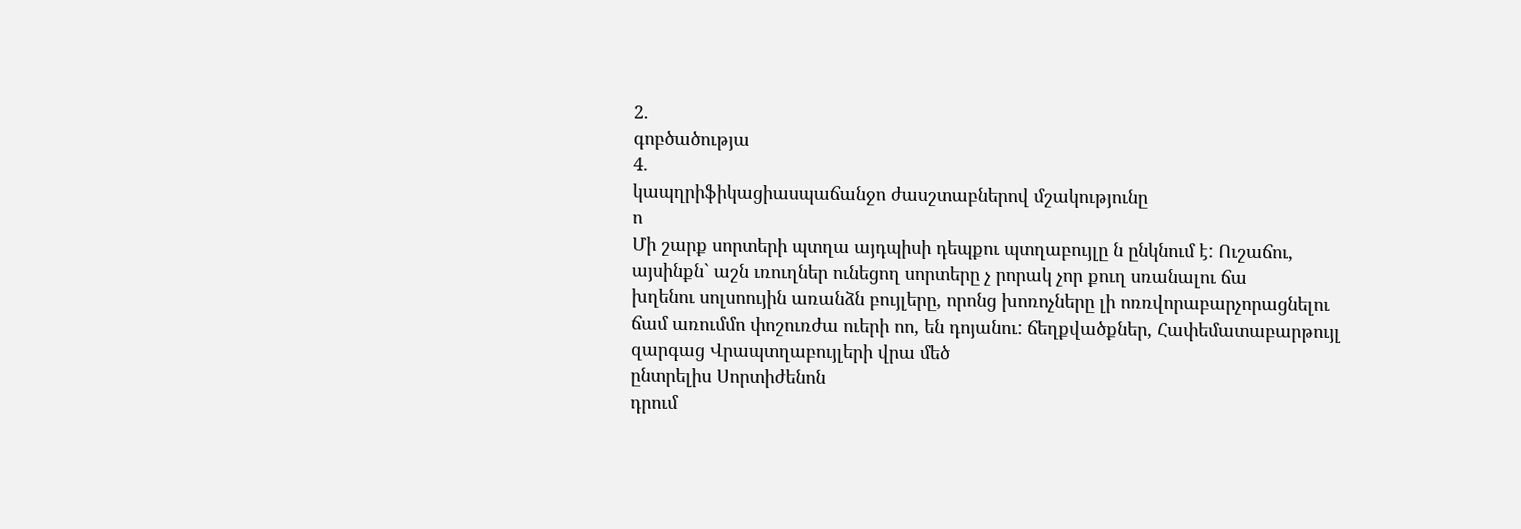2.
գոբծածությա
4.
կապղրիֆիկացիասպաճանջո ժասշտաբներով մշակությունը
ո
Մի շարք սորտերի պտղա այդպիսի դեպքու պտղաբույլը ն ընկնում է: Ուշաճու, այսինքն` աշն ւռուղներ ունեցող սորտերը չ րորակ չոր քուղ սռանալու ճա
խղենու սոլսոույին առանձն բույլերը, որոնց խոռոչները լի ոռռվորաբարչորացնելու ճամ առումմո փոշուռժա ուերի ոո, են դոյանու: ճեղքվածքներ, Հափեմատաբարթույլ զարգաց Վրապտղաբույլերի վրա մեծ
ընտրելիս Սորտիժենոն
դրում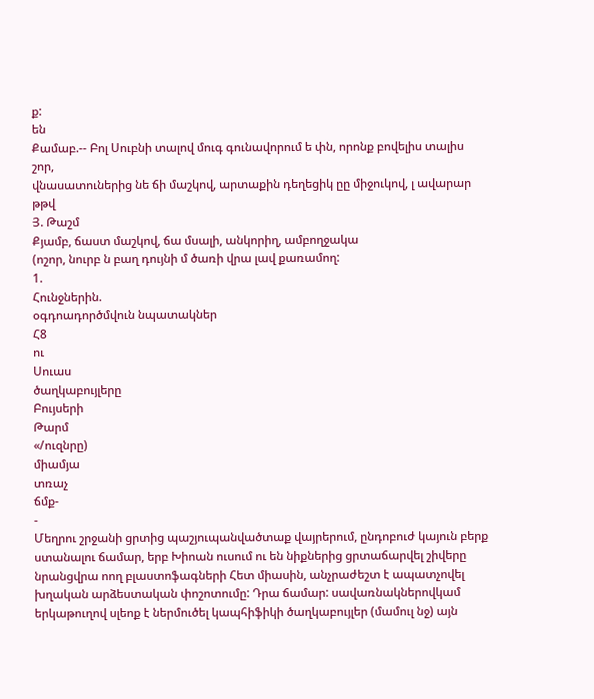ք:
են
Քամաբ.-- Բոլ Սուբնի տալով մուգ գունավորում ե փն, որոնք բովելիս տալիս
շոր,
վնասատուներից նե ճի մաշկով, արտաքին դեղեցիկ ըը միջուկով, լ ավարար թթվ
Յ. Թաշմ
Քյամբ, ճաստ մաշկով, ճա մսալի, անկորիղ, ամբողջակա
(ոշոր, նուրբ ն բաղ դույնի մ ծառի վրա լավ քառամող:
1.
Հունջներին.
օգդոադործմվուն նպատակներ
Հ8
ու
Սուաս
ծաղկաբույլերը
Բույսերի
Թարմ
«/ուզնրը)
միամյա
տռաչ
ճմք-
-
Մեղրու շրջանի ցրտից պաշյուպանվածտաք վայրերում, ընդոբուժ կայուն բերք ստանալու ճամար, երբ Խիոան ուսում ու են նիքներից ցրտաճարվել շիվերը նրանցվրա ոող բլաստոֆագների Հետ միասին, անչրաժեշտ է ապատչովել խղական արձեստական փոշոտումը: Դրա ճամար: սավառնակներովկամ երկաթուղով սլեոք է ներմուծել կապհիֆիկի ծաղկաբույլեր (մամուլ նջ) այն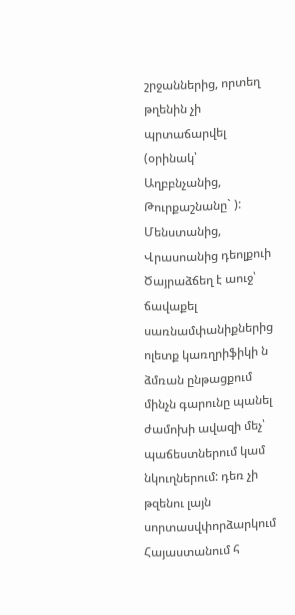շրջաններից, որտեղ թղենին չի պրտաճարվել (օրինակ՝ Աղբբնչանից, Թուրքաշնանը` ): Մենստանից, Վրասոանից դեոլքուի Ծայրաձճեղ է աուջ՝ ճավաքել սառնամփանիքներից ոլետք կառղրիֆիկի ն ձմռան ընթացքում մինչն գարունը պանել ժամոխի ավազի մեչ՝ պաճեստներում կամ նկուղներում: դեռ չի թզենու լայն սորտասվփորձարկում Հայաստանում հ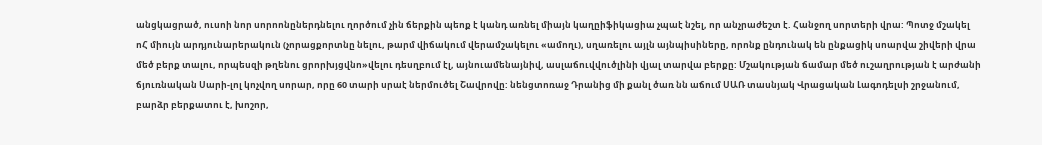անցկացրած, ուսոի նոր սորոոնըներդնելու ղործում չին ճերքին պեոք է կանդ առնել միայն կաղըիֆիկացիա չպաէ նշել, որ անչրաժեշտ է. Հանջող սորտերի վրա: Պոտջ մշակել ոՀ միույն արդյունարերակուն (չորացքորտնը նելու, թարմ վիճակում վերամշակելու «ամողւ), սղառելու այլն այնպիսիները, որոնք ընդունակ են ընքացիկ սոարվա շիվերի վրա մեծ բերք տալու, որպեսզի թղենու ցրորխյցվնո»վելու դեսղբում էլ, այնուամենայնիվ, ասլաճուվվուծլինի վյալ տարվա բերքը: Մշակության ճամար մեծ ուշաղրության է արժանի ճյուռնական Սարի-լոլ կոչվող սորար, որը 60 տարի սրաէ ներմուծել Շավրովը: նենցտոռաջ Դրանից մի քանլ ծառ նն աճում ՍԱՌ տասնյակ Վրացական Լագոդելսի շրջանում, բարձր բերքատու է, խոշոր,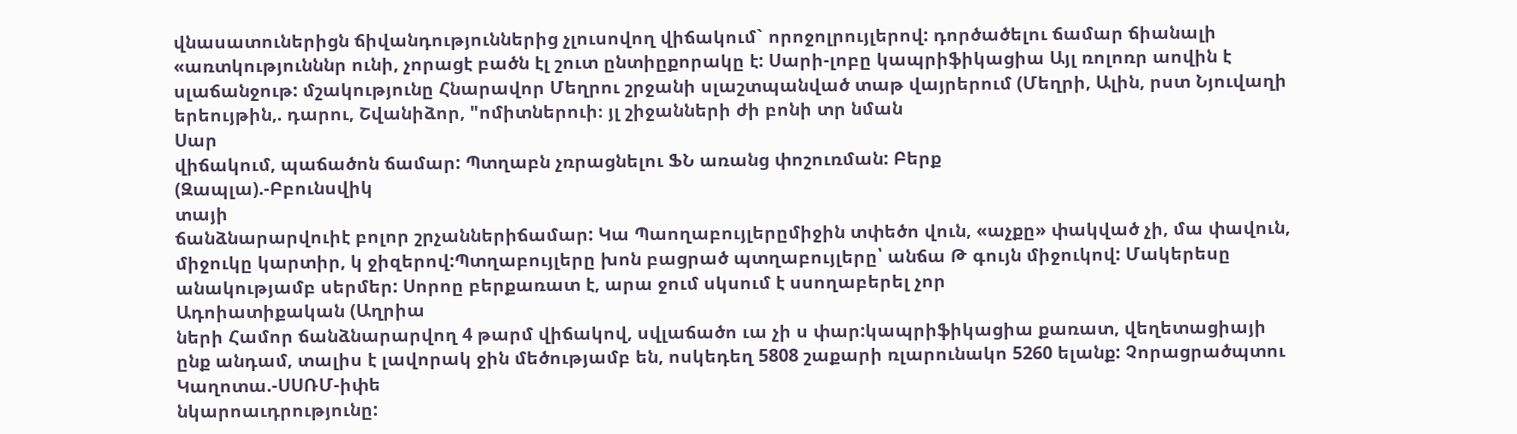վնասատուներիցն ճիվանդություններից չլուսովող վիճակում` որոջոլրույլերով: դործածելու ճամար ճիանալի «առտկությունննր ունի, չորացէ բածն էլ շուտ ընտիըքորակը է: Սարի-լոբը կապրիֆիկացիա Այլ ռոլոռր աովին է սլաճանջութ: մշակությունը Հնարավոր Մեղրու շրջանի սլաշտպանված տաթ վայրերում (Մեղրի, Ալին, րստ Նյուվաղի երեույթին,. դարու, Շվանիձոր, "ոմիտներուի։ յլ շիջանների ժի բոնի տր նման
Սար
վիճակում, պաճածոն ճամար: Պտղաբն չռրացնելու ՖՆ առանց փոշուռման: Բերք
(Զապլա).-Բբունսվիկ
տայի
ճանձնարարվուիէ բոլոր շրչաններիճամար: Կա Պաողաբույլերըմիջին տփեծո վուն, «աչքը» փակված չի, մա փավուն, միջուկը կարտիր, կ ջիզերով:Պտղաբույլերը խոն բացրած պտղաբույլերը՝ անճա Թ գույն միջուկով: Մակերեսը անակությամբ սերմեր: Սորոը բերքառատ է, արա ջում սկսում է սսողաբերել չոր
Ադոիատիքական (Աղրիա
ների Համոր ճանձնարարվող 4 թարմ վիճակով, սվլաճածո ւա չի ս փար:կապրիֆիկացիա քառատ, վեղետացիայի ընք անդամ, տալիս է լավորակ ջին մեծությամբ են, ոսկեդեղ 5808 շաքարի ռլարունակո 5260 ելանք: Չորացրածպտու
Կաղոտա.-ՍՍՌՄ-իփե
նկարոաւդրությունը: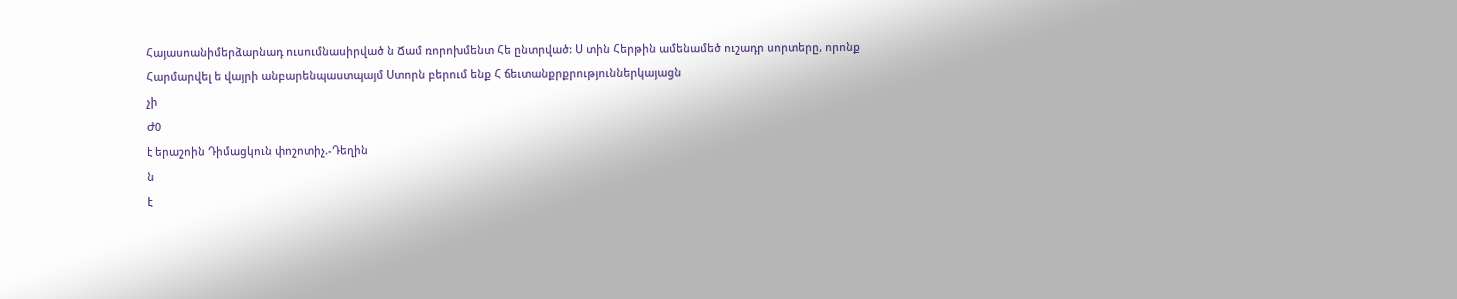Հայասոանիմերձարնադ ուսումնասիրված ն Ճամ ռորոխմենտ Հե ընտրված: Ս տին Հերթին ամենամեծ ուշադր սորտերը, որոնք Հարմարվել ե վայրի անբարենպաստպայմ Ստորն բերում ենք Հ ճեւտանքրքրություններկայացն
չի
Ժ0
է երաշոին Դիմացկուն փոշոտիչ.-Դեղին
ն
է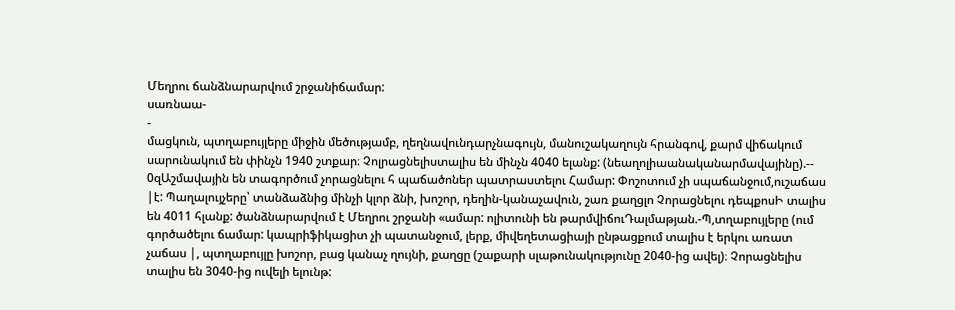Մեղրու ճանձնարարվում շրջանիճամար:
սառնաա-
-
մացկուն, պտղաբույլերը միջին մեծությամբ, ղեղնավունդարչնագույն, մանուշակաղույն հրանգով, քարմ վիճակում սարունակում են փինչն 1940 շտքար։ Չոլրացնելիստալիս են մինչն 4040 ելանք: (նեաղոլիաանականարմավայինը).-- 0զԱշմավային են տագործում չորացնելու հ պաճածոներ պատրաստելու Համար: Փոշոտում չի սպաճանջում,ուշաճաս |է: Պաղալույչերը՝ տանձաձնից մինչի կլոր ձնի, խոշոր, դեղին-կանաչավուն, շառ քաղցլո Չորացնելու դեպքոսԻ տալիս են 4011 հլանք: ծանձնարարվում է Մեղրու շրջանի «ամար: ոլիտունի են թարմվիճուԴալմաթյան.-Պ,տղաբույլերը (ում գործածելու ճամար: կապրիֆիկացիտ չի պատանջում, լերք, միվեղետացիայի ընթացքում տալիս է երկու առատ չաճաս |, պտղաբույլը խոշոր, բաց կանաչ ղույնի, քաղցը (շաքարի սլաթունակությունը 2040-ից ավել)։ Չորացնելիս տալիս են 3040-ից ուվելի ելունթ: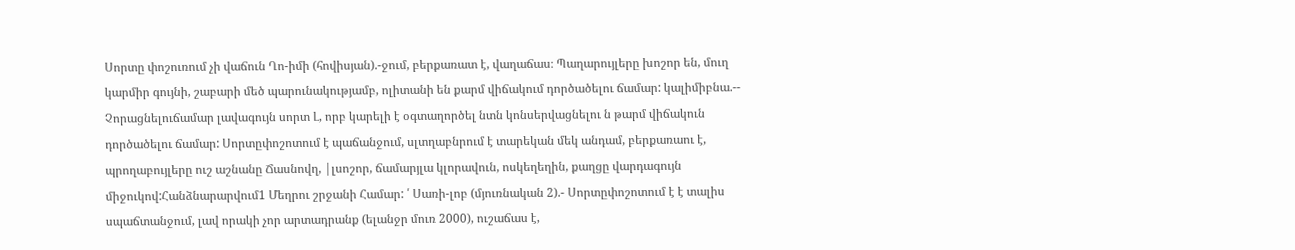Սորտը փոշուռում չի վաճուն Ղո-իմի (հովիսյան).-ջում, բերքառատ է, վաղաճաս։ Պաղարույլերը խոշոր են, մուղ կարմիր գույնի, շաբարի մեծ պարունակությամբ, ոլիտանի են քարմ վիճակում դործածելու ճամար: կալիմիբնա.-- Չորացնելուճամար լավագույն սորտ Լ, որբ կարելի է օգտաղործել նտն կոնսերվացնելու ն թարմ վիճակուն դործածելու ճամար: Սորտըփոշոտում է պաճանջում, սլտղաբնրում է տարեկան մեկ անդամ, բերքառաու է, պրողաբույլերը ուշ աշնանը Ճասնովղ, |լսոշոր, ճամարյլա կլորավուն, ոսկեղեղին, քաղցը վարդագույն միջուկով:Հանձնարարվում1 Մեղրու շրջանի Համար: ՛ Սառի-լոբ (մյուռնական 2).- Սորտըփոշոտում է է տալիս սպաճտանջում, լավ որակի չոր արտադրանք (ելանջր մուռ 2000), ուշաճաս է,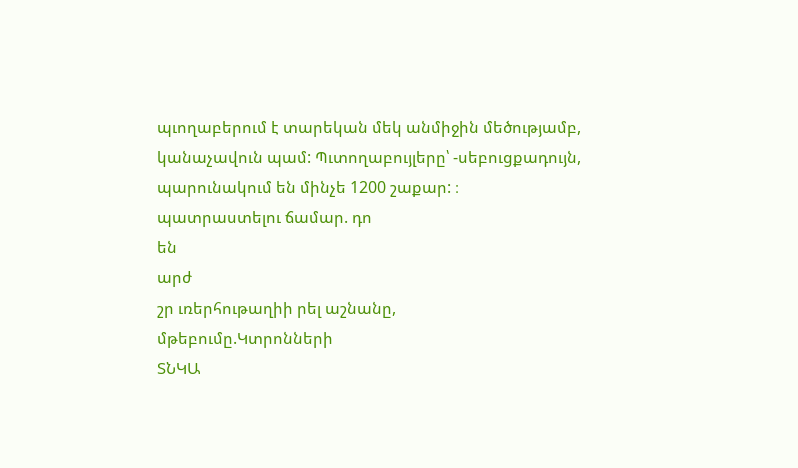պւողաբերում է տարեկան մեկ անմիջին մեծությամբ, կանաչավուն պամ: Պւտողաբույլերը՝ -սեբուցքադույն, պարունակում են մինչե 1200 շաքար: ։
պատրաստելու ճամար. դո
են
արժ
շր ւռերհութաղիի րել աշնանը,
մթեբումը.Կտրոնների
ՏՆԿԱ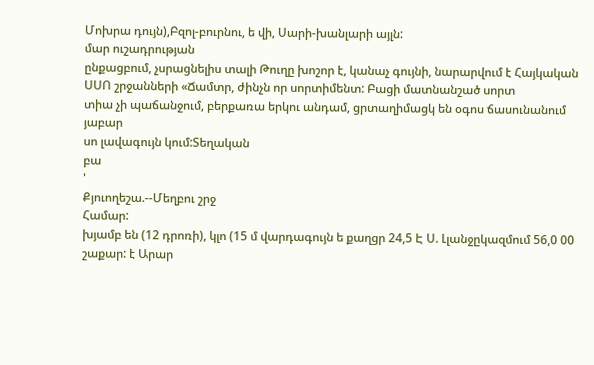Մոխրա դույն),Բզոլ-բուրնու, ե վի, Սարի-խանլարի այլն:
մար ուշադրության
ընքացբում, չսրացնելիս տալի Թուղը խոշոր է, կանաչ գույնի, նարարվում է Հայկական ՍՍՈ շրջանների «Ճամտր, ժինչն որ սորտիմենտ: Բացի մատնանշած սորտ
տիա չի պաճանջում, բերքառա երկու անդամ, ցրտաղիմացկ են օգոս ճասունանում յաբար
սո լավագույն կում:Տեղական
բա
'
Քյուողեշա.--Մեղբու շրջ
Համար:
խյամբ են (12 դրոռի), կլո (15 մ վարդագույն ե քաղցր 24,5 Է Ս. Լլանջըկազմում 56,0 00 շաքար: է Արար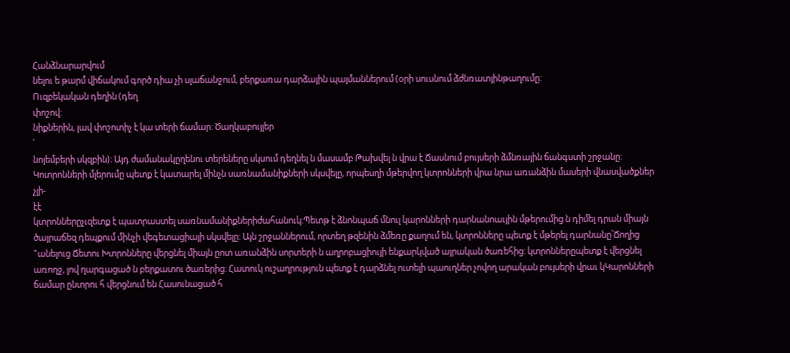Հանձնարարվում
նելու ե թարմ վիճակում գործ դիա չի սլաճանջում, բերքառա դարձային պայմաններում (օրի սուսնում ձժնռատյինթաղումը:
Ուզբեկական դեղին (դեղ
փոշով:
նիքներին, լավ փոշոտիչ է կա տերի ճամար: Ծաղկաբույլեր
՛
նոյեմբերի սկզբին): Այդ ժամանակըղենու տերեները սկսում դեղնել ն մասամբ Թախվել ն վրա է Ճասնում բույսերի ձմնռային ճանգստի շրջանը: Կոտրոնների մլերումը պետք է կատարել մինչն սառնամանիքների սկսվելը, որպեսղի մթերվող կտրոնների վրա նրա առանձին մասերի վնասվածքներ չլի-
էէ
կտրոններըչւզետք է պատրաստել սառնամանիքներիժահանուկ:Պետթ է ձնոնպաճ մնուլ կարոնների դարնանոաւյին մթերումից ն դիմել դրան միայն ծայրաճեզ դեպքում մինչի վեգետացիայի սկսվելը: Այն շրջաններում, որտեղ թզենին ձմեռը քաղում են, կտրոնները պետք է մթերել դարնանը՝Ճողից "անելուց Ճետու Խտրոնները վերցնել միայն ըոտ առանձին սորտերի ն աղրոբացիույի ենքարկված այրական ծառեհից: կտրոններըպետք է վերցնել առողջ, լով ղարգացած ն բերքատու ծառերից: Հատուկ ուշաղրություն պետք է դարձնել ուտելի պաուղներ չովող արական բույսերի վրաւ կԿարոնների ճամար ընտրու հ վերցնում են Հասունացած հ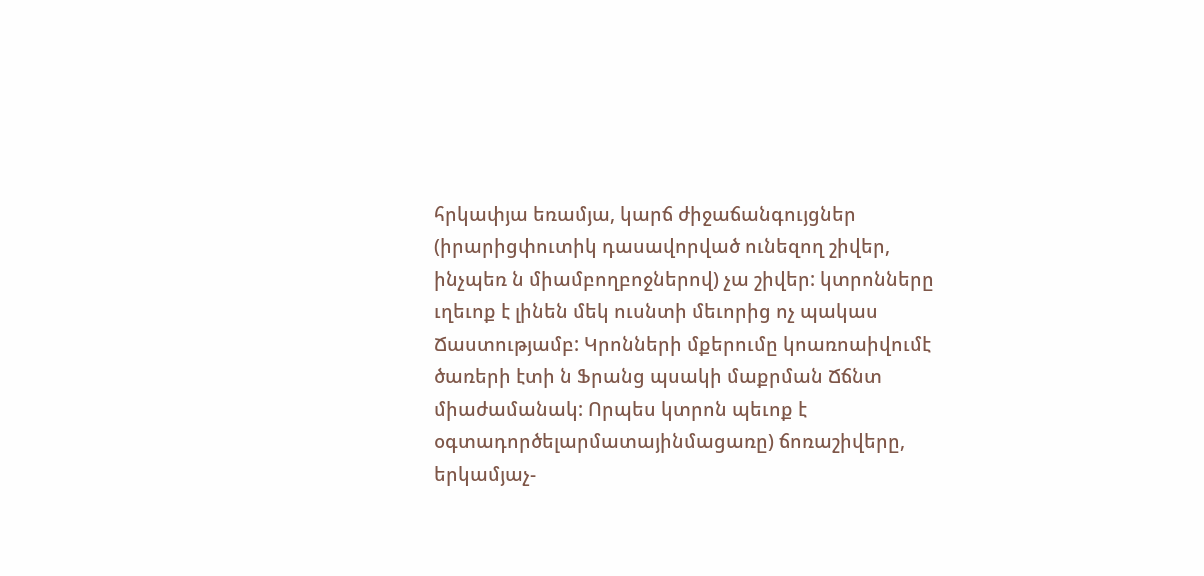հրկափյա եռամյա, կարճ ժիջաճանգույցներ (իրարիցփուտիկ դասավորված ունեզող շիվեր, ինչպեռ ն միամբողբոջներով) չա շիվեր: կտրոնները ւղեւոք է լինեն մեկ ուսնտի մեւորից ոչ պակաս Ճաստությամբ: Կրոնների մքերումը կոառոաիվումէ ծառերի էտի ն Ֆրանց պսակի մաքրման Ճճնտ միաժամանակ: Որպես կտրոն պեւոք է օգտադործելարմատայինմացառը) ճոռաշիվերը, երկամյաչ-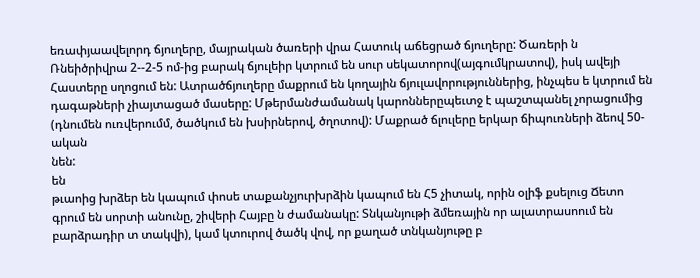եռափյաավելորդ ճյուղերը, մայրական ծառերի վրա Հատուկ աճեցրած ճյուղերը: Ծառերի ն Ռնեիծրիվրա 2--2-5 ոմ-ից բարակ ճյուլեիր կտրում են սուր սեկատորով(այգումկրատով), իսկ ավեյի Հաստերը սղոցում են: Ատրածճյուղերը մաքրում են կողային ճյուլավորություններից, ինչպես ե կտրում են դագաթների չիայտացած մասերը: Մթերմանժամանակ կարոններըպեւտջ է պաշտպանել չորացումից (դնումեն ուռվերումմ, ծածկում են խսիրներով, ծղոտով): Մաքրած ճլուլերը երկար ճիպուռների ձեով 50-ական
նեն:
են
թւաոից խրձեր են կապում փոսե տաքանչյուրխրձին կապում են Հ5 չիտակ, որին օլիֆ քսելուց Ճետո գրում են սորտի անունը, շիվերի Հայբը ն ժամանակը: Տնկանյութի ձմեռային որ ալատրասոում են բարձրադիր տ տակվի), կամ կտուրով ծածկ վով, որ քաղած տնկանյութը բ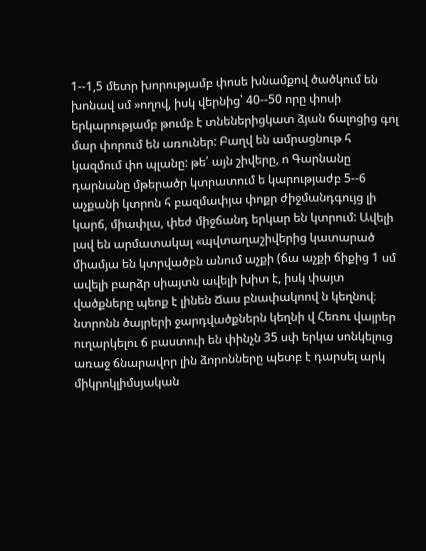1--1,5 մետր խորությամբ փոսե խնամքով ծածկում են խոնավ սմ »ողով, իսկ վերնից՝ 40--50 որը փոսի երկարությամբ թումբ է տնեներիցկատ ձյան ճալոցից գոլ մար փորում են առուներ: Բաղվ են ամրացնութ հ կազմում փո պլանը: թե՛ այն շիվերը, ո Գարնանը դարնանը մթերածր կտրատում ե կարությաժբ 5--6 աչքանի կտրոն հ բազմափյա փոքր ժիջմանդգույց լի կարճ, միափլա, փեժ միջճանդ երկար են կտրում: Ավելի լավ են արմատակալ «պվտաղաշիվերից կատարած միամյա են կտրվածբն անում աչքի (ճա աչքի ճիքից 1 սմ ավելի բարձր սիայտն ավելի խիտ է, իսկ փայտ վածքները պեոք է լինեն Ճաս բնափակոով ն կեղնով։ նտրոնն ծայրերի ջարդվածքներն կեղնի վ Հեռու վայրեր ուղարկելու ճ բաստուի են փինչն 35 սփ երկա սոնկելուց առաջ ճնարավոր լին ձորոնները պետբ է դարսել արկ
միկրոկլիմսյական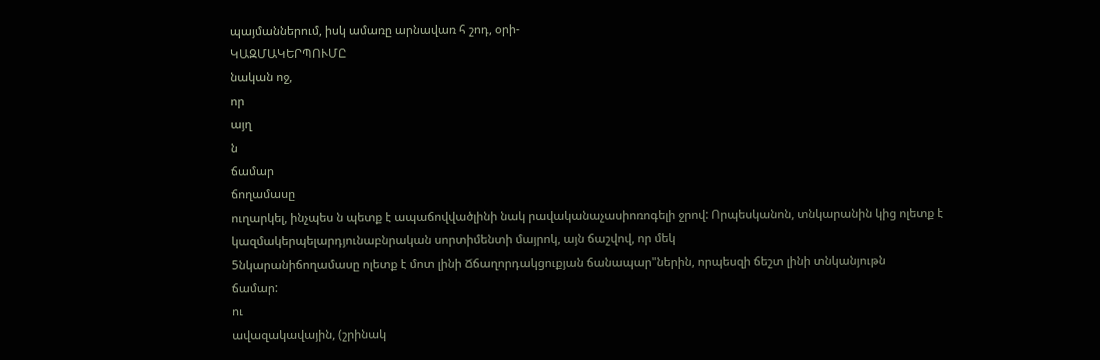պայմաններում, իսկ ամառը արնավառ հ շոդ, օրի-
ԿԱԶՄԱԿԵՐՊՈՒՄԸ
նական ոջ,
որ
այղ
ն
ճամար
ճողամասը
ուղարկել, ինչպես ն պետք է ապաճովվածլինի նակ րավականաչասիոռոգելի ջրով: Որպեսկանոն, տնկարանին կից ոլետք է կազմակերպելարդյունաբնրական սորտիմենտի մայրոկ, այն ճաշվով, որ մեկ
5նկարանիճողամասը ոլետք է մոտ լինի Ճճաղորդակցուքյան ճանապար"ներին, որպեսզի ճեշտ լինի տնկանյութն
ճամար:
ու
ավազակավային, (շրինակ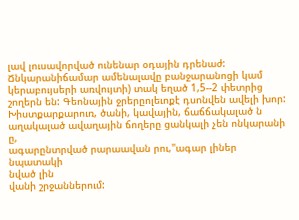լավ լուսավորված ունենար օդային դրենաժ: Ճնկարանիճամար ամենալավը բանջարանոցի կամ կերաբույսերի առվույտի) տակ եղած 1,5--2 փետրից շողերն են: Գեոնային ջրերըոլեւոքէ դսոնվեն ավելի խոր: Խիստքարքարուռ, ծանի, կավային, ճաճճակալած ն աղակալած ավաղային ճողերը ցանկալի չեն ոնկարանի
ը,
ագարընտրված րարաավան րու,"ագար լիներ նպատակի
նված լին
վանի շրջաններում: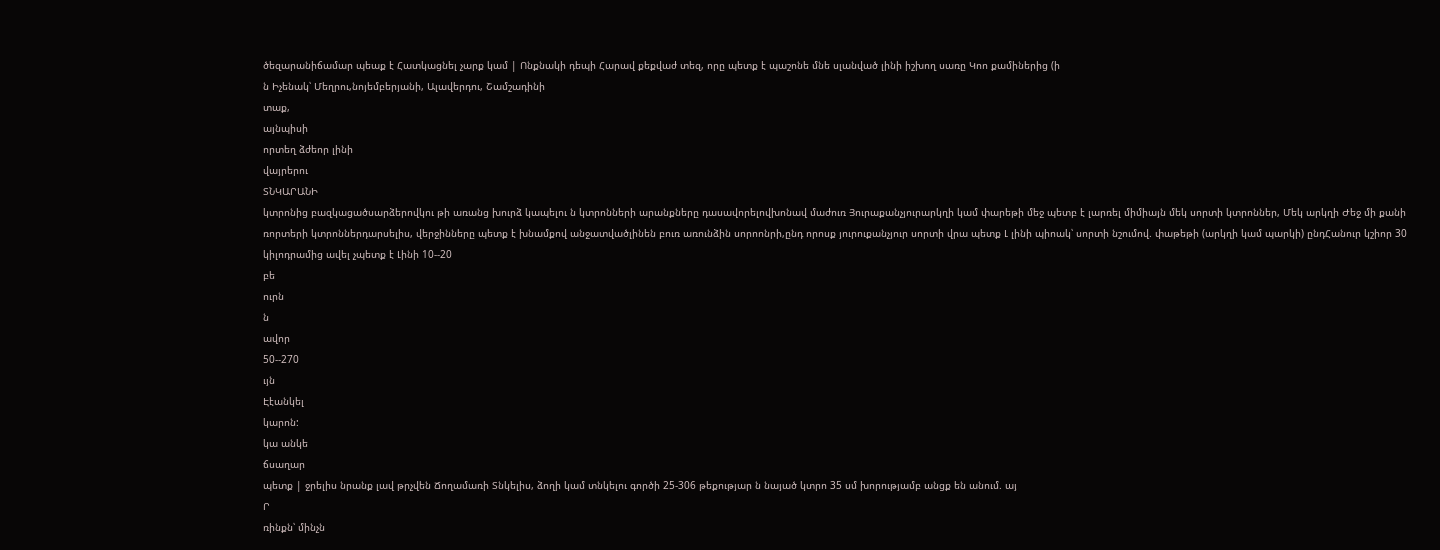ծեզարանիճամար պեաք է Հատկացնել չարք կամ | Ոնքնակի դեպի Հարավ քեքվաժ տեզ, որը պետք է պաշոնե մնե սլանված լինի իշխող սառը Կոո քամիներից (ի
ն Իչենակ՝ Մեղրու,նոյեմբերյանի, Ալավերդու, Շամշադինի
տաք,
այնպիսի
որտեղ ձժեոր լինի
վայրերու
ՏՆԿԱՐԱՆԻ
կտրոնից բազկացածսարձերովկու թի առանց խուրձ կապելու ն կտրոնների արանքները դասավորելովխոնավ մաժուռ Յուրաքանչյուրարկղի կամ փարեթի մեջ պետբ է լարռել միմիայն մեկ սորտի կտրոններ, Մեկ արկղի Ժեջ մի քանի ռորտերի կտրոններդարսելիս, վերջինները պետք է խնամքով անջատվածլինեն բուռ առունձին սորոոնրի,ընդ որոսք յուրուքանչյուր սորտի վրա պետք Լ լինի պիոակ՝ սորտի նշումով. փաթեթի (արկղի կամ պարկի) ընդՀանուր կշիոր 30 կիլոդրամից ավել չպետք է Լինի 10--20
բե
ուրն
ն
ավոր
50--270
ւյն
Էէանկել
կարոն:
կա անկե
ճսաղար
պետք | ջրելիս նրանք լավ թրչվեն Ճողամառի Տնկելիս, ձողի կամ տնկելու գործի 25-306 թեքությար ն նայած կտրո 35 սմ խորությամբ անցք են անում. այ
Ր
ռինքն՝ մինչն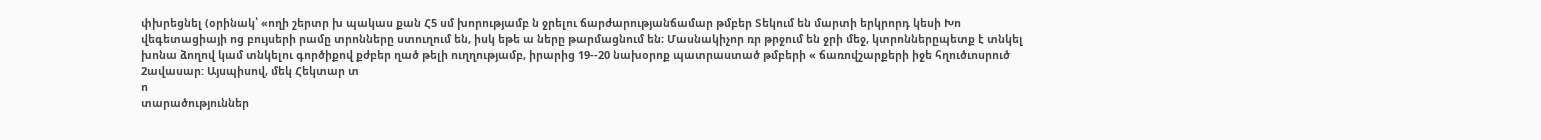փխրեցնել (օրինակ՝ «ողի շերտր խ պակաս քան Հ5 սմ խորությամբ ն ջրելու ճարժարությանճամար թմբեր Տեկում են մարտի երկրորդ կեսի Խո վեգետացիայի ոց բույսերի րամը տրոնները ստուղում են, իսկ եթե ա ները թարմացնում են։ Մասնակիչոր ռր թրջում են ջրի մեջ, կտրոններըպետք է տնկել խոնա ձողով կամ տնկելու գործիքով քժբեր ղած թելի ուղղությամբ, իրարից 19--20 նախօրոք պատրաստած թմբերի « ճառովշարքերի իջե հղուծւոսրուծ 2ավասար: Այսպիսով, մեկ Հեկտար տ
ո
տարածություններ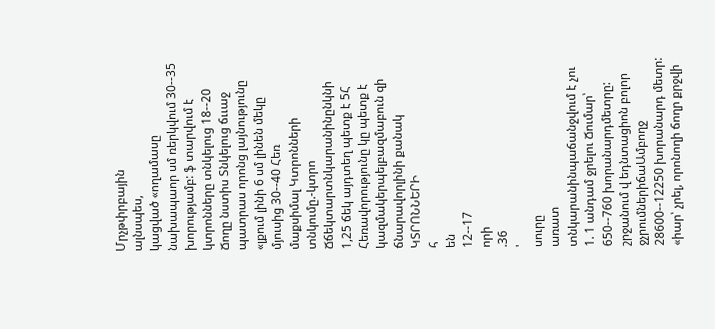Մրչթփրբային
ալնսպես,
կացված «ողամասը նախապաոր սմ ռերկվում 30--35 խորությամբ: ֆ տարվում է կտրոնները տնկելուց 18--20 Ճողը նստիս Տնկելուց ճււաջ պատրաս որոնց լայնությունը «լքում լինի 6 սմ լինեն մեկը մյուսից 30--40 Հեռ
մաքսիմալ Կտրոնների տնկումը.-կտրո
Ճճեկտարտնկարանինընկնի 1,25 ճեկ այդտեղ պետք է 5Հ Հեռավորությունը կը պետք է կազմակերպելբազմաբուն զի ճնարավորլինի քանակ
ԿՏՐՈՆՆԵՐԻ
հ
են
12--17
որի
.36
'
սուրը
առատ
տնկարանինպաճանջվում է չու 1. 1 անդամ ջրելու Ճումար՝ 650--760 խորանարդմետրը: շրջանում վ եդնտացիոն բոլոր ջչրումներիճաԱմբողջ 28600--12250 խորանարդ մետր: «իար՝ չրել, որոնողի ճողր քրջվի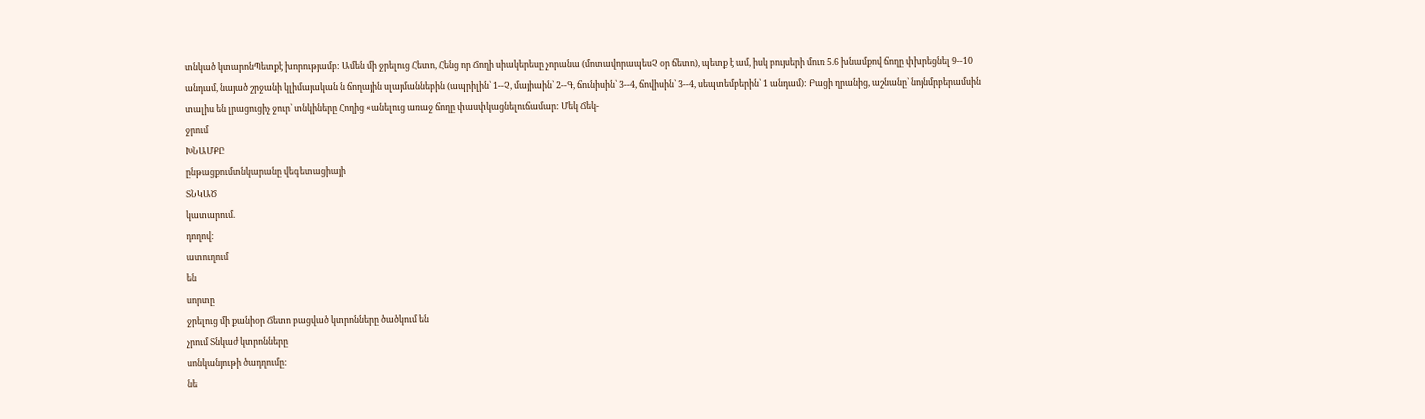տնկած կտարոնՊետքէ խորությամբ: Ամեն մի ջրելուց Հետո, Հենց որ Ճողի սիակերեսը չորանա (մոտավորապեսՉ օր ճետո), պետք է ամ, իսկ բույսերի մուռ 5.6 խնամքով ճողը փխրեցնել 9--10
անդամ, նայած շրջանի կլիմայական ն ճողային սլայմաննեբին (ապրիլին՝ 1--Չ, մայիաին՝ 2--Գ, ճունիսին՝ 3--4, ճովիսին՝ 3--4, սեպտեմբերին՝ 1 անդամ): Բացի ղրանից, աշնանը՝ նոյնմրբերամսին տալիս են լրացուցիչ ջուր՝ տնկիները Հողից «անելուց առաջ ճողը փասփկացնելուճամար: Մեկ Ճեկ-
ջրում
ԽՆԱՄՔԸ
ընթացքումտնկարանը վեգետացիայի
ՏՆԿԱԾ
կատարում.
դողով:
ատուղում
են
սորտը
ջրելուց մի քանիօր Ճետո բացված կտրոնները ծածկում են
չրում Տնկաժ կտրոնները
սոնկանյութի ծադղումը:
նե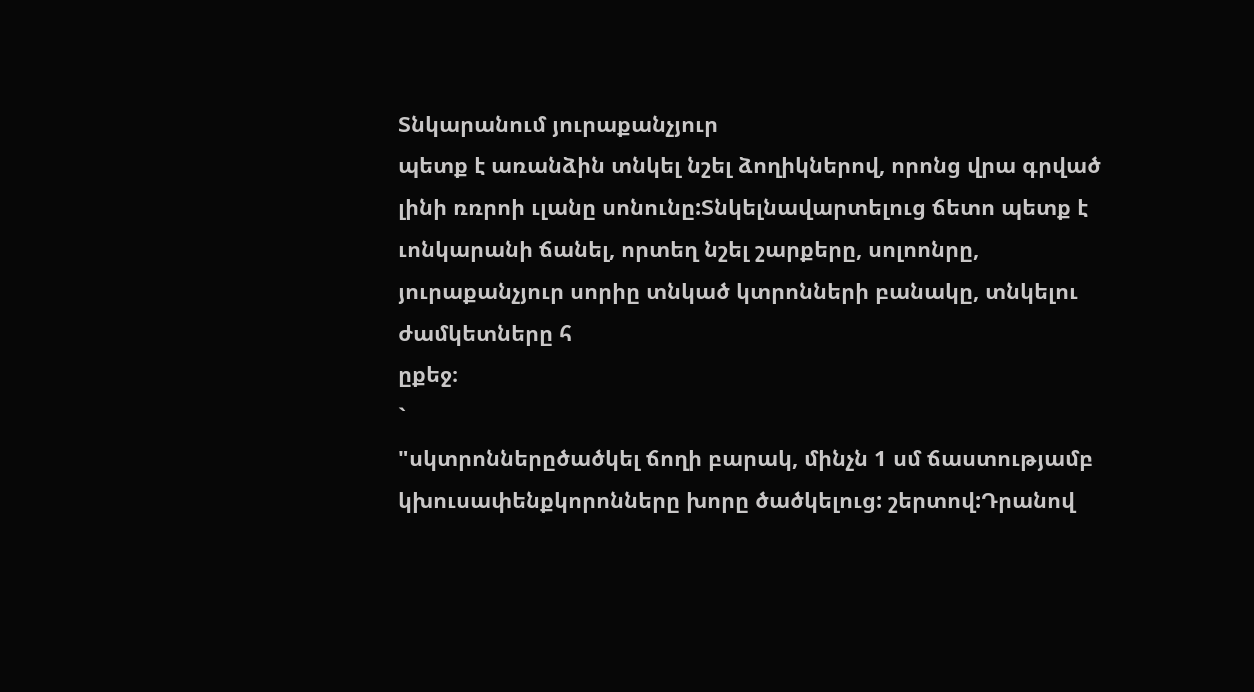Տնկարանում յուրաքանչյուր
պետք է առանձին տնկել նշել ձողիկներով, որոնց վրա գրված լինի ռռրոի ւլանը սոնունը:Տնկելնավարտելուց ճետո պետք է ւոնկարանի ճանել, որտեղ նշել շարքերը, սոլոոնրը, յուրաքանչյուր սորիը տնկած կտրոնների բանակը, տնկելու ժամկետները հ
ըքեջ։
`
"սկտրոններըծածկել ճողի բարակ, մինչն 1 սմ ճաստությամբ կխուսափենքկորոնները խորը ծածկելուց: շերտով:Դրանով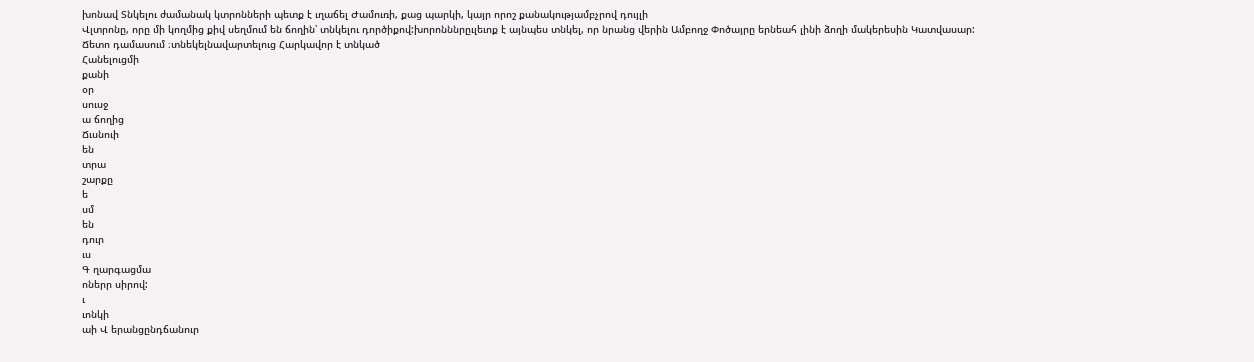խոնավ Տնկելու ժամանակ կտրոնների պետք է ւղաճել Ժամուռի, քաց պարկի, կայր որոշ քանակությամբչրով դույլի
Վլտրոնը, որը մի կողմից քիվ սեղմում են ճողին՝ տնկելու դործիքով:խորոնննրըւլեւոք է այնպես տնկել, որ նրանց վերին Ամբողջ Փոծայրը երնեահ լինի ձողի մակերեսին Կատվասար: Ճետո դամասում ։տնեկելնավարտելուց Հարկավոր է տնկած
Հանելուցմի
քանի
օր
սուսջ
ա ճողից
Ճւսնուի
են
տրա
շարքը
ե
սմ
են
դուր
ւս
Գ ղարգացմա
ոներր սիրով:
ւ
ւոնկի
աի Վ երանցընդճանուր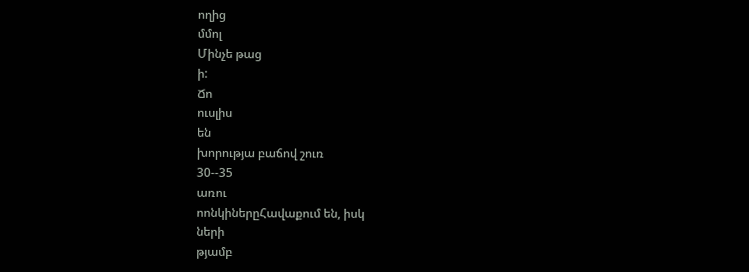ողից
մմոլ
Մինչե թաց
ի:
Ճո
ուսլիս
են
խորությա բաճով շուռ
30--35
առու
ոոնկիներըՀավաքում են, իսկ
ների
թյամբ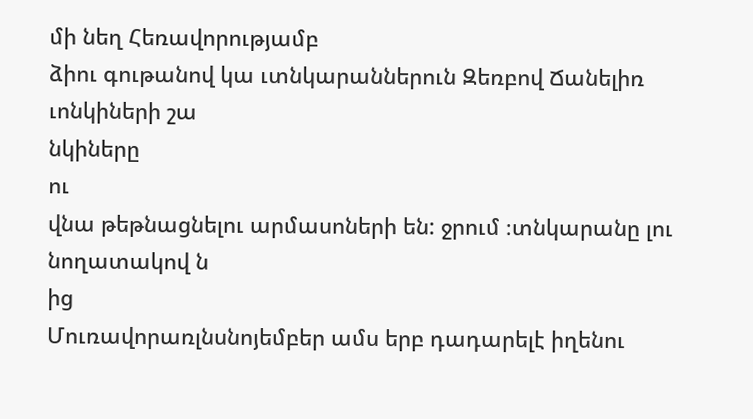մի նեղ Հեռավորությամբ
ձիու գութանով կա ւտնկարաններուն Զեռբով Ճանելիռ ւոնկիների շա
նկիները
ու
վնա թեթնացնելու արմասոների են: ջրում ։տնկարանը լու նողատակով ն
ից
Մուռավորառլնսնոյեմբեր ամս երբ դադարելէ իղենու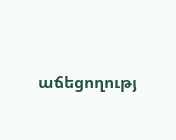աճեցողությ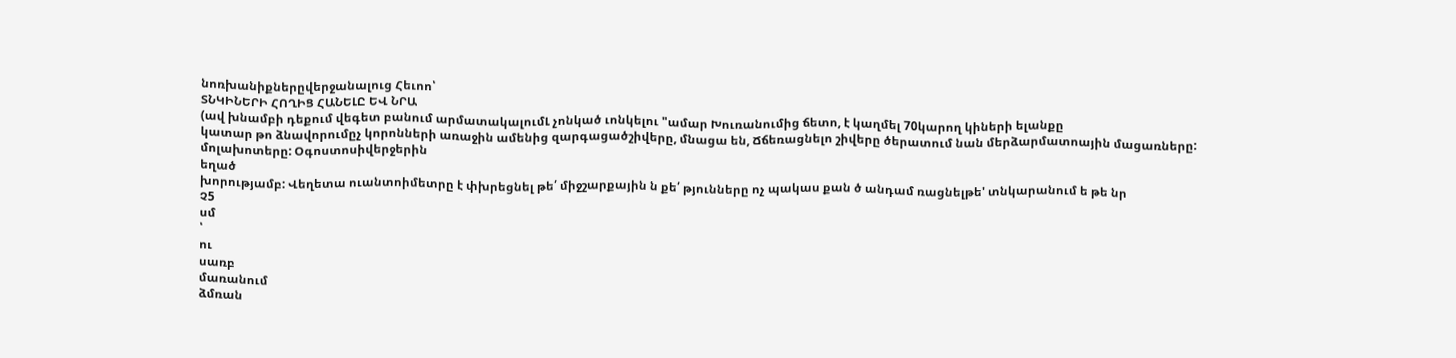նոռխանիքներըվերջանալուց Հեւոո՝
ՏՆԿԻՆԵՐԻ ՀՈՂԻՑ ՀԱՆԵԼԸ ԵՎ ՆՐԱ
(ավ խնամբի դեքում վեգետ բանում արմատակալումԼ չոնկած ւոնկելու "ամար Խուռանումից ճետո, է կաղմել 70կարող կիների ելանքը
կատար թո ձնավորումըչ կորոնների առաջին ամենից զարգացածշիվերը, մնացա են, Ճճեռացնելո շիվերը ծերատում նան մերձարմատոային մացառները:
մոլախոտերը: Օգոստոսիվերջերին
եղած
խորությամբ: Վեղետա ուանտոիմետրը է փխրեցնել թե՛ միջշարքային ն քե՛ թյունները ոչ պակաս քան ծ անդամ ռացնելթե' տնկարանում ե թե նր
Չ5
սմ
՝
ու
սառբ
մառանում
ձմռան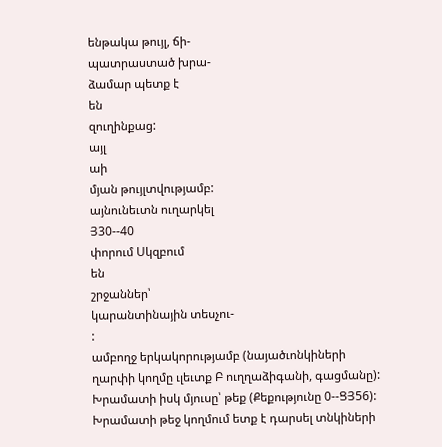ենթակա թույլ, ճի-
պատրաստած խրա-
ձամար պետք է
են
զուղինքաց:
այլ
աի
մյան թույլտվությամբ:
այնունեւտն ուղարկել
Յ30--40
փորում Սկզբում
են
շրջաններ՝
կարանտինային տեսչու-
:
ամբողջ երկակորությամբ (նայածւոնկիների ղարփի կողմը ւլեւտք Բ ուղղաձիգանի, գացմանը): Խրամատի իսկ մյուսը՝ թեք (Քեքությունը 0--ՑՅ56): Խրամատի թեջ կողմում ետք է դարսել տնկիների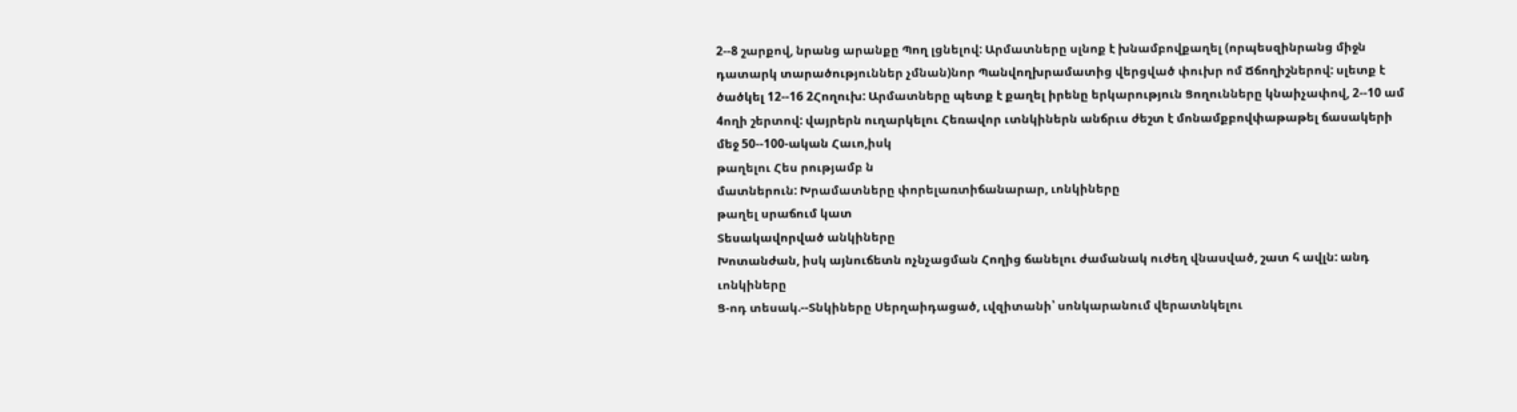2--8 շարքով, նրանց արանքը Պող լցնելով: Արմատները սլնոք է խնամբովքաղել (որպեսզինրանց միջն դատարկ տարածություններ չմնան)նոր Պանվողխրամատից վերցված փուխր ոմ Ճճողիշներով: սլետք է ծածկել 12--16 2Հողուխ: Արմատները պետք է քաղել իրենը երկարություն Ցողունները կնաիչափով, 2--10 ամ 4ողի շերտով: վայրերն ուղարկելու Հեռավոր ւտնկիներն անճրւս ժեշտ է մոնամքբովփաթաթել ճասակերի մեջ 50--100-ական Հաւո,իսկ
թաղելու Հես րությամբ ն
մատներուն: Խրամատները փորելառտիճանարար, ւոնկիները
թաղել սրաճում կատ
Տեսակավորված անկիները
Խոտանժան, իսկ այնուճետն ոչնչացման Հողից ճանելու ժամանակ ուժեղ վնասված, շատ հ ավլն: անդ ւոնկիները
Ց-ոդ տեսակ.--Տնկիները Սերղաիդացած, ւվզիտանի՝ սոնկարանում վերատնկելու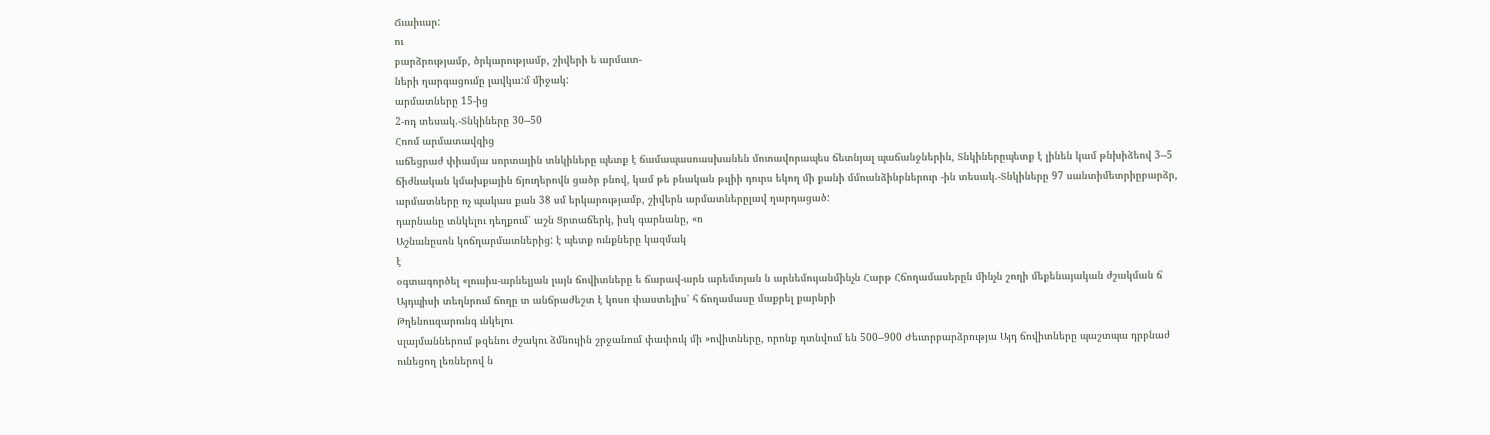Ճւաիւար:
ու
բարձրությամբ, ծրկարությամբ, շիվերի ե արմատ-
ների ղարգացումը լավկա:մ միջակ:
արմատները 15-ից
2-ոդ տեսակ.-Տնկիները 30--50
Հոոմ արմատավզից
աճեցրաժ փիամյա սորտային տնկիները պետք է ճամապասոասխանեն մոտավորապես ճետնյալ պաճանջներին, Տնկիներըպետք է լինեն կամ թնխիձեով 3--5 ճիժնական կմախքային ճյուղերովն ցածր բնով, կամ թե բնական թւլիի դուրս եկող մի քանի մմուսնձինբներուր -ին տեսակ.-Տնկիները 97 սանտիմետրիըբարձր, արմատները ոչ պակաս քան 38 սմ երկարությամբ, շիվերն արմատներըլավ ղարդացած:
դարնանը տնկելու դեղքում՝ աշն Ցրտաճերկ, իսկ գարնանը, «ո
Աշնանըսոն կոճղարմատներից: է պետք ունքները կազմակ
է
օգտագործել «լուսիս-արնելյան լայն ճովիտները ե ճարավ-արն արեմտյան ն արնեմույանմինչն Հարթ Հճողամասերըն մինչն շողի մեքենայական ժշակման ճ Այդպիսի տեղնրում ճողը տ անճրաժեշտ է կոսո փաստելիս՝ հ ճողամասը մաքրել քարնրի
Թղենոււզարունգ ւնկելու
սլայմաններում թզենու ժշակու ձմնույին շրջանում փափուկ մի »ովիտները, որոնք դտնվում են 500--900 Ժեւտրբարձրությա Այդ ճովիտները պաշտպա դրբնաժ ունեցող լեռներով ն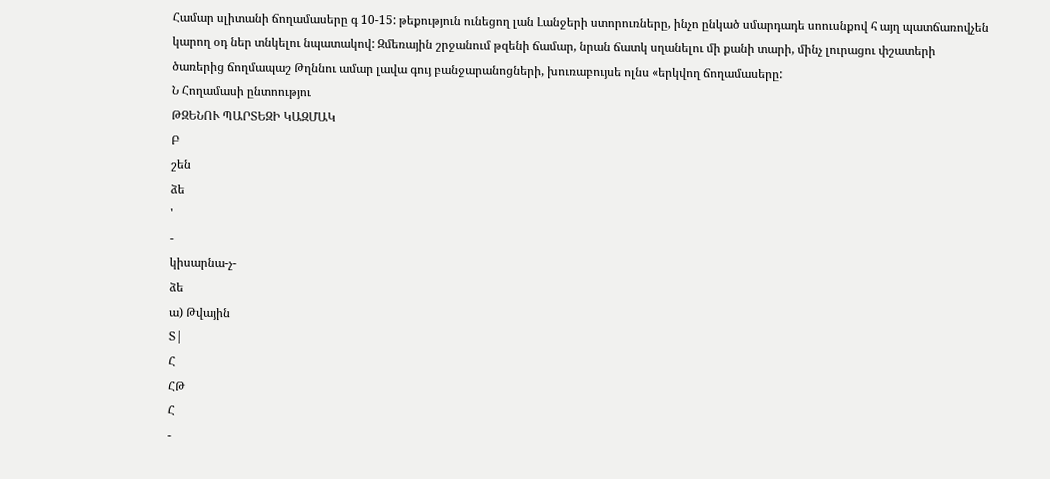Համար սլիտանի ճողամասերը գ 10-15: թեքություն ունեցող լան Լանջերի ստորուռները, ինչո ընկած սմարդադե սոուսնքով հ այղ պատճառովչեն կարող օդ ներ տնկելու նպատակով: Զմեռային շրջանում թզենի ճամար, նրան ճատկ սղանելու մի քանի տարի, մինչ լուրացու փշատերի ծառերից ճողմապաշ Թղննու ամար լավա գույ բանջարանոցների, խուռաբույսե ոլնս «երկվող ճողամասերը:
Ն Հողամասի ընտոությու
ԹԶԵՆՈՒ ՊԱՐՏԵԶԻ ԿԱԶՄԱԿ
Բ
շեն
ձե
'
-
կիսարնա-չ-
ձե
ա) Թվային
Տ|
Հ
ՀԹ
Հ
-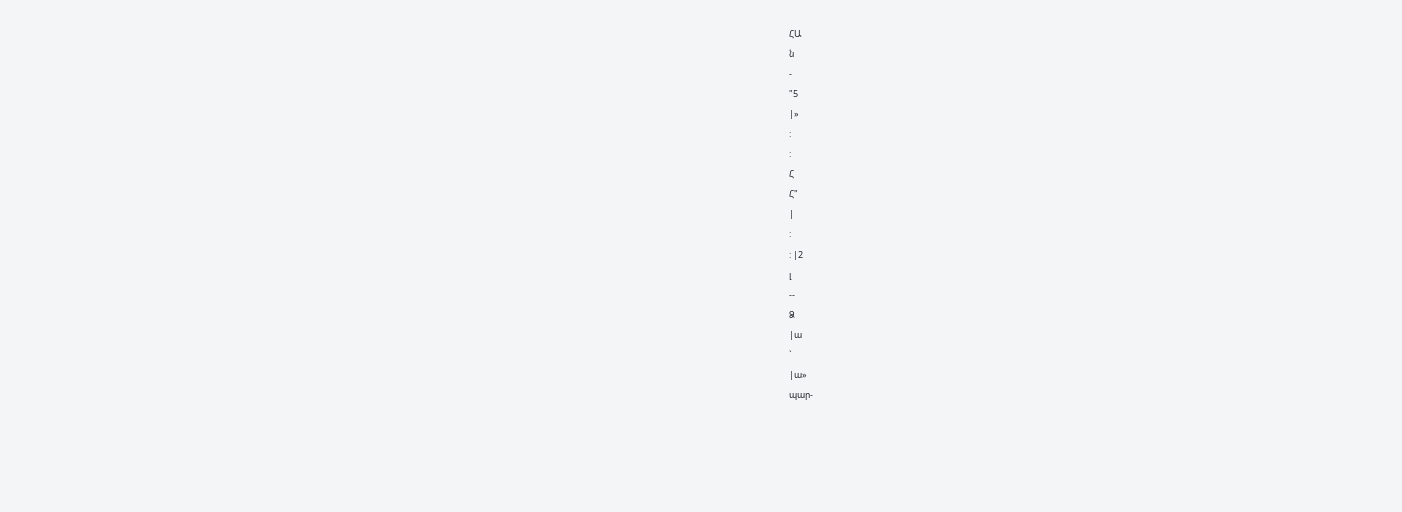ՀԱ
ն
-
"5
|»
:
:
Հ
Հ"
|
:
: |2
լ
--
Ձ
|ա
`
|ա»
պար-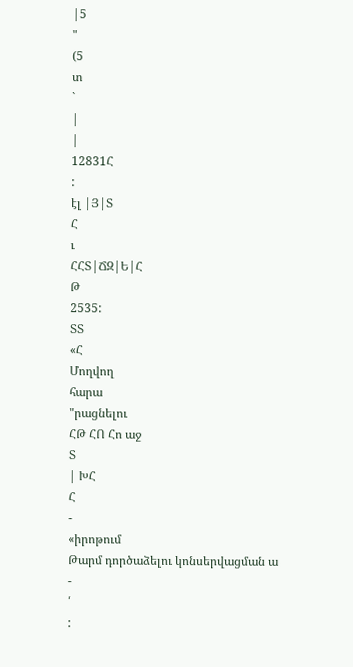|5
"
(5
տ
`
|
|
12831Հ
:
էլ |Յ|Տ
Հ
ւ
ՀՀՏ|ՃԶ|Ե|Հ
Թ
2535:
ՏՏ
«Հ
Մողվող
հարա
"րացնելու
ՀԹ ՀՈ Հո աջ
Տ
| ԽՀ
Հ
-
«իրոթում
Թարմ դործաձելու կոնսերվացման ա
-
՛
: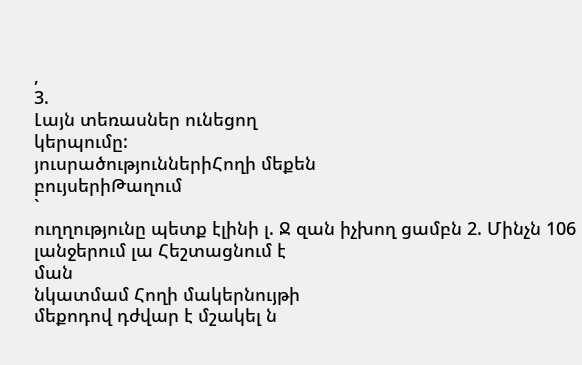,
3.
Լայն տեռասներ ունեցող
կերպումը:
յուսրածություններիՀողի մեքեն
բույսերիԹաղում
`
ուղղությունը պետք էլինի լ. Ջ զան իչխող ցամբն 2. Մինչն 106 լանջերում լա Հեշտացնում է
ման
նկատմամ Հողի մակերնույթի
մեքոդով դժվար է մշակել ն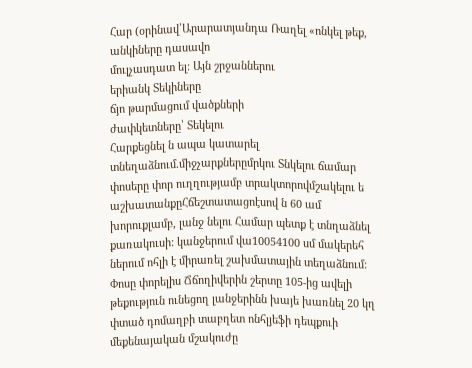Հար (օրինավ՝Արարատյանդա Ռաղել «ոնկել թեք, անկիները դասավո
մուլչասդատ ել: Այն շրջաններու
երիանկ Տեկիները
ճյո թարմացում վածքների
ժափկետները՝ Տեկելու
Հարքեցնել ն ապա կատարել տնեղաձնում.միջչարքներըմրկու Տնկելու ճամար փոսերը փոր ուղղությամբ տրակտորովմշակելու ե աշխատանքըՀճեշտատացոէսով ն 60 ամ խորուքլամբ, լանջ նելու Համար պետք է տնղաձնել քառակուսի: կանջերում վա10054100 սմ մակերեհ ներում ոհլի է միրառել շախմատային տեղաձնում: Փոսը փորելիս Ճճողիվերին շերտը 105-ից ավելի թեքություն ունեցող լանջերինն խայե խառնել 20 կղ փտած դոմաղբի տաբղետ ոնհլյեֆի դեպքուի մեքենայական մշակուժը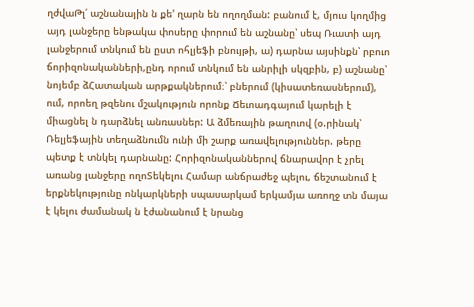ղժվաԹլ՛ աշնանային ն քե' ղարն են ողողման: բանում է, մյուս կողմից այդ լանջերը ենթակա փոսերը փորում են աշնանը՝ սեպ Ռւատի այդ լանջերում տնկում են ըստ ոհլյեֆի բնույթի, ա) դարնա այսինքն՝ րբուո ճորիզոնականների,ընդ որում տնկում են անրիլի սկզբին, բ) աշնանը՝ նոյեմբ ձՀատական արթքակներում։՝ բներում (կիսատեռասներում), ում, որոեղ թզենու մշակություն որոնք Ճեւոադգայում կարելի է միացնել ն դարձնել անռասներ: Ա ձմեռային թաղուով (օ.րինակ՝ Ռելյեֆային տեղաձնումն ունի մի շարք առավելություններ. թերը պետք է տնկել դարնանը: Հորիզոնականներով ճնարավոր է չրել առանց լանջերը ողոՏեկելու Համար անճրաժեջ պելու, ճեշտանում է երքնեկությունը ոնկարկների սպասարկամ երկամյա առողջ տն մայա է կելու ժամանակ ն էժանանում է նրանց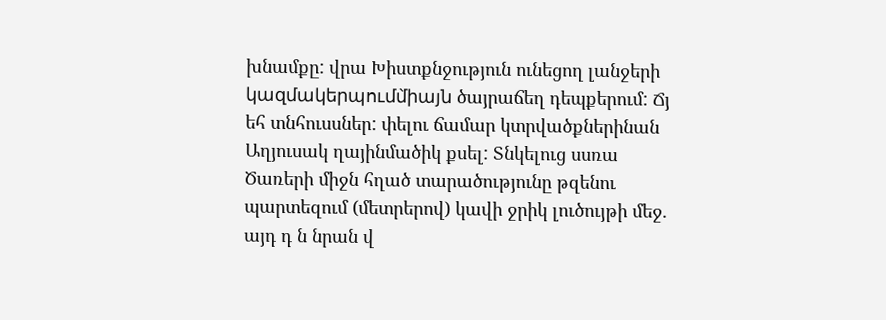խնամքը: վրա Խիստքնջություն ունեցող լանջերի կազմակերպումմ̀իայն ծայրաճեղ դեպքերում: Ճյ եհ տնհուսսներ: փելու ճամար կտրվածքներինան Աղյուսակ ղայինմածիկ քսել: Տնկելուց սսռա Ծառերի միջն հղած տարածությունը թզենու պարտեզում (մետրերով) կավի ջրիկ լուծույթի մեջ. այդ դ ն նրան վ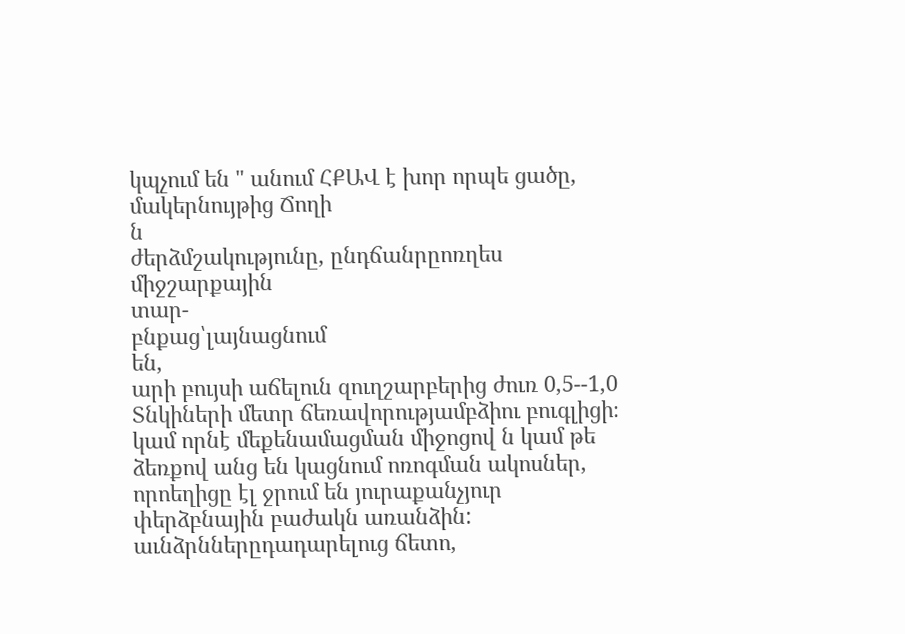կպչում են " անում ՀՔԱՎ է խոր որպե ցածը, մակերնույթից Ճողի
ն
ժերձմշակությունը, ընդճանրըոռղես միջշարքային
տար-
բնքաց՝լայնացնում
են,
արի բույսի աճելուն զուղշարբերից ժուռ 0,5--1,0 Տնկիների մետր ճեռավորությամբձիու բուգլիցի։ կամ որնէ մեքենամացման միջոցով ն կամ թե ձեռքով անց են կացնում ոռոգման ակոսներ, որոեղիցը էլ ջրում են յուրաքանչյուր փերձբնային բաժակն առանձին: աւնձրններըդադարելուց ճետո,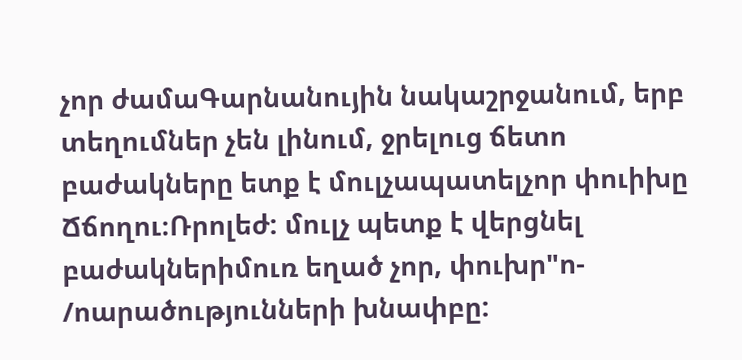չոր ժամաԳարնանույին նակաշրջանում, երբ տեղումներ չեն լինում, ջրելուց ճետո բաժակները ետք է մուլչապատելչոր փուիխը Ճճողու։Ռրոլեժ: մուլչ պետք է վերցնել բաժակներիմուռ եղած չոր, փուխր"ո-
/ոարածությունների խնափբը: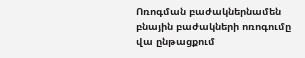Ոռոգման բաժակներնամեն
բնային բաժակների ոռոգումը
վա ընթացքում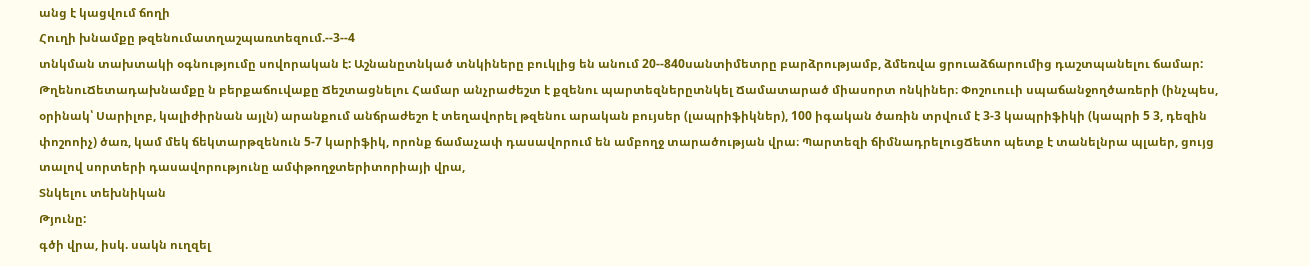անց է կացվում ճողի
Հուղի խնամքը թզենումատղաշպառտեզում.--3--4
տնկման տախտակի օգնությումը սովորական է: Աշնանըտնկած տնկիները բուկլից են անում 20--840սանտիմետրը բարձրությամբ, ձմեռվա ցրուաձճարումից դաշտպանելու ճամար: ԹղենուՃետադախնամքը ն բերքաճուվաքը Ճեշտացնելու Համար անչրաժեշտ է քզենու պարտեզներըտնկել Ճամատարած միասորտ ոնկիներ։ Փոշուոււի սպաճանջողծառերի (ինչպես, օրինակ՝ Սարիլոբ, կալիժիրնան այլն) արանքում անճրաժեշո է տեղավորել թզենու արական բույսեր (լապրիֆիկներ), 100 իգական ծառին տրվում է 3-3 կապրիֆիկի (կապրի 5 3, դեզին փոշոոիչ) ծառ, կամ մեկ ճեկտարթզենուն 5-7 կարիֆիկ, որոնք ճամաչափ դասավորում են ամբողջ տարածության վրա։ Պարտեզի ճիմնադրելուցՃետո պետք է տանելնրա պլաեր, ցույց տալով սորտերի դասավորությունը ամփթողջտերիտորիայի վրա,
Տնկելու տեխնիկան
Թյունը:
գծի վրա, իսկ. սակն ուղզել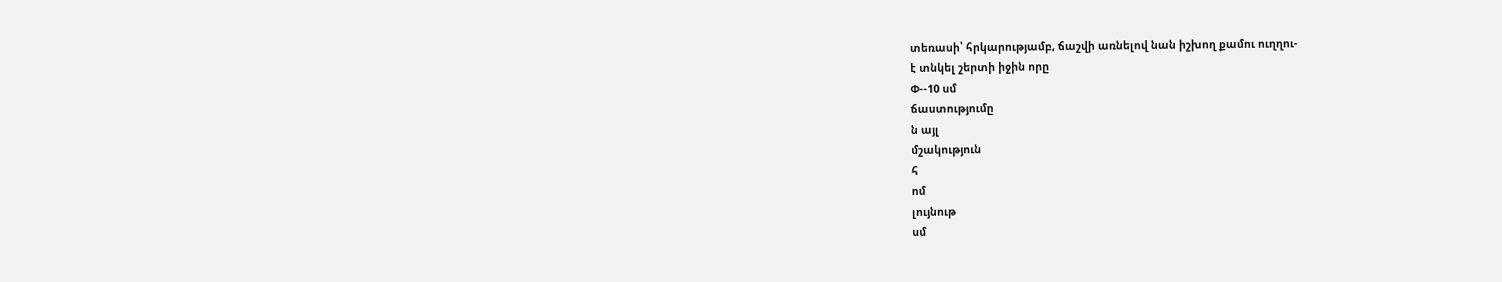տեռասի՝ հրկարությամբ, ճաշվի առնելով նան իշխող քամու ուղղու-
է տնկել շերտի իջին որը
Փ--10 սմ
ճաստությումը
ն այլ
մշակություն
հ
ոմ
լույնութ
սմ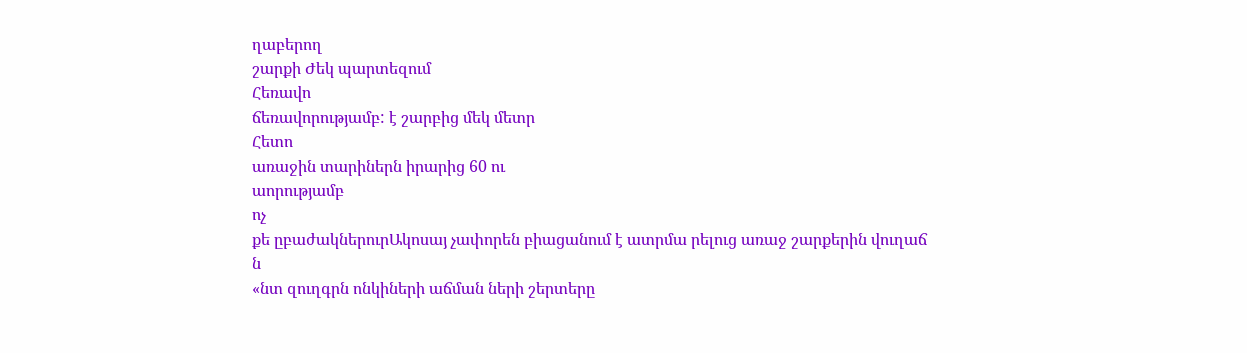ղաբերող
շարքի Ժեկ պարտեզում
Հեռավո
ճեռավորությամբ: է շարբից մեկ մետր
Հետո
առաջին տարիներն իրարից 60 ու
աորությամբ
ոչ
քե ըբաժակներուրԱկոսայ չափորեն բիացանում է ատրմա րելուց առաջ շարքերին վուղաճ
ն
«նտ զուղգրն ոնկիների աճման ների շերտերը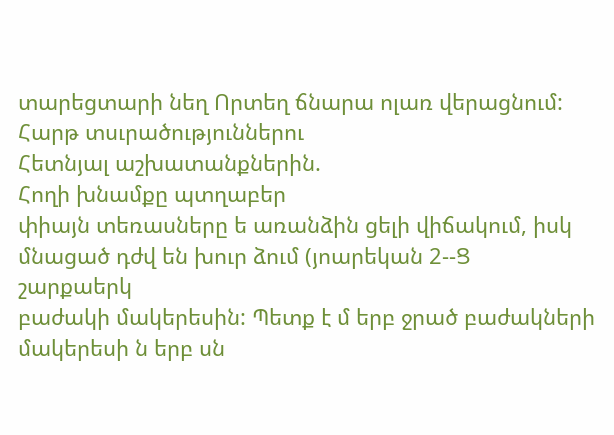տարեցտարի նեղ Որտեղ ճնարա ոլառ վերացնում:
Հարթ տսւրածություններու
Հետնյալ աշխատանքներին.
Հողի խնամքը պտղաբեր
փիայն տեռասները ե առանձին ցելի վիճակում, իսկ մնացած դժվ են խուր ձում (յոարեկան 2--Ց
շարքաերկ
բաժակի մակերեսին: Պետք է մ երբ ջրած բաժակների մակերեսի ն երբ սն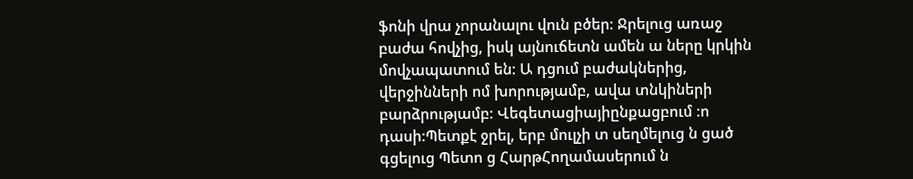ֆոնի վրա չորանալու վուն բծեր: Ջրելուց առաջ բաժա հովչից, իսկ այնուճետն ամեն ա ները կրկին մովչապատում են: Ա դցում բաժակներից, վերջինների ոմ խորությամբ, ավա տնկիների բարձրությամբ: Վեգետացիայիընքացբում :ո դասի:Պետքէ ջրել, երբ մուլչի տ սեղմելուց ն ցած գցելուց Պետո ց ՀարթՀողամասերում ն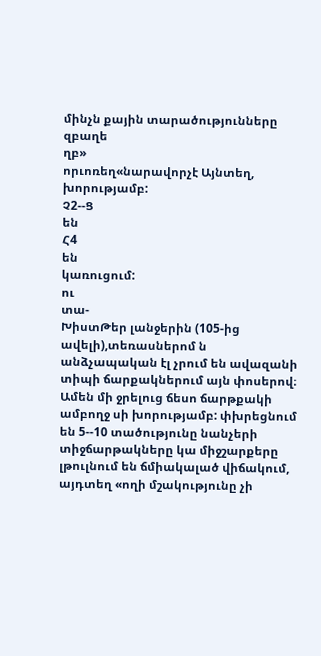մինչն քային տարածությունները զբաղե
ղբ»
որւոռեղ«նարավորչէ Այնտեղ,
խորությամբ:
Չ2--Ց
են
Հ4
են
կառուցում:
ու
տա-
ԽիստԹեր լանջերին (105-ից ավելի),տեռասներոմ ն անձչապական էլ չրում են ավազանի տիպի ճարքակներում այն փոսերով։ Ամեն մի ջրելուց ճեսո ճարթքակի ամբողջ սի խորությամբ: փխրեցնում են 5--10 տածությունը նանչերի տիջճարթակները կա միջշարքերը լթուլնում են ճմիակալած վիճակում, այդտեղ «ողի մշակությունը չի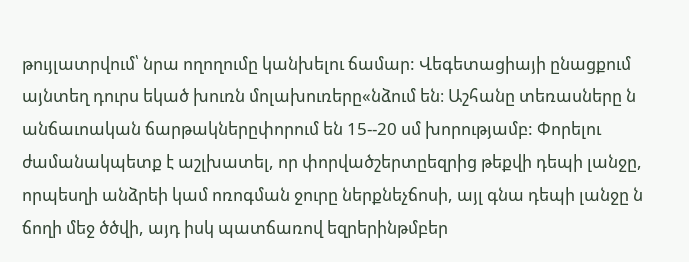թույլատրվում՝ նրա ողողումը կանխելու ճամար: Վեգետացիայի ընացքում այնտեղ դուրս եկած խուռն մոլախուռերը«նձում են։ Աշհանը տեռասները ն անճաւոական ճարթակներըփորում են 15--20 սմ խորությամբ: Փորելու ժամանակպետք է աշլխատել, որ փորվածշերտըեզրից թեքվի դեպի լանջը, որպեսղի անձրեի կամ ոռոգման ջուրը ներքնեչճոսի, այլ գնա դեպի լանջը ն ճողի մեջ ծծվի, այդ իսկ պատճառով եզրերինթմբեր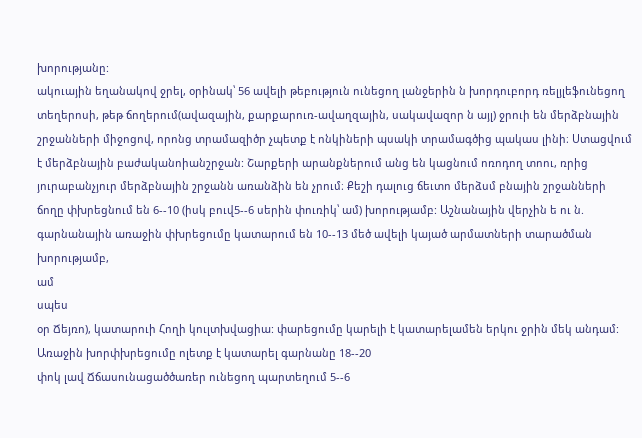խորությանը:
ակուային եղանակով ջրել, օրինակ՝ 56 ավելի թեբություն ունեցող լանջերին ն խորդուբորդ ռելյլեֆունեցող տեղերոսի, թեթ ճողերում(ավազային, քարքարուռ-ավաղզային, սակավազոր ն այլ) ջրուի են մերձբնային շրջանների միջոցով, որոնց տրամազիծր չպետք է ոնկիների պսակի տրամագծից պակաս լինի։ Ստացվում է մերձբնային բաժականոիանշրջան: Շարքերի արանքներում անց են կացնում ոռոդող տոու, ռրից յուրաբանչյուր մերձբնային շրջանն առանձին են չրում։ Քեշի դալուց ճեւտո մերձսմ բնային շրջանների ճողը փխրեցնում են 6--10 (իսկ բուվ5--6 սերին փուռիկ՝ ամ) խորությամբ: Աշնանային վերչին ե ու ն. գարնանային առաջին փխրեցումը կատարում են 10--13 մեծ ավելի կայած արմատների տարածման խորությամբ,
ամ
սպես
օր Ճեյռո), կատարուի Հողի կուլտխվացիա: փարեցումը կարելի է կատարելամեն երկու ջրին մեկ անդամ: Առաջին խորփխրեցումը ոլետք է կատարել գարնանը 18--20
փոկ լավ Ճճասունացածծառեր ունեցող պարտեղում 5--6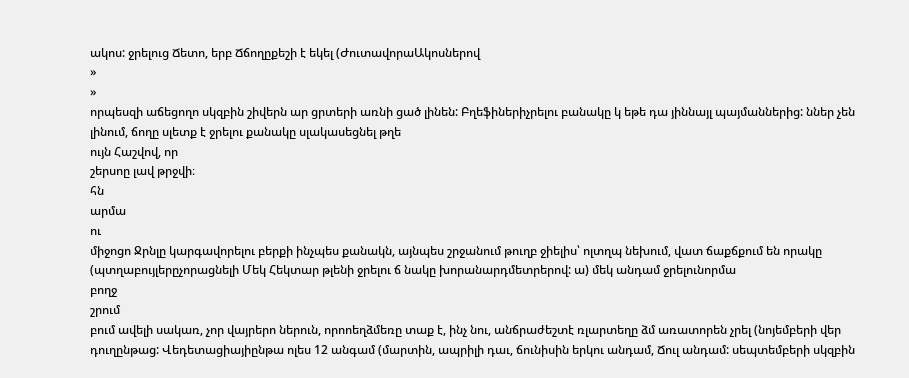ակոս: ջրելուց Ճետո, երբ Ճճողըքեշի է եկել (ԺուտավորաԱկոսներով
»
»
որպեսզի աճեցողո սկզբին շիվերն ար ցրտերի առնի ցած լինեն: Բղեֆիներիչրելու բանակը կ եթե դա յիննայլ պայմաններից: ններ չեն լինում, ճողը սլետք է ջրելու քանակը սլակասեցնել թղե
ույն Հաշվով, որ
շերսոը լավ թրջվի։
հն
արմա
ու
միջոցո Ջրնլը կարգավորելու բերքի ինչպես քանակն, այնպես շրջանում թուղբ ջիելիս՝ ոլտղպ նեխում, վատ ճաքճքում են որակը (պտղաբույլերըչորացնելի Մեկ Հեկտար թլենի ջրելու ճ նակը խորանարդմետրերով: ա) մեկ անդամ ջրելունորմա
բողջ
շրում
բում ավելի սակառ, չոր վայրերո ներուն, որոոեղձմեռը տաք է, ինչ նու, անճրաժեշտէ ռլարտեղը ձմ առատորեն չրել (նոյեմբերի վեր
դուղընթաց: Վեդետացիայիընթա ոլես 12 անգամ (մարտին, ապրիլի դաւ, ճունիսին երկու անդամ, Ճուլ անդամ: սեպտեմբերի սկզբին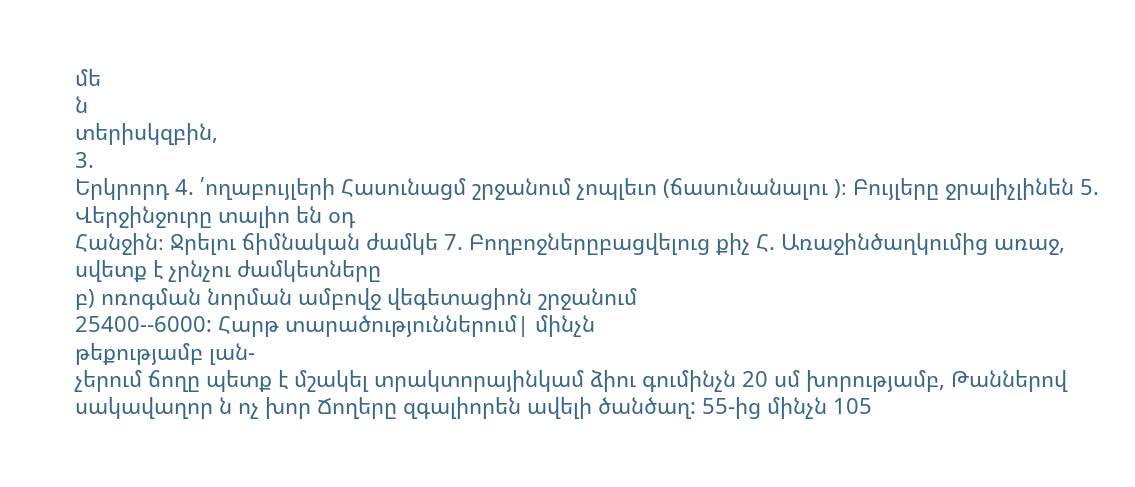մե
ն
տերիսկզբին,
3.
Երկրորդ 4. ՛ողաբույլերի Հասունացմ շրջանում չոպլեւո (ճասունանալու )։ Բույլերը ջրալիչլինեն 5. Վերջինջուրը տալիո են օդ
Հանջին։ Ջրելու ճիմնական ժամկե 7. Բողբոջներըբացվելուց քիչ Հ. Առաջինծաղկումից առաջ,
սվետք է չրնչու ժամկետները
բ) ոռոգման նորման ամբովջ վեգետացիոն շրջանում
25400--6000: Հարթ տարածություններում| մինչն
թեքությամբ լան-
չերում ճողը պետք է մշակել տրակտորայինկամ ձիու գումինչն 20 սմ խորությամբ, Թաններով սակավաղոր ն ոչ խոր Ճողերը զգալիորեն ավելի ծանծաղ: 55-ից մինչն 105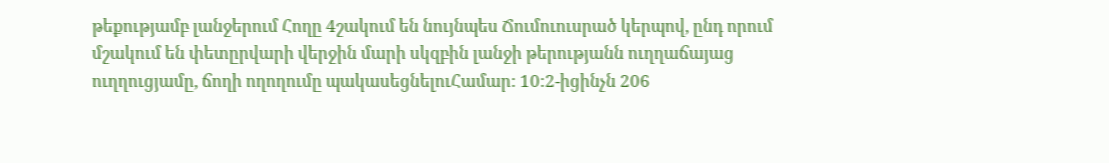թեքությամբ լանջերում Հողը 4շակում են նույնպես Ճումուուսրած կերպով, ընդ որում մշակում են փետըրվարի վերջին մարի սկզբին լանջի թերությանն ուղղաճայաց ուղղուցյամը, ճողի ողողումը պակասեցնելուՀամար: 10:2-իցինչն 206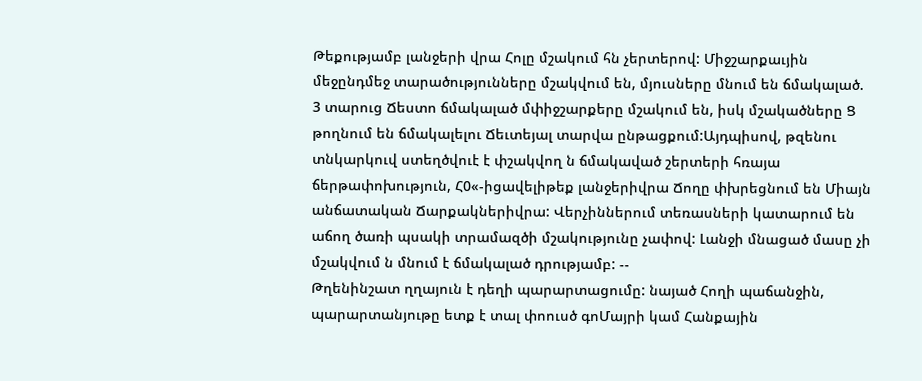Թեքությամբ լանջերի վրա Հոլը մշակում հն չերտերով: Միջշարքաւյին մեջընդմեջ տարածությունները մշակվում են, մյուսները մնում են ճմակալած. 3 տարուց Ճեստո ճմակալած մփիջշարքերը մշակում են, իսկ մշակածները Ց թողնում են ճմակալելու Ճեւտեյալ տարվա ընթացքում:Այդպիսով, թզենու տնկարկուվ ստեղծվուէ է փշակվող ն ճմակաված շերտերի հռայա ճերթափոխություն, Հ0«-իցավելիթեք լանջերիվրա Ճողը փխրեցնում են Միայն անճատական Ճարքակներիվրա: Վերչիններում տեռասների կատարում են աճող ծառի պսակի տրամազծի մշակությունը չափով: Լանջի մնացած մասը չի մշակվում ն մնում է ճմակալած դրությամբ: --
Թղենինշատ ղղայուն է դեղի պարարտացումը: նայած Հողի պաճանջին, պարարտանյութը ետք է տալ փոուսծ գոՄայրի կամ Հանքային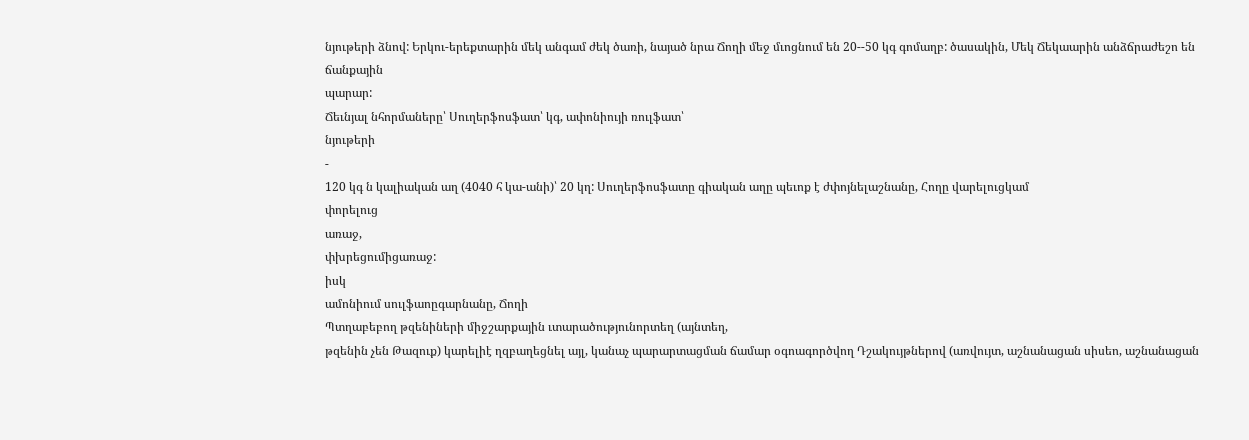նյութերի ձնով: Երկու-երեքտարին մեկ անգամ ժեկ ծառի, նայած նրա Ճողի մեջ մւոցնում են 20--50 կգ գոմաղբ: ծասակին, Մեկ Ճեկաարին անձճրաժեշո են
ճանքային
պարար:
Ճեւնյալ նհորմաները՝ Սուղերֆոսֆատ՝ կգ, ափոնիույի ռուլֆատ՝
նյութերի
-
120 կգ ն կալիական աղ (4040 հ կա-անի)՝ 20 կղ: Սուղերֆոսֆատը գիական աղը պեւոք է ժփոյնելաշնանը, Հողը վարելուցկամ
փորելուց
առաջ,
փխրեցումիցառաջ:
իսկ
ամոնիում սուլֆաոըգարնանը, Ճողի
Պտղաբեբող թզենիների միջշարքային ւտարածությունորտեղ (այնտեղ,
թզենին չեն Թազուք) կարելիէ ղզբաղեցնել այլ, կանաչ պարարտացման ճամար օգոագործվող Դշակույթներով (առվույտ, աշնանացան սիսեո, աշնանացան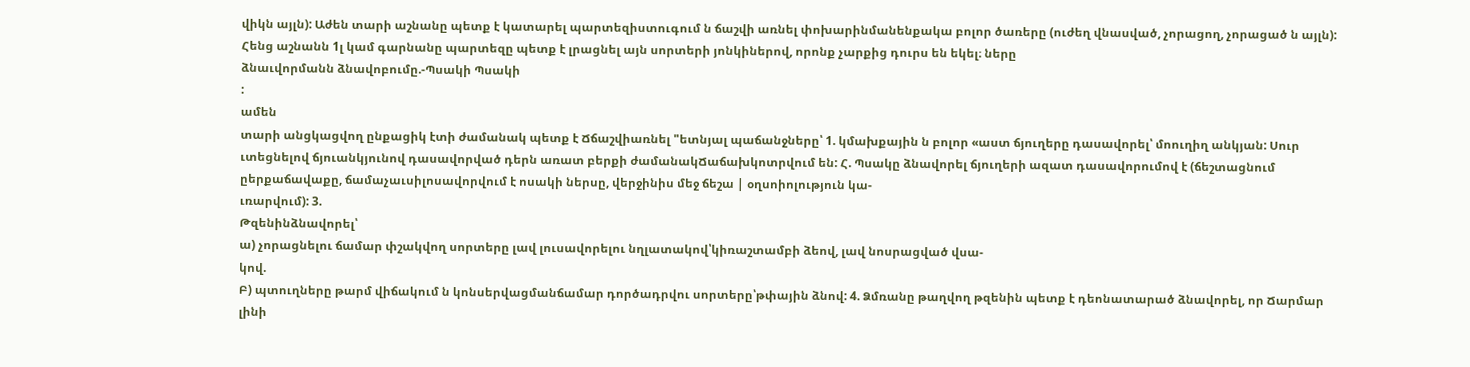վիկն այլն): Աժեն տարի աշնանը պետք է կատարել պարտեզիստուգում ն ճաշվի առնել փոխարինմանենքակա բոլոր ծառերը (ուժեղ վնասված, չորացող, չորացած ն այլն): Հենց աշնանն 1լ կամ գարնանը պարտեզը պետք է լրացնել այն սորտերի յոնկիներով, որոնք չարքից դուրս են եկել։ ները
ձնաւվորմանն ձնավոբումը.-Պսակի Պսակի
:
ամեն
տարի անցկացվող ընքացիկ էտի ժամանակ պետք է Ճճաշվիառնել "ետնյալ պաճանջները՝ 1. կմախքային ն բոլոր «աստ ճյուղերը դասավորել՝ մոուղիղ անկյան: Սուր ւտեցնելով ճյուանկյունով դասավորված դերն առատ բերքի ժամանակՃաճախկոտրվում են: Հ. Պսակը ձնավորել ճյուղերի ազատ դասավորումով է (ճեշտացնում ըերքաճավաքը, ճամաչաւսիլոսավորվում է ոսակի ներսը, վերջինիս մեջ ճեշա | օղսոիոլություն կա-
ւռարվում): 3.
Թզենինձնավորել՝
ա) չորացնելու ճամար փշակվող սորտերը լավ լուսավորելու նղլատակով՝կիռաշտամբի ձեով, լավ նոսրացված վսա-
կով.
Բ) պտուղները թարմ վիճակում ն կոնսերվացմանճամար դործադրվու սորտերը՝թփային ձնով: 4. Ձմռանը թաղվող թզենին պետք է դեոնատարած ձնավորել, որ Ճարմար լինի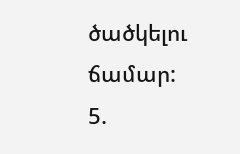ծածկելու ճամար: 5.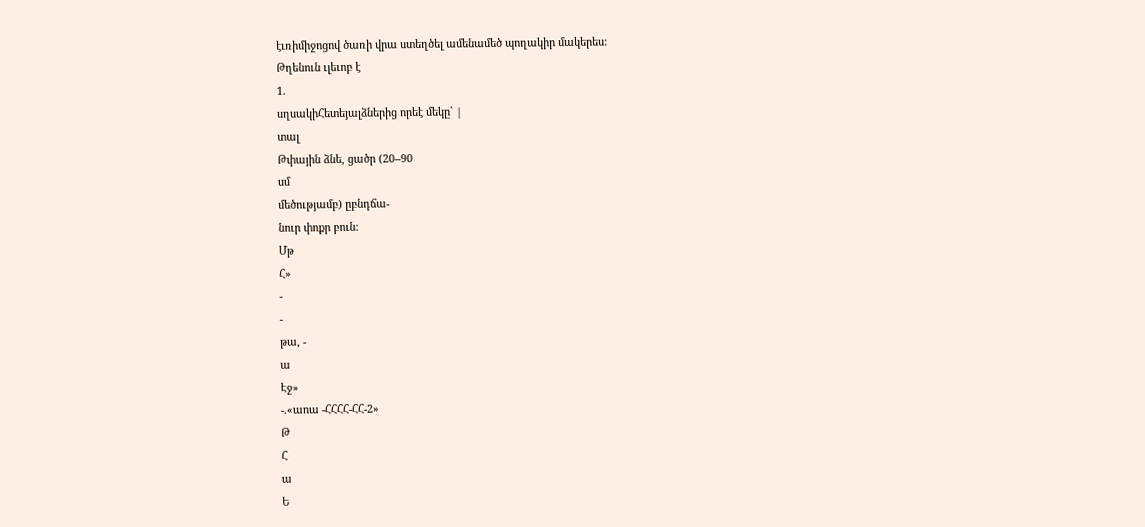էւռիմիջոցով ծառի վրա ստեղծել ամենամեծ պողակիր մակերես:
Թղենուն ւլեւոբ է
1.
սղսակիՀետեյալձներից որեէ մեկը` |
տալ
Թփային ձնե, ցածր (20--90
սմ
մեծությամբ) ըբնդճա-
նուր փոքր բուն:
Մթ
Հ»
-
-
թա, -
ա
Էջ»
-.«աոա -ՀՀՀՀ-ՀՀ-2»
Թ
Հ
ա
Ե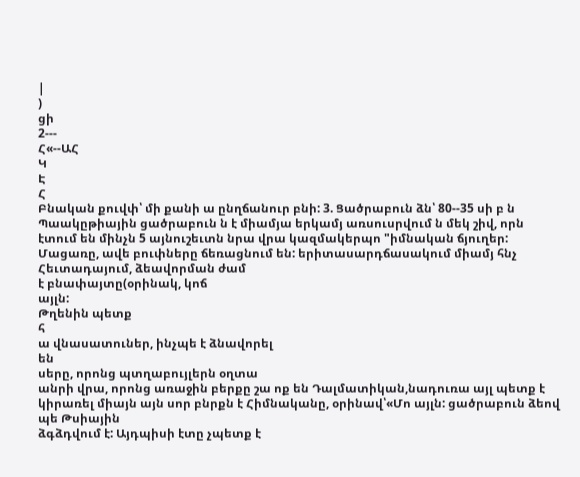|
)
ցի
2---
Հ«--ԱՀ
Կ
Է
Հ
Բնական քուվփ՝ մի քանի ա ընղճանուր բնի: 3. Ցածրաբուն ձն՝ 80--35 սի բ ն Պաակըթիային ցածրաբուն ն է միամյա երկամյ առսուսրվում ն մեկ շիվ, որն էտում են մինչն 5 այնուշեւտն նրա վրա կազմակերպո "իմնական ճյուղեր: Մացառը, ավե բուփները ճեռացնում են: երիտասարդճասակում միամյ հնչ Հեւտադայում, ձեավորման ժամ
է բնափայտը(օրինակ, կոճ
այլն:
Թղենին պետք
հ
ա վնասատուներ, ինչպե է ձնավորել
են
սերը, որոնց պտղաբույլերն օղտա
անրի վրա, որոնց առաջին բերքը շա ոք են Դալմատիկան,նադուռա այլ պետք է կիրառել միայն այն սոր բնրքն է Հիմնականը, օրինավ՝«Մո այլն: ցածրաբուն ձեով պե Թսիային
ձգձդվում է: Այդպիսի էտը չպետք է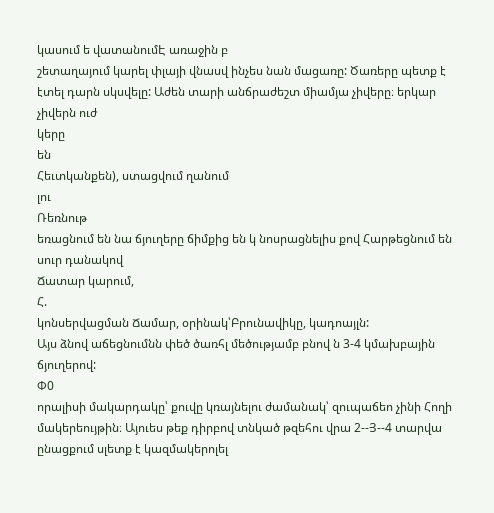կասում ե վատանումԷ առաջին բ
շետաղայում կարել փլայի վնասվ ինչես նան մացառը: Ծառերը պետք է էտել դարն սկսվելը: Աժեն տարի անճրաժեշտ միամյա չիվերը։ երկար չիվերն ուժ
կերը
են
Հեւտկանքեն), ստացվում ղանում
լու
Ռեռնութ
եռացնում են նա ճյուղերը ճիմքից են կ նոսրացնելիս քով Հարթեցնում են սուր դանակով
Ճատար կարում,
Հ.
կոնսերվացման Ճամար, օրինակ՝Բրունավիկը, կադոայլն:
Այս ձնով աճեցնումնն փեծ ծառհլ մեծությամբ բնով ն 3-4 կմախբային ճյուղերով:
Փ0
որալիսի մակարդակը՝ քուվը կռայնելու ժամանակ՝ զուպաճեո չինի Հողի մակերեույթին։ Այուես թեք դիրբով տնկած թզեհու վրա 2--Յ--4 տարվա ընացքում սլետք է կազմակերոլել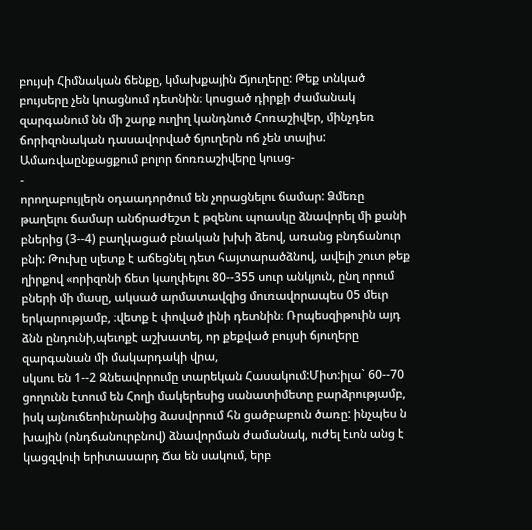բույսի Հիմնական ճենքը, կմախքային Ճյուղերը: Թեք տնկած բույսերը չեն կոացնում դետնին։ կոսցած դիրքի ժամանակ զարգանում նն մի շարք ուղիղ կանդնուծ Հոռաշիվեր, մինչդեռ ճորիզոնական դասավորված ճյուղերն ոճ չեն տալիս: Ամառվաընքացքում բոլոր ճոռռաշիվերը կուսց-
-
որողաբույլերն օդաադործում են չորացնելու ճամար: Ձմեռը թաղելու ճամար անճրաժեշտ է թզենու պոասկը ձնավորել մի քանի բներից (3--4) բաղկացած բնական խխի ձեով, առանց բնդճանուր բնի: Թուխը սլետք է աճեցնել դետ հայտարածձնով, ավելի շուտ թեք ղիրքով «որիզոնի ճետ կաղփելու 80--355 սուր անկյուն, ընղ որում բների մի մասը, ակսած արմատավզից մուռավորապես 05 մեւր երկարությամբ, ։վետք է փոված լինի դետնին։ Ռրպեսզիթուին այդ ձնն ընդունի,պեւոքէ աշխատել, որ քեքված բույսի ճյուղերը զարգանան մի մակարդակի վրա,
սկսու են 1--2 Զնեավորումը տարեկան Հասակում:Միտ:իլա` 60--70 ցողունն էտում են Հողի մակերեսից սանատիմետը բարձրությամբ, իսկ այնուճեոիւնրանից ձասվորում հն ցածբաբուն ծառը: ինչպես ն խային (ոնդճանուրբնով) ձնավորման ժամանակ, ուժել էւոն անց է կացզվուի երիտասարդ Ճա են սակում, երբ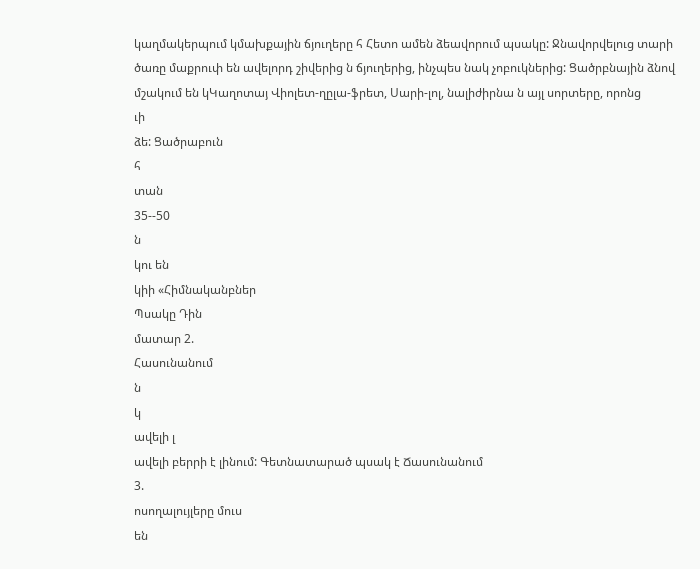կաղմակերպում կմախքային ճյուղերը հ Հետո ամեն ձեավորում պսակը: Ջնավորվելուց տարի ծառը մաքրուփ են ավելորդ շիվերից ն ճյուղերից, ինչպես նակ չոբուկներից: Ցածրբնային ձնով մշակում են կԿաղոտայ Վիոլետ-ղըլա-ֆրետ, Սարի-լոլ, նալիժիրնա ն այլ սորտերը, որոնց
ւի
ձե: Ցածրաբուն
հ
տան
35--50
ն
կու են
կիի «Հիմնականբներ
Պսակը Դին
մատար 2.
Հասունանում
ն
կ
ավելի լ
ավելի բերրի է լինում: Գետնատարած պսակ է Ճասունանում
3.
ոսողալույլերը մուս
են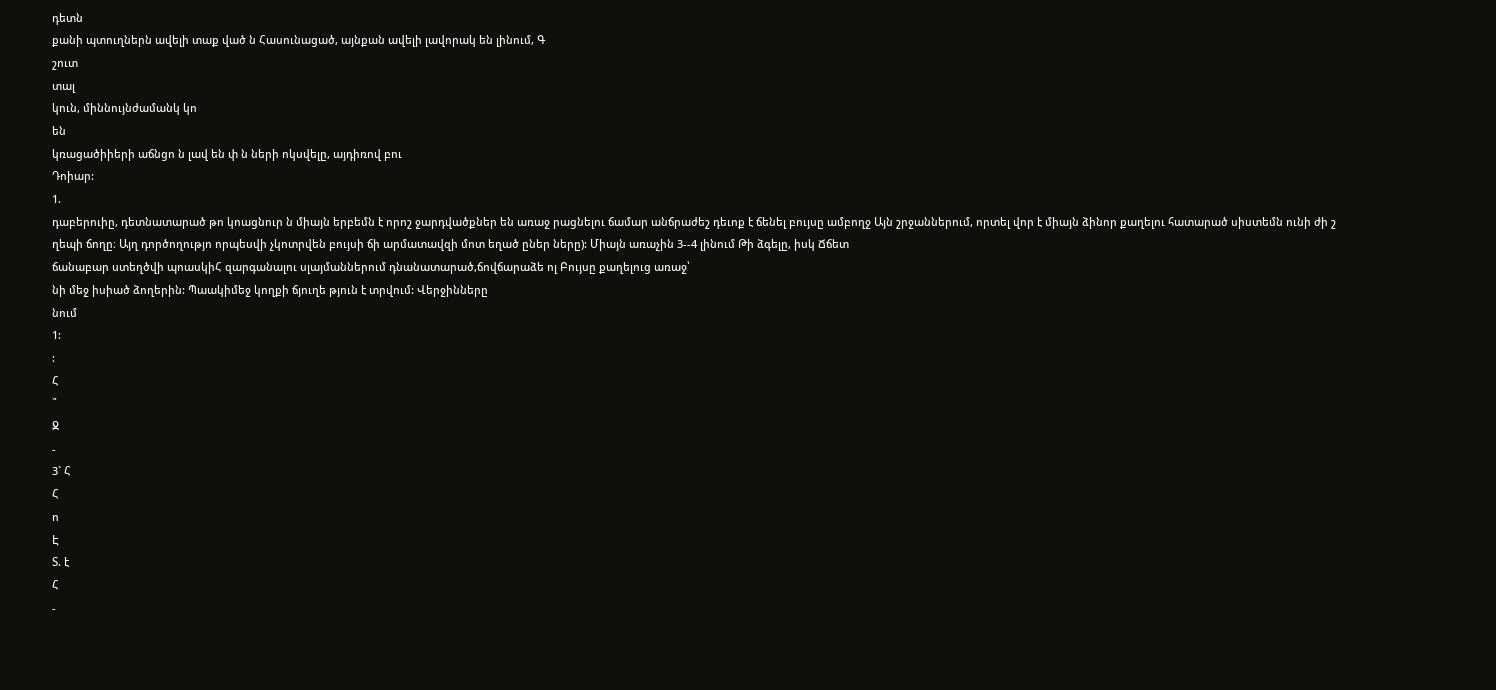դետն
քանի պտուղներն ավելի տաք ված ն Հասունացած, այնքան ավելի լավորակ են լինում, Գ
շուտ
տալ
կուն, միննույնժամանկ կո
են
կռացածիիերի աճնցո ն լավ են փ ն ների ոկսվելը, այդիռով բու
Դոիար:
1.
դաբերուիը, դետնատարած թո կոացնուր ն միայն երբեմն է որոշ ջարդվածքներ են առաջ րացնելու ճամար անճրաժեշ դեւոք է ճենել բույսը ամբողջ Այն շրջաններում, որտել վոր է միայն ձինոր քաղելու հատարած սիստեմն ունի ժի շ
ղեպի ճողը։ Այղ դործողությո որպեսվի չկոտրվեն բույսի ճի արմատավզի մոտ եղած ըներ ները): Միայն առաչին 3--4 լինում Թի ձգելը, իսկ Ճճետ
ճանաբար ստեղծվի պոասկիՀ զարգանալու սլայմաններում դնանատարած,ճովճարաձե ոլ Բույսը քաղելուց առաջ՝
նի մեջ իսիած ձողերին: Պաակիմեջ կողքի ճյուղե թյուն է տրվում: Վերջինները
նում
1:
:
Հ
՞
Ջ
-
3` Հ
Հ
ո
Է
Տ. է
Հ
-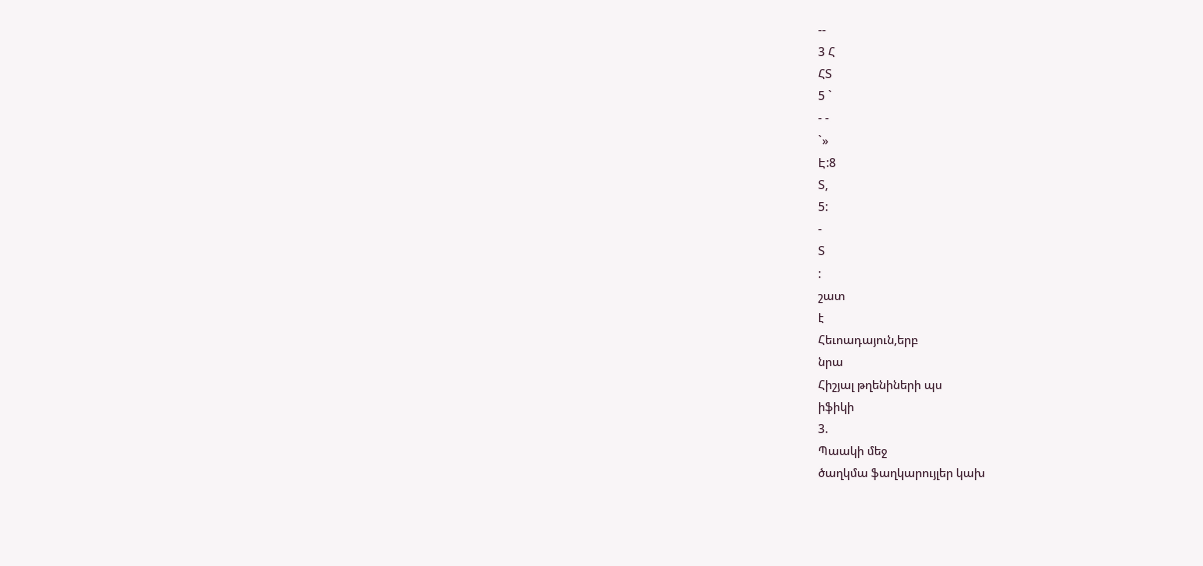--
3 Հ
ՀՏ
5 `
- -
`»
Է:8
Տ,
5:
-
Տ
:
շատ
է
Հեւոադայուն,երբ
նրա
Հիշյալ թղենիների պս
իֆիկի
3.
Պաակի մեջ
ծաղկմա ֆաղկարույլեր կախ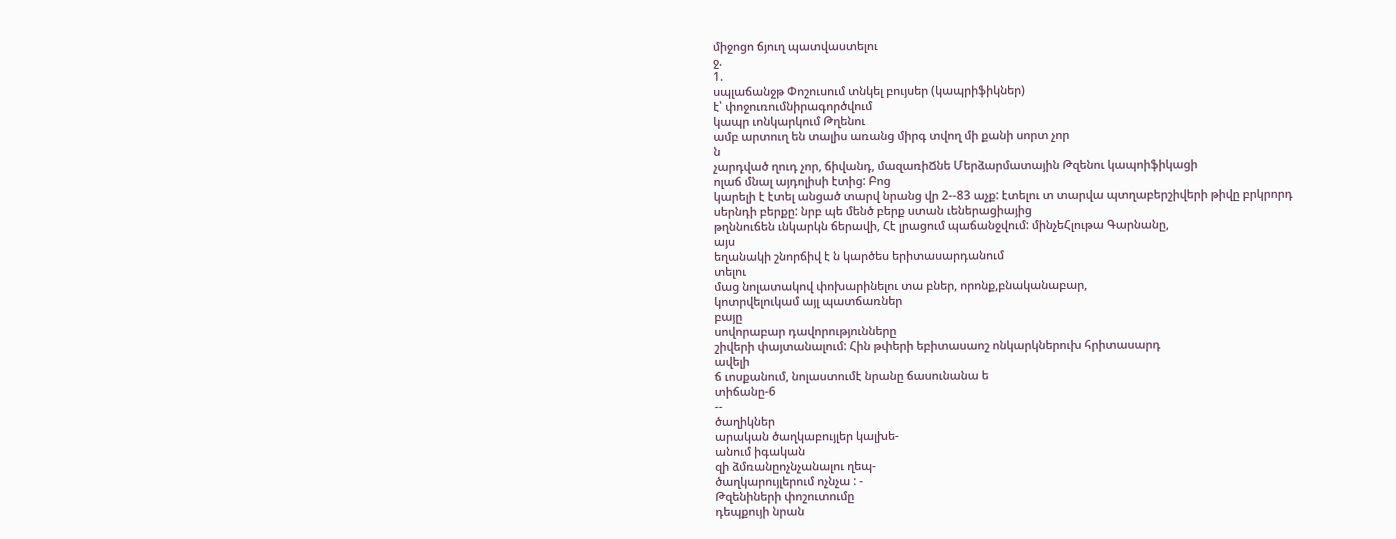միջոցո ճյուղ պատվաստելու
ջ.
1.
սպլաճանջթ Փոշուսում տնկել բույսեր (կապրիֆիկներ)
է՝ փոջուռումնիրագործվում
կապր ւոնկարկում Թղենու
ամբ արտուղ են տալիս առանց միրգ տվող մի քանի սորտ չոր
ն
չարդված ղուդ չոր, ճիվանդ, մազառիՃնե Մերձարմատային Թզենու կապոիֆիկացի
ոլաճ մնալ այդոլիսի էտից: Բոց
կարելի է էտել անցած տարվ նրանց վր 2--83 աչք: էտելու տ տարվա պտղաբերշիվերի թիվը բրկրորդ սերնդի բերքը: նրբ պե մենծ բերք ստան ւեներացիայից
թղննուճեն ւնկարկն ճերավի, Հէ լրացում պաճանջվում: մինչեՀլութա Գարնանը,
այս
եղանակի շնորճիվ է ն կարծես երիտասարդանում
տելու
մաց նոլատակով փոխարինելու տա բներ, որոնք,բնականաբար,
կոտրվելուկամ այլ պատճառներ
բայը
սովորաբար դավորությունները
շիվերի փայտանալում: Հին թփերի եբիտասաոշ ոնկարկներուխ հրիտասարդ
ավելի
ճ ւոսքանում, նոլաստումէ նրանը ճասունանա ե
տիճանը-6
--
ծաղիկներ
արական ծաղկաբույլեր կալխե-
անում իգական
զի ձմռանըոչնչանալու ղեպ-
ծաղկարույլերում ոչնչա : -
Թզենիների փոշուտումը
դեպքույի նրան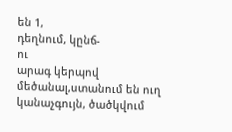են 1,
դեղնում, կընճ-
ու
արագ կերպով մեծանալ,ստանում են ուղ կանաչգույն, ծածկվում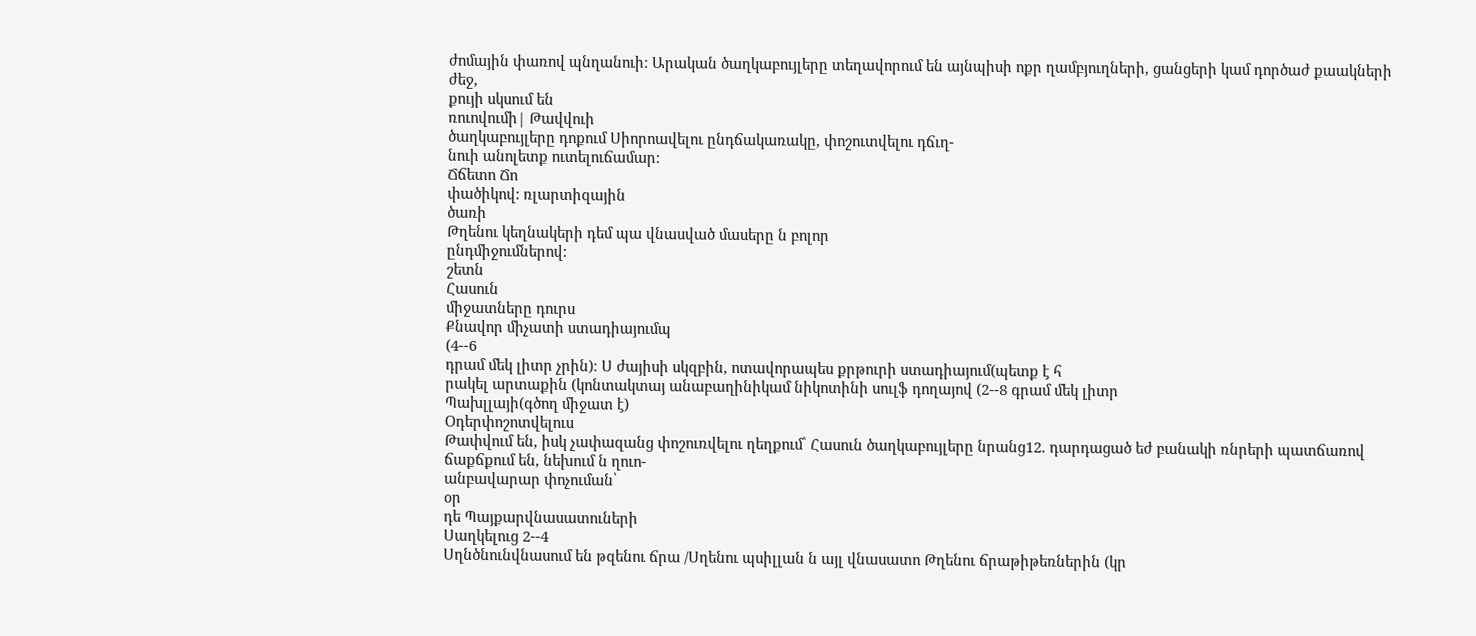ժոմային փառով պնղանուի: Արական ծաղկաբույլերը տեղավորում են այնպիսի ոքր ղամբյուղների, ցանցերի կամ դործաժ քաակների ժեջ,
քույի սկսում են
ռուովումի| Թավվուի
ծաղկաբույլերը դոքում Սիորոավելու ընդճակառակը, փոշուտվելու դճւղ-
նուի անոլետք ուտելուճամար:
Ճճետո Ճո
փածիկով: ռլարտիզային
ծառի
Թղենու կեղնակերի դեմ պա վնասված մասերը ն բոլոր
ընդմիջումներով:
շետն
Հասուն
միջատները դուրս
Քնավոր միչատի ստադիայումպ
(4--6
դրամ մեկ լիտր չրին)։ Ս ժայիսի սկզբին, ոտավորապես քրթուրի ստադիայում(պետք է հ
րակել արտաքին (կոնտակտայ անաբաղինիկամ նիկոտինի սուլֆ դողայով (2--8 գրամ մեկ լիտր
Պախլլայի(գծող միջատ է)
Օդերփոշոտվելուս
Թափվում են, իսկ չափազանց փոշուռվելու ղեղքում՝ Հասուն ծաղկաբույլերը նրանց12. դարդացած եժ բանակի ռնրերի պատճառով ճաքճքում են, նեխում ն ղուո-
անբավարար փոչուման՝
օր
դե Պայքարվնասատուների
Սաղկելուց 2--4
Սղնծնունվնասում են թզենու ճրա /Սղենու պսիլլան ն այլ վնասատո Թղենու ճրաթիթեռներին (կր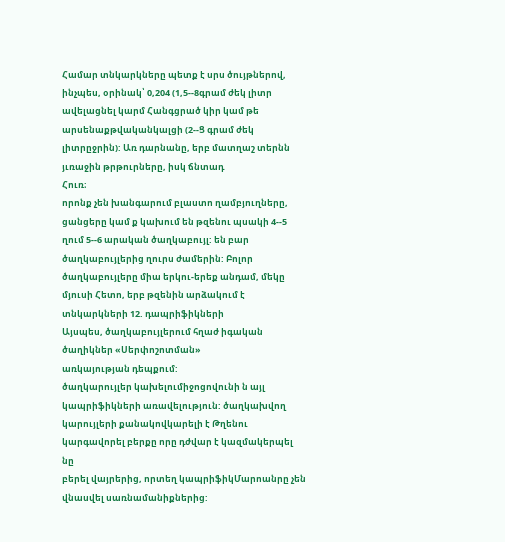Համար տնկարկները պետք է սրս ծույթներով, ինչպես, օրինակ՝ 0,204 (1,5--8գրամ ժեկ լիտր ավելացնել կարմ Հանգցրած կիր կամ թե արսենաքթվականկալցի (2--Ց գրամ ժեկ լիտրըջրին): Առ դարնանը, երբ մատղաշ տերնն յւռաջին թրթուրները, իսկ ճնտադ
Հուռ։
որոնք չեն խանգարում բլաստո ղամբյուղները, ցանցերը կամ ք կախում են թզենու պսակի 4--5 ղում 5--6 արական ծաղկաբույլ: են բար ծաղկաբույլերից ղուրս ժամերին: Բոլոր ծաղկաբույլերը միա երկու-երեք անդամ, մեկը մյուսի Հետո, երբ թզենին արձակում է
տնկարկների 12. դապրիֆիկների
Այսպես, ծաղկաբույլերում հղաժ իգական ծաղիկներ «Սերփոշոտման»
առկայության դեպքում:
ծաղկարույլեր կախելումիջոցովունի ն այլ կապրիֆիկների առավելություն: ծաղկախվող կարույլերի քանակովկարելի է Թղենու կարգավորել բերքը որը դժվար է կազմակերպել
նը
բերել վայրերից, որտեղ կապրիֆիկՄարոանրը չեն վնասվել սառնամանիքներից: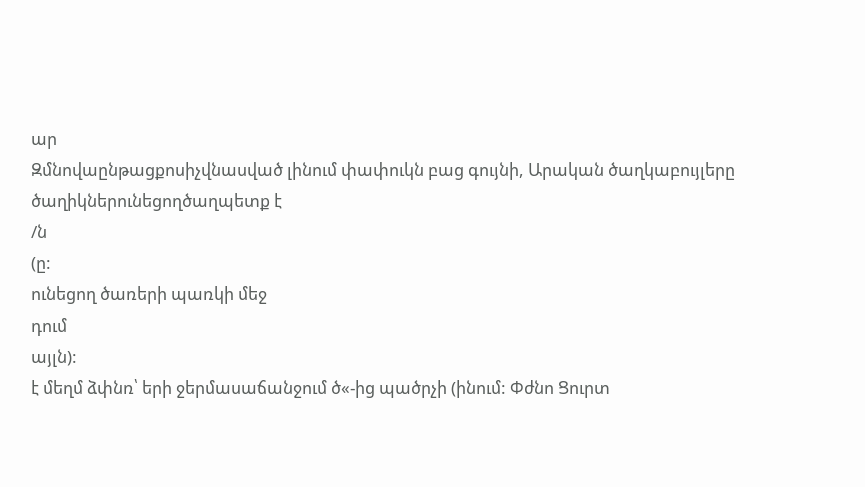ար
Զմնովաընթացքոսիչվնասված լինում փափուկն բաց գույնի, Արական ծաղկաբույլերը ծաղիկներունեցողծաղպետք է
/ն
(ը:
ունեցող ծառերի պառկի մեջ
դում
այլն):
է մեղմ ձփնռ՝ երի ջերմասաճանջում ծ«-ից պածրչի (ինում: Փժնո Ցուրտ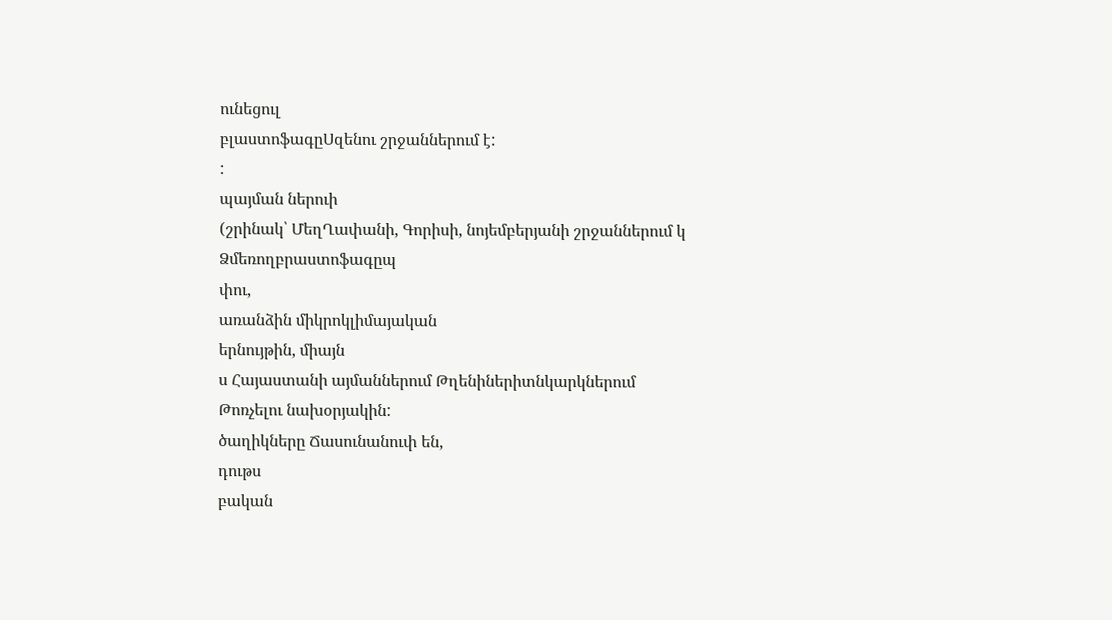ունեցուլ
բլաստոֆագըՍզենու շրջաններում է:
:
պայման ներուի
(շրինակ՝ ՄեղՂափանի, Գորիսի, նոյեմբերյանի շրջաններում կ
Ձմեռողբրաստոֆագըպ
փու,
առանձին միկրոկլիմայական
երնույթին, միայն
ս Հայաստանի այմաններում Թղենիներիտնկարկներում
Թոռչելու նախօրյակին:
ծաղիկները Ճասունանուփ են,
դութս
բական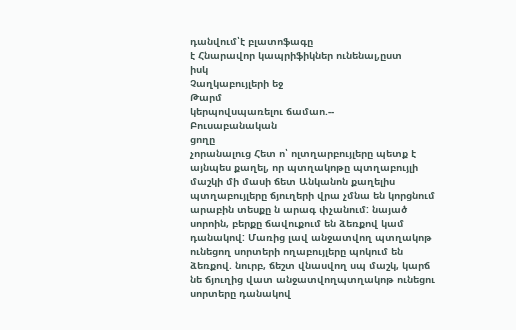դանվում՝է բլատոֆագը
է Հնարավոր կապրիֆիկներ ունենալ,ըստ
իսկ
Չաղկաբույլերի եջ
Թարմ
կերպովսպառելու ճամաո.--
Բուսաբանական
ցողը
չորանալուց Հետ ո՝ ոլտղարբույլերը պետք է այնպես քաղել, որ պտղակոթը պտղաբույլի մաշկի մի մասի ճետ Անկանոն քաղելիս պտղաբույլերը ճյուղերի վրա չմնա են կորցնում արաբին տեսքը ն արագ փչանում: նայած սորոին, բերքը ճավուքում են ձեռքով կամ դանակով: Մառից լավ անջատվող պտղակոթ ունեցող սորտերի ողաբույլերը պոկում են ձեռքով. նուրբ, ճեշտ վնասվող սպ մաշկ, կարճ նե ճյուղից վատ անջատվողպտղակոթ ունեցու սորտերը դանակով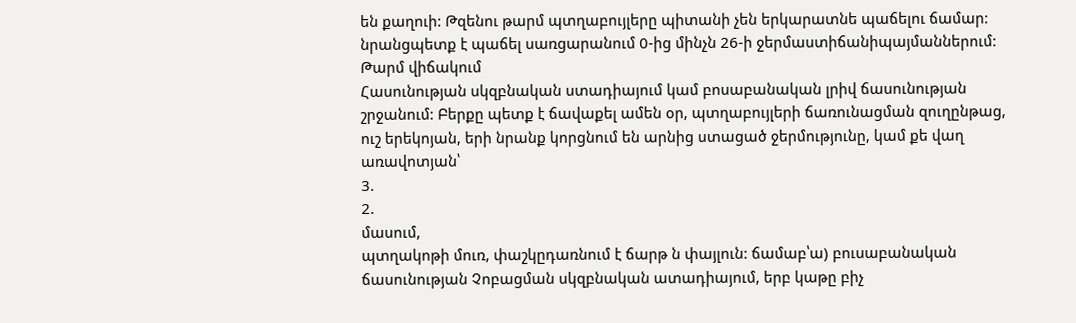են քաղուի: Թզենու թարմ պտղաբույլերը պիտանի չեն երկարատնե պաճելու ճամար: նրանցպետք է պաճել սառցարանում 0-ից մինչն 26-ի ջերմաստիճանիպայմաններում: Թարմ վիճակում
Հասունության սկզբնական ստադիայում կամ բոսաբանական լրիվ ճասունության շրջանում: Բերքը պետք է ճավաքել ամեն օր, պտղաբույլերի ճառունացման զուղընթաց, ուշ երեկոյան, երի նրանք կորցնում են արնից ստացած ջերմությունը, կամ քե վաղ առավոտյան՝
3.
2.
մասում,
պտղակոթի մուռ, փաշկըդառնում է ճարթ ն փայլուն: ճամաբ՝ա) բուսաբանական ճասունության Չոբացման սկզբնական ատադիայում, երբ կաթը բիչ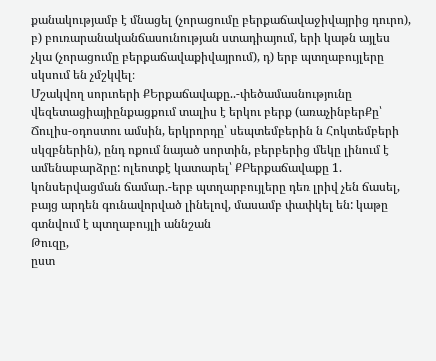քանակությամբ է մնացել (չորացումը բերքաճավաջիվայրից դուրո), բ) բուռարանականճասունության ստադիայում, երի կաթն այլես չկա (չորացումը բերքաճավաքիվայրում), դ) երբ պտղաբույլերը սկսում են չմշկվել։
Մշակվող սորւոերի ՔԵրքաճավաքը..-փեծամասնությունը վեզետացիայիընքացքում տալիս է երկու բերք (առաչինբերՔը՝ Ճուլիս-օդոստու ամսին, երկրորդը՝ սեպտեմբերին ն Հոկտեմբերի սկզբներին), ընդ ոքում նայած սորտին, բերբերից մեկը լինում է ամենաբարձրը: ոլեոտքէ կատարել՝ ՔԲերքաճավաքը 1. կոնսերվացման ճամար.-երբ պտղարբույլերը դեռ լրիվ չեն ճասել, բայց արդեն գունավորված լինելով, մասամբ փափկել են: կաթը գտնվում է պտղաբույլի աննշան
Թուզը,
ըստ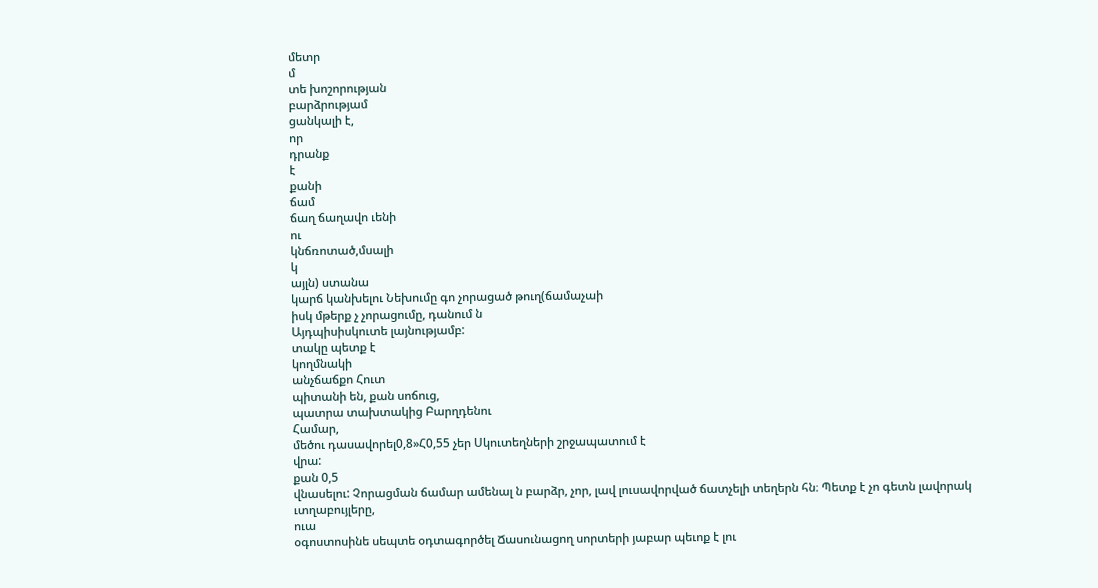մետր
մ
տե խոշորության
բարձրությամ
ցանկալի է,
որ
դրանք
է
քանի
ճամ
ճաղ ճաղավո ւենի
ու
կնճռոտած,մսալի
կ
այլն) ստանա
կարճ կանխելու Նեխումը գո չորացած թուղ(ճամաչաի
իսկ մթերք չ չորացումը, դանում ն
Այդպիսիսկուտե լայնությամբ:
տակը պետք է
կողմնակի
անչճաճքո Հուտ
պիտանի են, քան սոճուց,
պատրա տախտակից Բարղդենու
Համար,
մեծու դասավորել0,8»Հ0,55 չեր Սկուտեղների շրջապատում է
վրա:
քան 0,5
վնասելու: Չորացման ճամար ամենալ ն բարձր, չոր, լավ լուսավորված ճատչելի տեղերն հն։ Պետք է չո գետն լավորակ ւտղաբույլերը,
ուա
օգոստոսինե սեպտե օդտագործել Ճասունացող սորտերի յաբար պեւոք է լու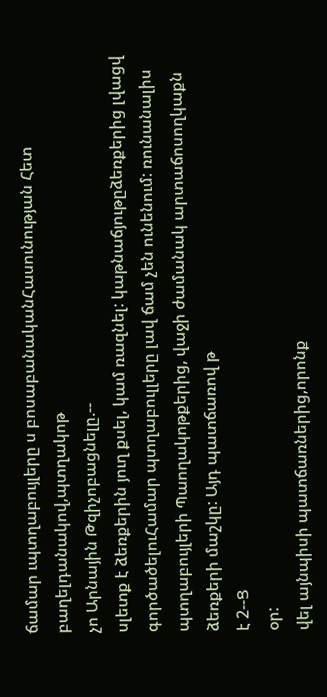ճամար ւպտղաբույլերը ս բոսաբանականՀասունության Հետ բաղելդանակով,պտղակոթ
չո Արնային Թզիչոբացնելը.--
սլետք է ձեռքերին յուղ քսել, կամ ռազնել: կաթնաճյութըձեռքերից լվացվ
գործածելուՀամար պտղաբուլլերը լավ ճամ չեն ունենում: ռունանալիս պտղաբույլերի Պաողակոթքերից, վաջի ժամանակ արտաճոսողկաքն ձեռքերի մաշկը: Այդ պատճառով թ
է 2--Ց
օր:
վել այնպիսի պատճառներից,որոնք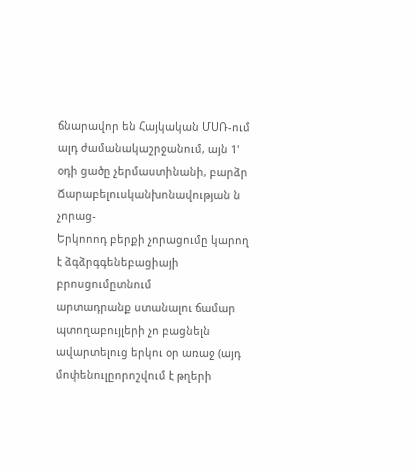ճնարավոր են Հայկական ՄՍՌ-ում ալդ ժամանակաշրջանում, այն 1' օդի ցածը չերմաստինանի, բարձր Ճարաբելուսկանխոնավության ն չորաց-
Երկոոոդ բերքի չորացումը կարող է ձգձրգգենեբացիայի
բրոսցումըտնում
արտադրանք ստանալու ճամար պտողաբույլերի չո բացնելն ավարտելուց երկու օր առաջ (այդ մոփենուլըորոշվում է թղերի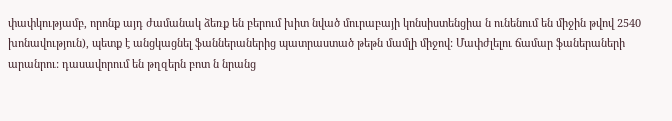փափկությամբ, որոնք այդ ժամանակ ձեռք են բերում խիտ նված մուրաբայի կոնսիստենցիա ն ունենում են միջին թվով 2540 խոնավություն), պետք է անցկացնել ֆաններաներից պատրաստած թեթն մամլի միջով: Մափժլելու ճամար ֆաներաների արանրու: դասավորում են թղզերն բոտ ն նրանց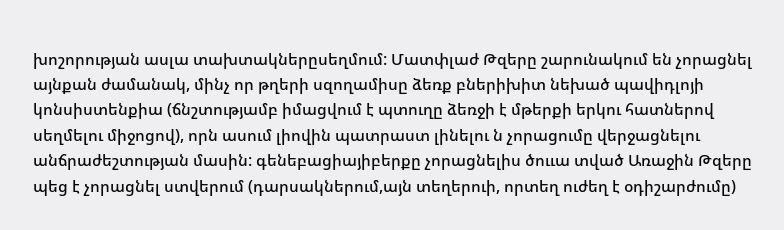խոշորության ասլա տախտակներըսեղմում: Մատփլաժ Թզերը շարունակում են չորացնել այնքան ժամանակ, մինչ որ թղերի սզողամիսը ձեռք բներիխիտ նեխած պավիդլոյի կոնսիստենքիա (ճնշտությամբ իմացվում է պտուղը ձեռջի է մթերքի երկու հատներով սեղմելու միջոցով), որն ասում լիովին պատրաստ լինելու ն չորացումը վերջացնելու անճրաժեշտության մասին: գենեբացիայիբերքը չորացնելիս ծոււա տված Առաջին Թզերը պեց է չորացնել ստվերում (դարսակներում,այն տեղերուի, որտեղ ուժեղ է օդիշարժումը)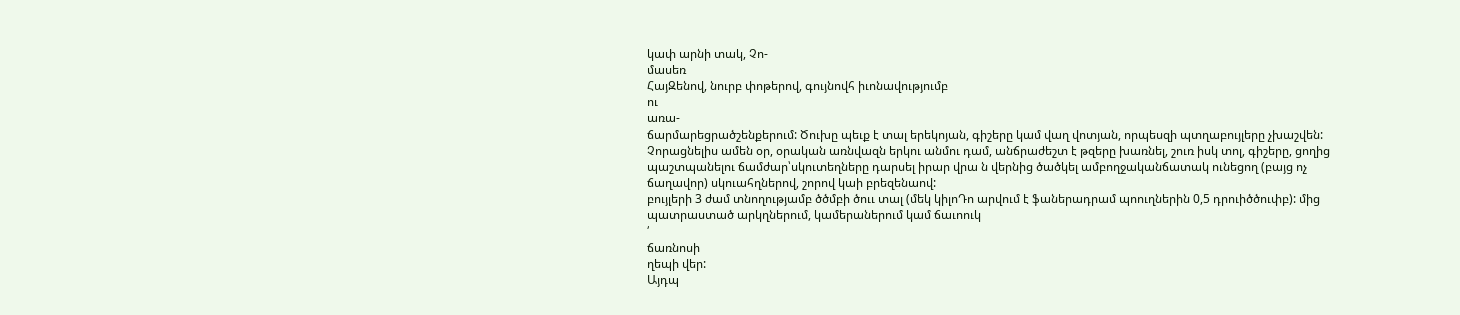կափ արնի տակ, Չո-
մասեռ
ՀայԶենով, նուրբ փոթերով, գույնովհ իւոնավությումբ
ու
առա-
ճարմարեցրածշենքերում: Ծուխը պեւք է տալ երեկոյան, գիշերը կամ վաղ վոտյան, որպեսզի պտղաբույլերը չխաշվեն: Չորացնելիս ամեն օր, օրական առնվազն երկու անմու դամ, անճրաժեշտ է թզերը խառնել, շուռ իսկ տոլ, գիշերը, ցողից պաշտպանելու ճամժար՝սկուտեղները դարսել իրար վրա ն վերնից ծածկել ամբողջականճատակ ունեցող (բայց ոչ ճաղավոր) սկուահղներով, շորով կաի բրեզենաով:
բույլերի 3 ժամ տնողությամբ ծծմբի ծոււ տալ (մեկ կիլոԴո արվում է ֆաներադրամ պոուղներին 0,5 դրուիծծուփբ): մից պատրաստած արկղներում, կամերաներում կամ ճաւոուկ
՛
ճառնոսի
ղեպի վեր:
Այդպ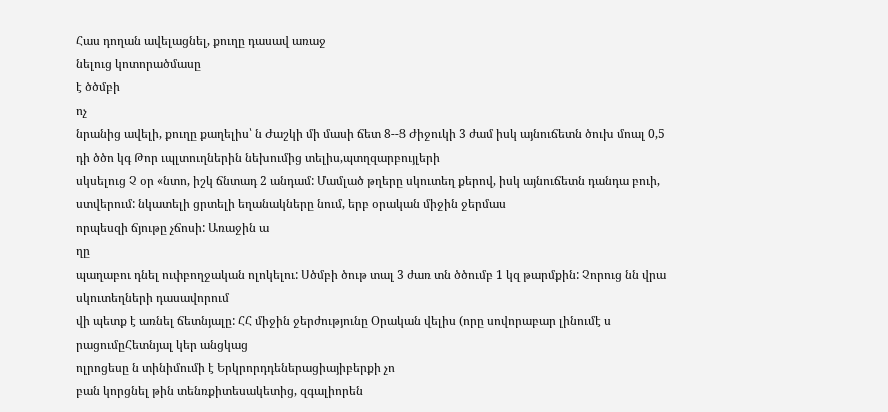Հաս դողան ավելացնել, քուղը դասավ առաջ
նելուց կոտորածմասը
է ծծմբի
ոչ
նրանից ավելի, քուղը քաղելիս՝ ն Ժաշկի մի մասի ճետ 8--Ց Ժիջուկի 3 ժամ իսկ այնուճետն ծուխ մոալ 0,5 դի ծծո կգ Թոր ւպլտուղներին նեխումից տելիս,պտղզարբույլերի
սկսելուց Չ օր «նտո, իշկ ճնտադ 2 անդամ: Մամլած թղերը սկուտեղ քերով, իսկ այնուճետն դանդա բուի, ստվերում: նկատելի ցրտելի եղանակները նում, երբ օրական միջին ջերմաս
որպեսզի ճյութը չճոսի: Առաջին ա
ղը
պաղաբու դնել ուփբողջական ոլոկելու: Սծմբի ծութ տալ 3 ժառ տն ծծումբ 1 կզ թարմքին: Չորուց նն վրա սկուտեղների դասավորում
վի պետք է առնել ճետնյալը: ՀՀ միջին ջերժությունը Օրական վելիս (որը սովորաբար լինումէ ս րացումըՀետնյալ կեր անցկաց
ոլրոցեսը ն տինիմումի է Երկրորդդեներացիայիբերքի չո
բան կորցնել թին տենռքիտեսակետից, զգալիորեն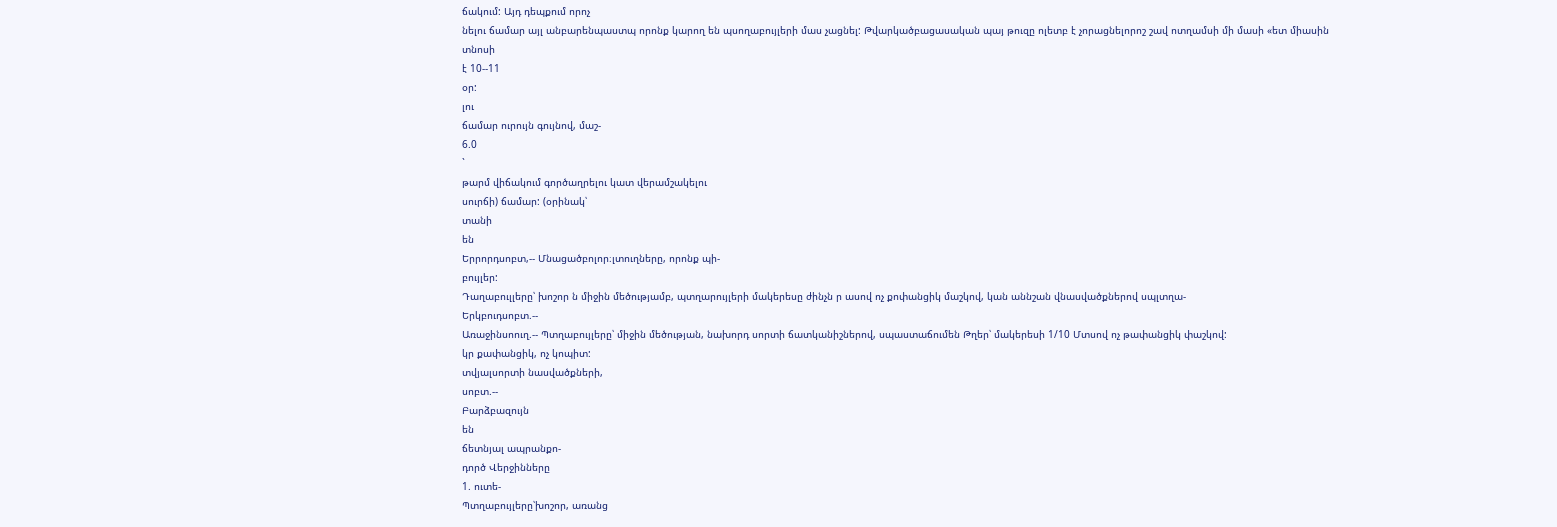ճակում: Այդ դեպքում որոչ
նելու ճամար այլ անբարենպաստպ որոնք կարող են պսողաբույլերի մաս չացնել: Թվարկածբացասական պայ թուզը ոլետբ է չորացնելորոշ շավ ոտղամսի մի մասի «ետ միասին
տնոսի
է 10--11
օր:
լու
ճամար ուրույն գույնով, մաշ-
6.0
`
թարմ վիճակում գործաղրելու կատ վերամշակելու
սուրճի) ճամար: (օրինակ՝
տանի
են
Երրորդսոբտ,-- Մնացածբոլոր։լտուղները, որոնք պի-
բույլեր:
Դաղաբուլլերը՝ խոշոր ն միջին մեծությամբ, պտղարույլերի մակերեսը ժինչն ր ասով ոչ քոփանցիկ մաշկով, կան աննշան վնասվածքներով սպլտղա-
Երկբուդսոբտ.--
Առաջինսոուղ.-- Պտղաբույլերը՝ միջին մեծության, նախորդ սորտի ճատկանիշներով, սպաստաճումեն Թղեր՝ մակերեսի 1/10 Մտսով ոչ թափանցիկ փաշկով:
կր քափանցիկ, ոչ կոպիտ:
տվյալսորտի նասվածքների,
սոբտ.--
Բարձբազույն
են
ճետնյալ ապրանքո-
դործ Վերջինները
1. ուտե-
Պտղաբույլերը՝խոշոր, առանց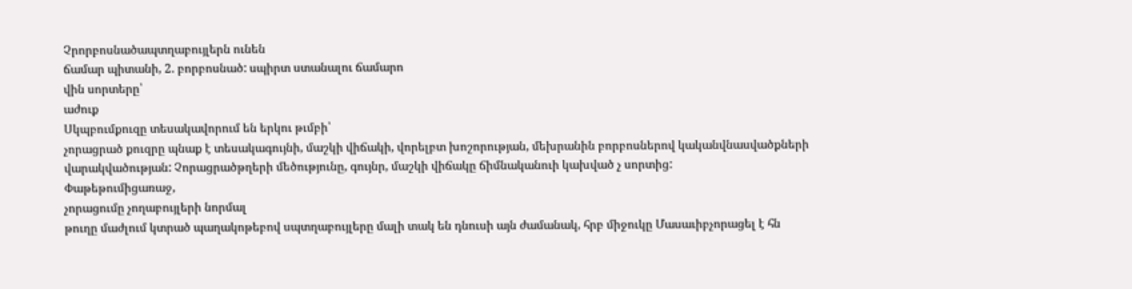Չրորբոսնածապտղաբույլերն ունեն
ճամար պիտանի, 2. բորբոսնած: սպիրտ ստանալու ճամարո
վին սորտերը՝
աժուք
Սկպբումքուզը տեսակավորում են երկու թւմբի՝
չորացրած քուզրը պնաք է տեսակագույնի, մաշկի վիճակի, վորելբտ խոշորության, մեխրանին բորբոսներով կականվնասվածքների վարակվածության: Չորացրածթղերի մեծությունը, գույնր, մաշկի վիճակը ճիմնականուի կախված չ սորտից:
Փաթեթումիցառաջ,
չորացումը չողաբույլերի նորմալ
թուղը մաժլում կտրած պաղակոթեբով սպտղաբույլերը մալի տակ են դնուսի այն ժամանակ, հրբ միջուկը Մասաւիբչորացել է հն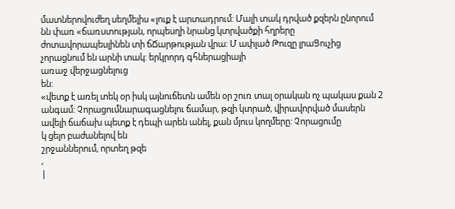մատներովուժեղ սեղմելիս «լուք է արտադրում: Մալի տակ դրված քզերն ընորում նն փառ «ճառստության, որպեսղի նրանց կտրվածքի հղրերը ժոտավորապեսլինեն տի ճՃարթության վրա: Մ ափլած Թուզը լրաՑուչից չորացնում են արնի տակ: երկրորդ գհներացիայի
առաջ վերջացնելուց
են:
«վետք է առել տեկ օր իսկ այնուճետն ամեն օր շուռ տալ օրական ոչ պակաս քան 2 անգամ: Չորացումնարագացնելու ճամար, թզի կտրած, վիրավորված մասերն ավելի ճաճախ պետք է դեպի արեն անել, քան մյուս կողմերը: Չորացումը
կ ցելո բաժանելով են
շրջաններում, որտեղ թզե
,
|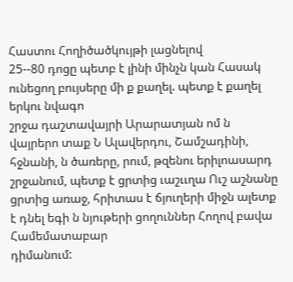Հաստու Հողիծածկույթի լացնելով
25--80 դոցը պետբ է լինի մինչն կան Հասակ ունեցող բույսերը մի ք քաղել. պետք է քաղել երկու նվագո
շրջա դաշտավայրի Արարատյան ոմ ն
վայրերո տաք Ն Ալավերդու, Շամշադինի, հջնանի, ն ծառերը, րում, թզենու երիլոասարդ շրջանում, պետք է ցրտից ւաշււղա Ուշ աշնանը ցրտից առաջ, հրիտաս է ճյուղերի միջն ալետք է դնել եգի ն նյութերի ցողուններ Հողով բավա Համեմատաբար
դիմանում: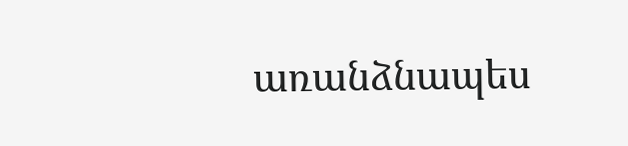առանձնապես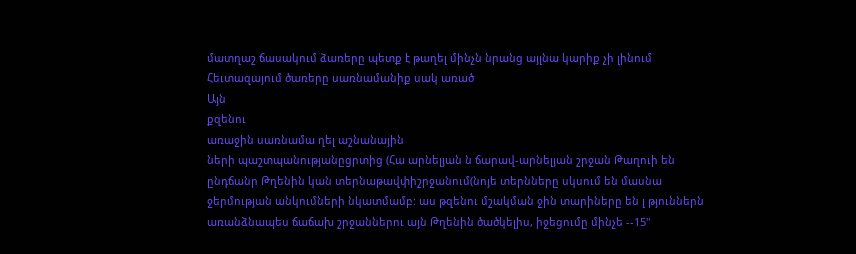մատղաշ ճասակում ձառերը պետք է թաղել մինչն նրանց այլնա կարիք չի լինում Հեւտազայում ծառերը սառնամանիք սակ առած
Այն
քզենու
առաջին սառնամա ղել աշնանային
ների պաշտպանությանըցրտից (Հա արնելյան ն ճարավ-արնելյան շրջան Թաղուի են ընդճանր Թղենին կան տերնաթավփիշրջանում(նոյե տերնները սկսում են մասնա
ջերմության անկումների նկատմամբ: աս թզենու մշակման ջին տարիները են լ թյուններն առանձնապես ճաճախ շրջաններու այն Թղենին ծածկելիս, իջեցումը մինչե --15"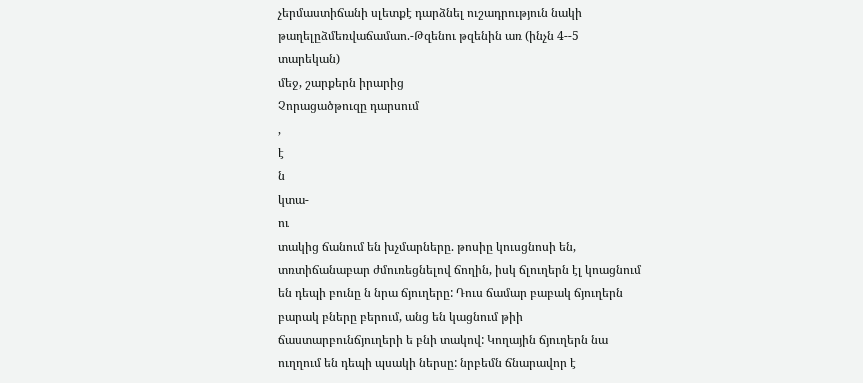չերմաստիճանի սլետքէ դարձնել ուշադրություն նակի
թաղելըձմեռվաճամաո.-Թզենու թզենին առ (ինչն 4--5 տարեկան)
մեջ, շարքերն իրարից
Չորացածթուզը դարսում
,
է
ն
կտա-
ու
տակից ճանում են խչմարները. թոսիը կուսցնոսի են, տռտիճանաբար ժմուռեցնելով ճողին, իսկ ճլուղերն էլ կոացնում են դեպի բունը ն նրա ճյուղերը: Դուս ճամար բաբակ ճյուղերն բարակ բները բերում, անց են կացնում թիի ճաստարբունճյուղերի ե բնի տակով: Կողային ճյուղերն նա ուղղում են դեպի պսակի ներսը: նրբեմն ճնարավոր է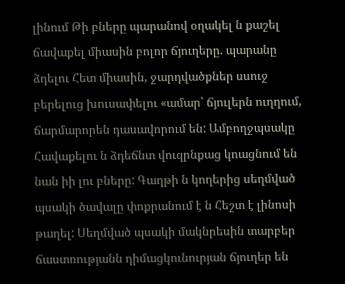լինում Թի բները պարանով օղակել ն քաշել ճավաքել միասին բոլոր ճյուղերը. պարանը ձդելու Հետ միասին, ջարդվածքներ սսուջ բերելուց խուսափելու «ամար՝ ճյուլերն ուղղում, ճարմարորեն դասավորում են: Ամբողջպսակը Հավաքելու ն ձդեճնտ վուզրնքաց կոացնում են նան իի լու բները: Գաղթի ն կողերից սեղմված պսակի ծավալը փոքրանում է ն Հեշտ է լինոսի թաղել: Սեղմված պսակի մակնրեսին տարբեր ճաստռությանն դիմացկունուրյան ճյուղեր են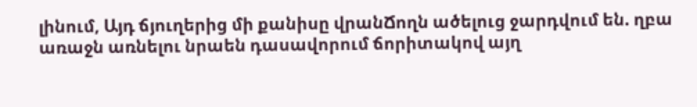լինում, Այդ ճյուղերից մի քանիսը վրանՃողն ածելուց ջարդվում են. ղբա առաջն առնելու նրաեն դասավորում ճորիտակով այղ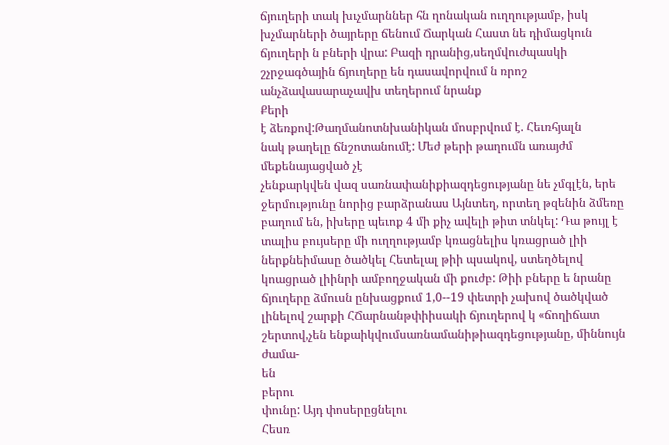ճյուղերի տակ խւչմարններ հն ղոնական ուղղությամբ, իսկ խչմարների ծայրերը ճենում Ճարկան Հաստ նե դիմացկուն ճյուղերի ն բների վրա: Բազի դրանից,սեղմվուժպասկի շչրջագծային ճյուղերը են դասավորվում ն ռրոշ անչձավասարաչավխ տեղերում նրանք
Քերի
է ձեռքով:Թաղմանոտնխանիկան մոսբրվում է. Հեւռհյալն
նակ թաղելը ճնշոտանումէ: Մեժ թերի թաղումն առայժմ մեքենայացված չէ
չենքարկվեն վազ սառնափանիքիազդեցությանը նե չմգլէն, երե ջերմությունը նորից բարձրանաս Այնտեղ, որտեղ թզենին ձմեռը բաղում են, իխերը պեւոք 4 մի քիչ ավելի թիտ տնկել: Դա թույլ է տալիս բույսերը մի ուղղությամբ կռացնելիս կռացրած լիի ներքնեիմասը ծածկել Հետելալ թիի պսակով, ստեղծելով կոացրած լիինրի ամբողջական մի քուժբ: Թիի բները ե նրանը ճյուղերը ձմուսն ընխացքում 1,0--19 փետրի չախով ծածկված լինելով շարքի ՀՃարնանթփիիսակի ճյուղերով կ «ճողիճատ շերտով,չեն ենքաիկվումսառնամանիթիազդեցությանը, միննույն ժամա-
են
բերու
փունը: Այդ փոսերըցնելու
Հեսռ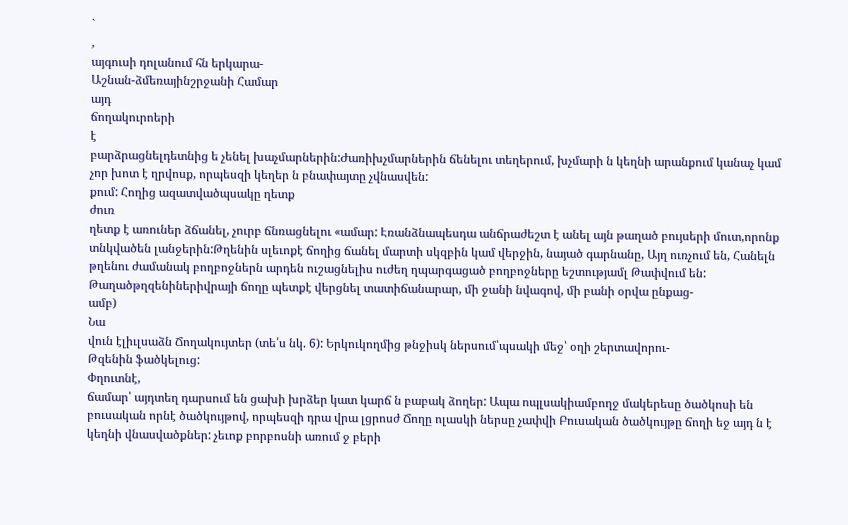`
,
այգուսի դոլանում հն երկարա-
Աշնան-ձմեռայինշրջանի Համար
այդ
ճողակուրոերի
է
բարձրացնելդետնից ե չենել խաչմարներին:Ժառիխչմարներին ճենելու տեղերում, խչմարի ն կեղնի արանքում կանաչ կամ չոր խոտ է ղրվոսք, որպեսզի կեղեր ն բնափայտը չվնասվեն:
քում: Հողից ազատվածպսակը ղետք
ժուռ
ղետք է առուներ ձճանել, չուրբ ճնռացնելու «ամար: Էռանձնապեսդա անճրաժեշտ է անել այն թաղած բույսերի մուտ,որոնք տնկվածեն լանջերին:Թղենին սլեւոքէ ճողից ճանել մարտի սկզբին կամ վերջին, նայած գարնանը, Այղ ուռչում են, Հանելն թղենու ժամանակ բողբոջներն արդեն ուշացնելիս ուժեղ ղպարգացած բողբոջները եշտությամլ Թափվում են: Թաղածթղզենիներիվրայի ճողը պետքէ վերցնել տատիճանարար, մի ջանի նվագով, մի բանի օրվա ընքաց-
ամբ)
Նա
վուն էլիւլսաձն Ճողակույտեր (տե՛ս նկ. 6): Երկուկողմից թնջիսկ ներսում՝պսակի մեջ՝ օղի շերտավորու-
Թզենին ֆածկելուց:
Փղուտնէ,
ճամար՝ այդտեղ դարսում են ցախի խրձեր կատ կարճ ն բաբակ ձողեր: Ապա ոպլսակիամբողջ մակերեսը ծածկոսի են բուսական որնէ ծածկույթով, որպեսզի դրա վրա լցրոսժ Ճողը ոլասկի ներսը չափվի Բուսական ծածկույթը ճողի եջ այդ ն է կեղնի վնասվածքներ: չեւոք բորբոսնի առում ջ բերի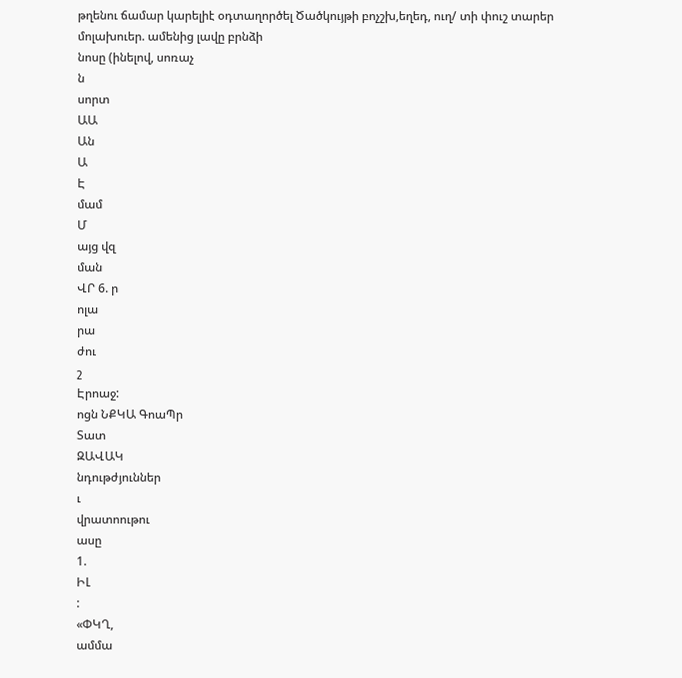թղենու ճամար կարելիէ օդտաղործել Ծածկույթի բոչշխ,եղեդ, ուղ/ տի փուշ տարեր մոլախուեր. ամենից լավը բրնձի
նոսը (ինելով, սոռաչ
ն
սորտ
ԱԱ
Ան
Ա
Է
մամ
Մ
այց վզ
ման
ՎՐ 6. ր
ոլա
րա
ժու
շ
Էրոաջ:
ոցն ՆՔԿԱ ԳոաՊր
Տատ
ԶԱՎԱԿ
նդութժյուններ
ւ
վրատոութու
ասը
1.
ԻԼ
:
«ՓԿՂ,
ամմա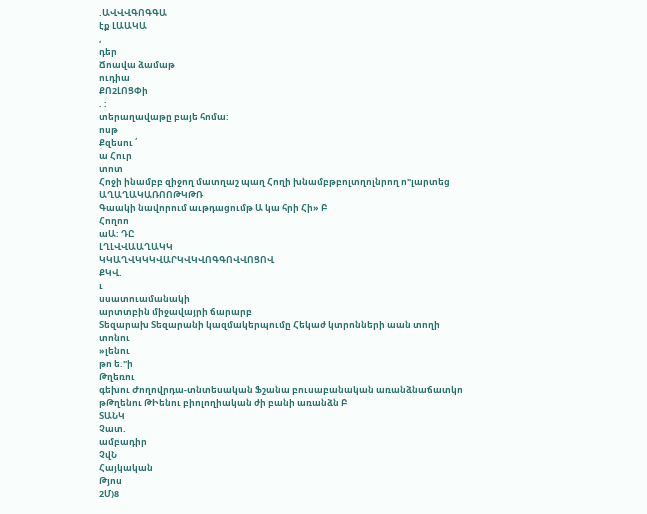.ԱՎՎՎԳՈԳԳԱ
էք ԼԱԱԿԱ
,
դեր
Ճոավա ձամաթ
ուդիա
ՔՈ2ԼՈՑՓի
. :
տերաղավաթը բայե հոմա:
ոսթ
Քզեսու ՛
ա Հուր
տոտ
Հոջի ինամբբ զիջող մատղաշ պաղ Հողի խնամբթբոլտղոլնրող ո"լարտեց
ԱՂԱՂԱԿԱՌՈՈԹԿԹՌ
Գաակի նավորում աւթդացումթ Ա կա հրի Հի» Բ
Հողոո
աԱ: ԴԸ
ԼՂԼՎՎԱԱՂԱԿԿ
ԿԿԱՂՎԿԿԿՎԱՐԿՎԿՎՈԳԳՈՎՎՈՑՈՎ
ՔԿՎ.
ւ
սսատուամանակի
արտտբին միջավայրի ճարարբ
Տեզարախ Տեզարանի կազմակերպումը Հեկաժ կտրոնների աան տողի
տոնու
»լենու
թո ե."ի
Թղեռու
գեխու Ժողովրդա-տնտեսական Ֆշանա բուսաբանական առանձնաճատկո թԹղենու ԹԻենու բիոլողիական ժի բանի առանձն Բ
ՏԱՆԿ
Չատ.
ամբադիր
ՉվՆ
Հայկական
Թյոս
2Մ)8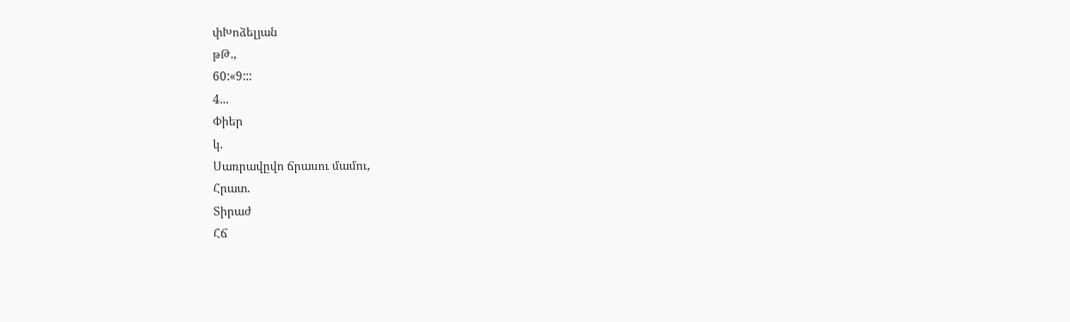փԽոձելյան
թԹ.,
60:«9:::
4...
Փիեր
կ.
Սառրավըվո ճրասու մամու,
Հրատ.
Տիրաժ
Հճ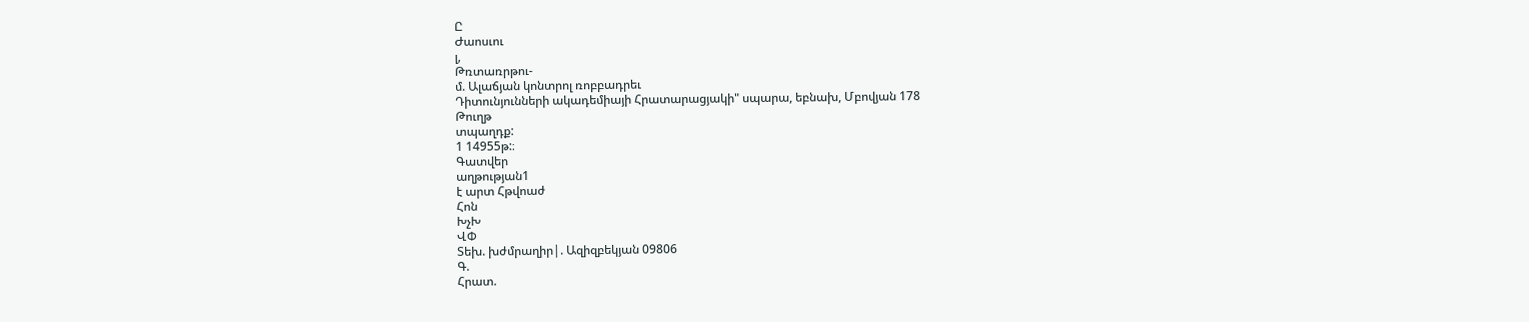Ը
Ժաոսւու
լ,
Թռտառրթու-
մ. Ալաճյան կոնտրոլ ռոբբադրեւ
Դիտունյունների ակադեմիայի Հրատարացյակի" սպարա, եբնախ, Մբովյան 178
Թուղթ
տպաղդք:
1 14955թ:։
Գատվեր
աղթության1
է արտ Հթվոաժ
Հոն
ԽչԽ
ՎՓ
Տեխ. խժմրաղիր|. Ազիզբեկյան 09806
Գ.
Հրատ.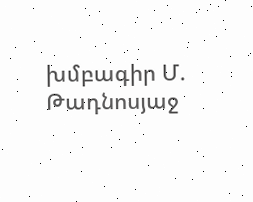խմբագիր Մ. Թադնոսյաջ